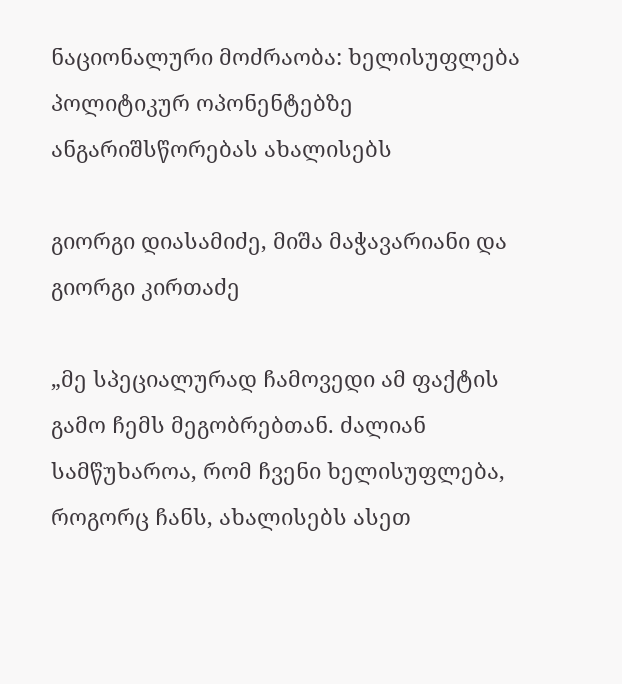ნაციონალური მოძრაობა: ხელისუფლება პოლიტიკურ ოპონენტებზე ანგარიშსწორებას ახალისებს

გიორგი დიასამიძე, მიშა მაჭავარიანი და გიორგი კირთაძე

„მე სპეციალურად ჩამოვედი ამ ფაქტის გამო ჩემს მეგობრებთან. ძალიან სამწუხაროა, რომ ჩვენი ხელისუფლება, როგორც ჩანს, ახალისებს ასეთ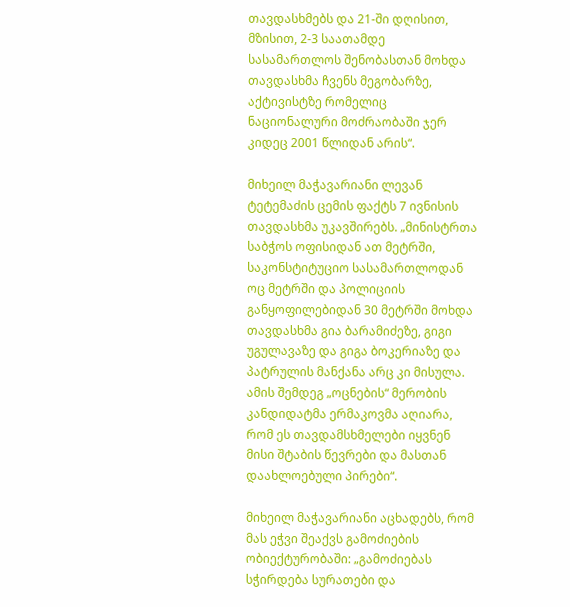თავდასხმებს და 21-ში დღისით, მზისით, 2-3 საათამდე სასამართლოს შენობასთან მოხდა თავდასხმა ჩვენს მეგობარზე, აქტივისტზე რომელიც ნაციონალური მოძრაობაში ჯერ კიდეც 2001 წლიდან არის“.

მიხეილ მაჭავარიანი ლევან ტეტემაძის ცემის ფაქტს 7 ივნისის თავდასხმა უკავშირებს. „მინისტრთა საბჭოს ოფისიდან ათ მეტრში, საკონსტიტუციო სასამართლოდან ოც მეტრში და პოლიციის განყოფილებიდან 30 მეტრში მოხდა თავდასხმა გია ბარამიძეზე, გიგი უგულავაზე და გიგა ბოკერიაზე და პატრულის მანქანა არც კი მისულა. ამის შემდეგ „ოცნების“ მერობის კანდიდატმა ერმაკოვმა აღიარა, რომ ეს თავდამსხმელები იყვნენ მისი შტაბის წევრები და მასთან დაახლოებული პირები“.

მიხეილ მაჭავარიანი აცხადებს, რომ მას ეჭვი შეაქვს გამოძიების ობიექტურობაში: „გამოძიებას სჭირდება სურათები და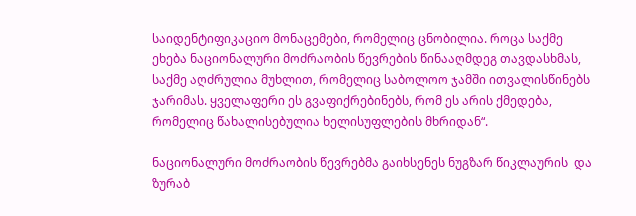საიდენტიფიკაციო მონაცემები, რომელიც ცნობილია. როცა საქმე ეხება ნაციონალური მოძრაობის წევრების წინააღმდეგ თავდასხმას, საქმე აღძრულია მუხლით, რომელიც საბოლოო ჯამში ითვალისწინებს ჯარიმას. ყველაფერი ეს გვაფიქრებინებს, რომ ეს არის ქმედება, რომელიც წახალისებულია ხელისუფლების მხრიდან“.

ნაციონალური მოძრაობის წევრებმა გაიხსენეს ნუგზარ წიკლაურის  და ზურაბ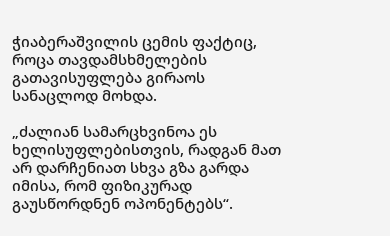ჭიაბერაშვილის ცემის ფაქტიც, როცა თავდამსხმელების გათავისუფლება გირაოს სანაცლოდ მოხდა.

„ძალიან სამარცხვინოა ეს ხელისუფლებისთვის, რადგან მათ არ დარჩენიათ სხვა გზა გარდა იმისა, რომ ფიზიკურად გაუსწორდნენ ოპონენტებს“.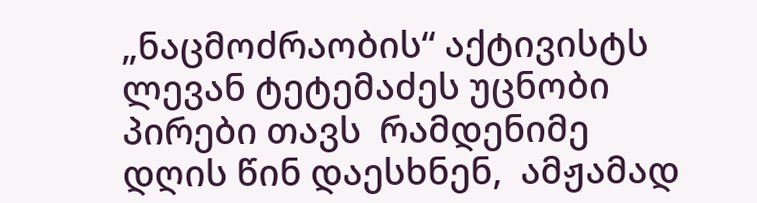„ნაცმოძრაობის“ აქტივისტს ლევან ტეტემაძეს უცნობი პირები თავს  რამდენიმე დღის წინ დაესხნენ,  ამჟამად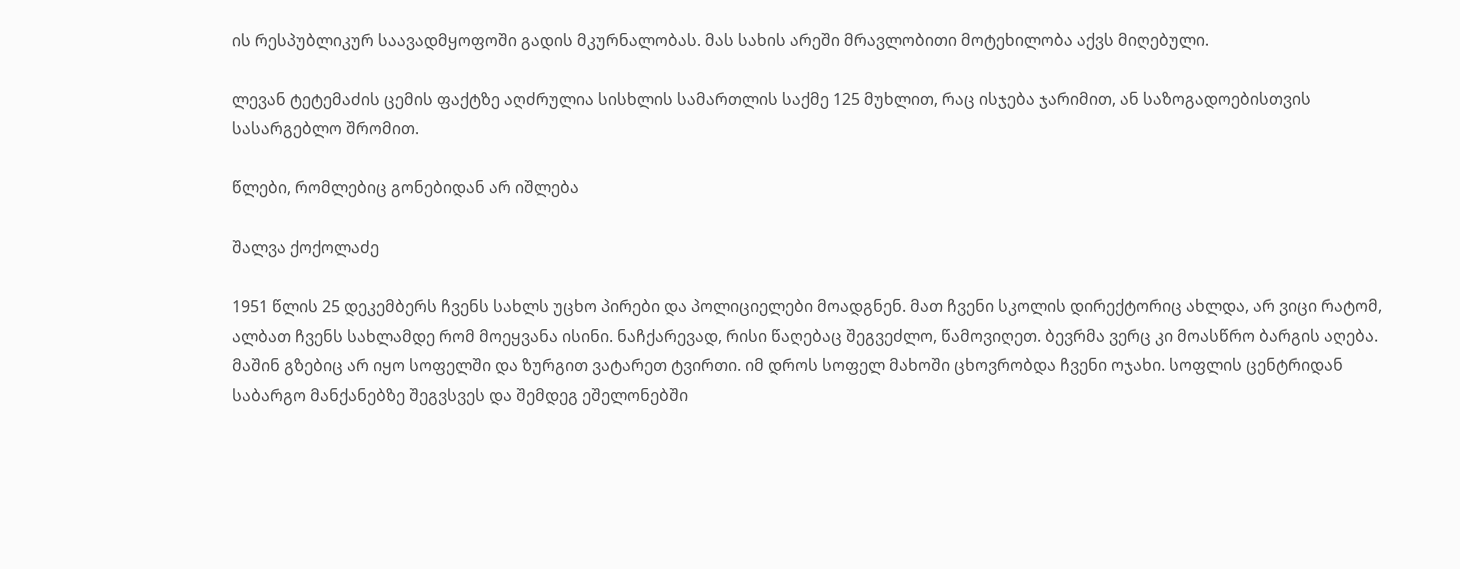ის რესპუბლიკურ საავადმყოფოში გადის მკურნალობას. მას სახის არეში მრავლობითი მოტეხილობა აქვს მიღებული.

ლევან ტეტემაძის ცემის ფაქტზე აღძრულია სისხლის სამართლის საქმე 125 მუხლით, რაც ისჯება ჯარიმით, ან საზოგადოებისთვის სასარგებლო შრომით.

წლები, რომლებიც გონებიდან არ იშლება

შალვა ქოქოლაძე

1951 წლის 25 დეკემბერს ჩვენს სახლს უცხო პირები და პოლიციელები მოადგნენ. მათ ჩვენი სკოლის დირექტორიც ახლდა, არ ვიცი რატომ, ალბათ ჩვენს სახლამდე რომ მოეყვანა ისინი. ნაჩქარევად, რისი წაღებაც შეგვეძლო, წამოვიღეთ. ბევრმა ვერც კი მოასწრო ბარგის აღება. მაშინ გზებიც არ იყო სოფელში და ზურგით ვატარეთ ტვირთი. იმ დროს სოფელ მახოში ცხოვრობდა ჩვენი ოჯახი. სოფლის ცენტრიდან საბარგო მანქანებზე შეგვსვეს და შემდეგ ეშელონებში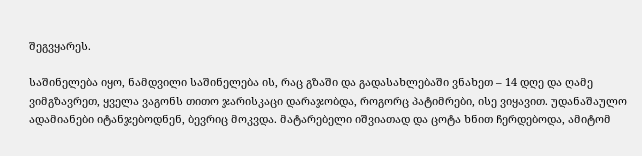შეგვყარეს.

საშინელება იყო, ნამდვილი საშინელება ის, რაც გზაში და გადასახლებაში ვნახეთ – 14 დღე და ღამე ვიმგზავრეთ, ყველა ვაგონს თითო ჯარისკაცი დარაჯობდა, როგორც პატიმრები, ისე ვიყავით. უდანაშაულო ადამიანები იტანჯებოდნენ, ბევრიც მოკვდა. მატარებელი იშვიათად და ცოტა ხნით ჩერდებოდა, ამიტომ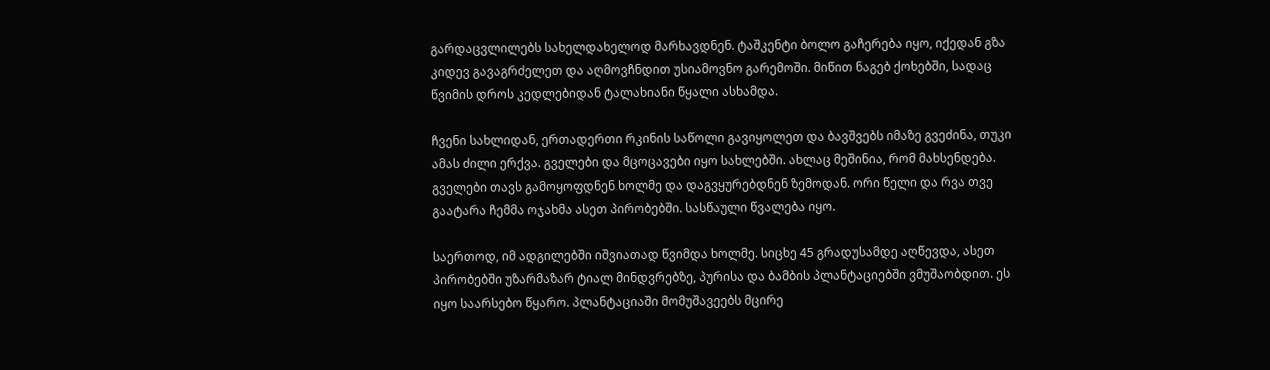გარდაცვლილებს სახელდახელოდ მარხავდნენ. ტაშკენტი ბოლო გაჩერება იყო, იქედან გზა კიდევ გავაგრძელეთ და აღმოვჩნდით უსიამოვნო გარემოში. მიწით ნაგებ ქოხებში, სადაც წვიმის დროს კედლებიდან ტალახიანი წყალი ასხამდა.

ჩვენი სახლიდან, ერთადერთი რკინის საწოლი გავიყოლეთ და ბავშვებს იმაზე გვეძინა, თუკი ამას ძილი ერქვა. გველები და მცოცავები იყო სახლებში. ახლაც მეშინია, რომ მახსენდება. გველები თავს გამოყოფდნენ ხოლმე და დაგვყურებდნენ ზემოდან. ორი წელი და რვა თვე გაატარა ჩემმა ოჯახმა ასეთ პირობებში. სასწაული წვალება იყო.

საერთოდ, იმ ადგილებში იშვიათად წვიმდა ხოლმე. სიცხე 45 გრადუსამდე აღწევდა, ასეთ პირობებში უზარმაზარ ტიალ მინდვრებზე, პურისა და ბამბის პლანტაციებში ვმუშაობდით. ეს იყო საარსებო წყარო. პლანტაციაში მომუშავეებს მცირე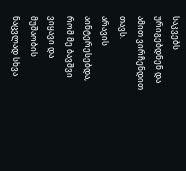საკვებს ურიგებდნენ და ამით ვირჩენდით თავს.
არავის აინტერესებდა, რომ მე ბავშვი ვიყავი და მუშაობის ნაცვლად სხვა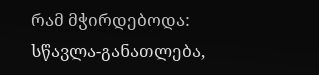რამ მჭირდებოდა: სწავლა-განათლება,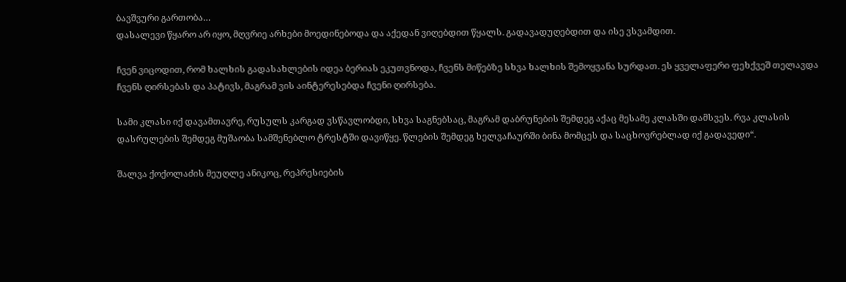ბავშვური გართობა…
დასალევი წყარო არ იყო, მღვრიე არხები მოედინებოდა და აქედან ვიღებდით წყალს. გადავადუღებდით და ისე ვსვამდით.

ჩვენ ვიცოდით, რომ ხალხის გადასახლების იდეა ბერიას ეკუთვნოდა, ჩვენს მიწებზე სხვა ხალხის შემოყვანა სურდათ. ეს ყველაფერი ფეხქვეშ თელავდა ჩვენს ღირსებას და პატივს, მაგრამ ვის აინტერესებდა ჩვენი ღირსება.

სამი კლასი იქ დავამთავრე, რუსულს კარგად ვსწავლობდი, სხვა საგნებსაც, მაგრამ დაბრუნების შემდეგ აქაც მესამე კლასში დამსვეს. რვა კლასის დასრულების შემდეგ მუშაობა სამშენებლო ტრესტში დავიწყე. წლების შემდეგ ხელვაჩაურში ბინა მომცეს და საცხოვრებლად იქ გადავედი“.

შალვა ქოქოლაძის მეუღლე ანიკოც, რეპრესიების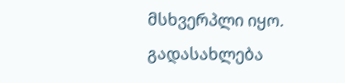მსხვერპლი იყო. გადასახლება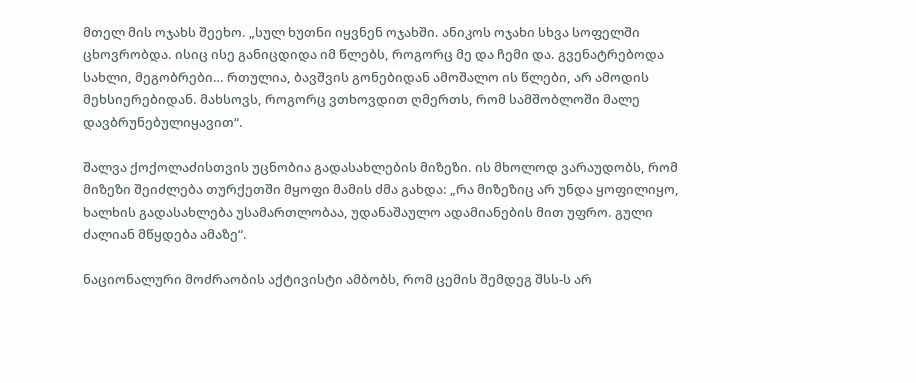მთელ მის ოჯახს შეეხო. „სულ ხუთნი იყვნენ ოჯახში. ანიკოს ოჯახი სხვა სოფელში ცხოვრობდა. ისიც ისე განიცდიდა იმ წლებს, როგორც მე და ჩემი და. გვენატრებოდა სახლი, მეგობრები… რთულია, ბავშვის გონებიდან ამოშალო ის წლები, არ ამოდის მეხსიერებიდან. მახსოვს, როგორც ვთხოვდით ღმერთს, რომ სამშობლოში მალე დავბრუნებულიყავით“.

შალვა ქოქოლაძისთვის უცნობია გადასახლების მიზეზი. ის მხოლოდ ვარაუდობს, რომ მიზეზი შეიძლება თურქეთში მყოფი მამის ძმა გახდა: „რა მიზეზიც არ უნდა ყოფილიყო, ხალხის გადასახლება უსამართლობაა, უდანაშაულო ადამიანების მით უფრო. გული ძალიან მწყდება ამაზე“.

ნაციონალური მოძრაობის აქტივისტი ამბობს, რომ ცემის შემდეგ შსს-ს არ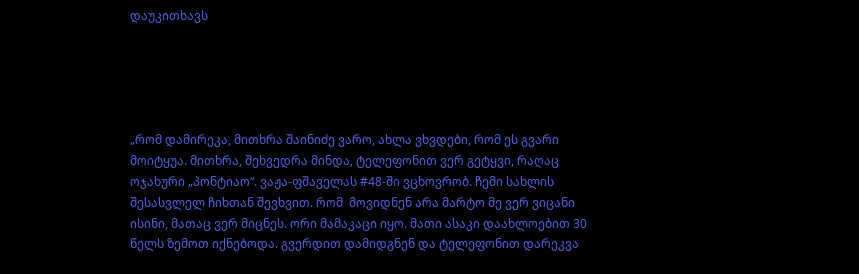დაუკითხავს





„რომ დამირეკა, მითხრა შაინიძე ვარო, ახლა ვხვდები, რომ ეს გვარი მოიტყუა. მითხრა, შეხვედრა მინდა, ტელეფონით ვერ გეტყვი, რაღაც ოჯახური „პონტიაო“. ვაჟა-ფშაველას #48-ში ვცხოვრობ. ჩემი სახლის შესასვლელ ჩიხთან შევხვით. რომ  მოვიდნენ არა მარტო მე ვერ ვიცანი ისინი, მათაც ვერ მიცნეს. ორი მამაკაცი იყო. მათი ასაკი დაახლოებით 30 წელს ზემოთ იქნებოდა. გვერდით დამიდგნენ და ტელეფონით დარეკვა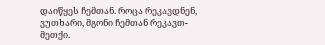დაიწყეს ჩემთან. როცა რეკავდნენ, ვუთხარი, მგონი ჩემთან რეკავთ-მეთქი.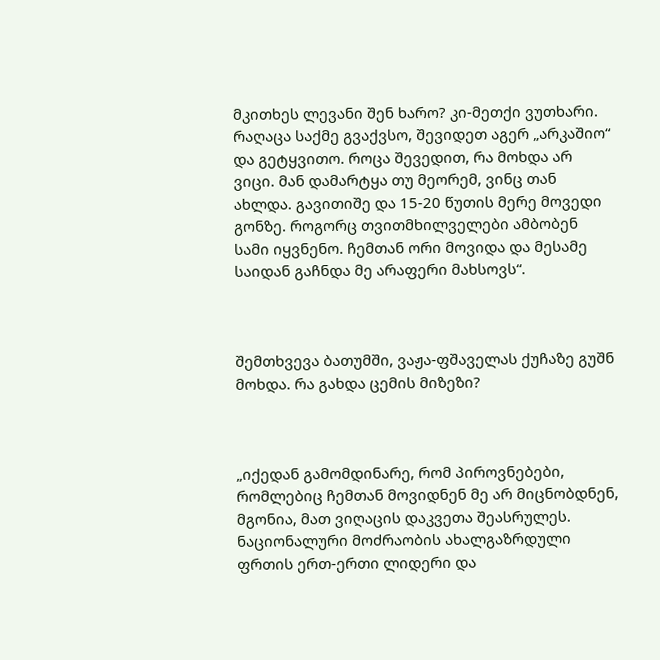მკითხეს ლევანი შენ ხარო? კი-მეთქი ვუთხარი. რაღაცა საქმე გვაქვსო, შევიდეთ აგერ „არკაშიო“ და გეტყვითო. როცა შევედით, რა მოხდა არ ვიცი. მან დამარტყა თუ მეორემ, ვინც თან ახლდა. გავითიშე და 15-20 წუთის მერე მოვედი გონზე. როგორც თვითმხილველები ამბობენ სამი იყვნენო. ჩემთან ორი მოვიდა და მესამე საიდან გაჩნდა მე არაფერი მახსოვს“.



შემთხვევა ბათუმში, ვაჟა-ფშაველას ქუჩაზე გუშნ მოხდა. რა გახდა ცემის მიზეზი?



„იქედან გამომდინარე, რომ პიროვნებები, რომლებიც ჩემთან მოვიდნენ მე არ მიცნობდნენ, მგონია, მათ ვიღაცის დაკვეთა შეასრულეს. ნაციონალური მოძრაობის ახალგაზრდული ფრთის ერთ-ერთი ლიდერი და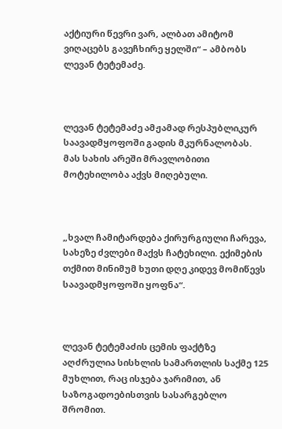აქტიური წევრი ვარ, ალბათ ამიტომ ვიღაცებს გავეჩხირე ყელში“ – ამბობს ლევან ტეტემაძე.



ლევან ტეტემაძე ამჟამად რესპუბლიკურ საავადმყოფოში გადის მკურნალობას. მას სახის არეში მრავლობითი მოტეხილობა აქვს მიღებული.



„ხვალ ჩამიტარდება ქირურგიული ჩარევა, სახეზე ძვლები მაქვს ჩატეხილი. ექიმების თქმით მინიმუმ ხუთი დღე კიდევ მომიწევს საავადმყოფოში ყოფნა“.



ლევან ტეტემაძის ცემის ფაქტზე აღძრულია სისხლის სამართლის საქმე 125 მუხლით, რაც ისჯება ჯარიმით, ან საზოგადოებისთვის სასარგებლო შრომით.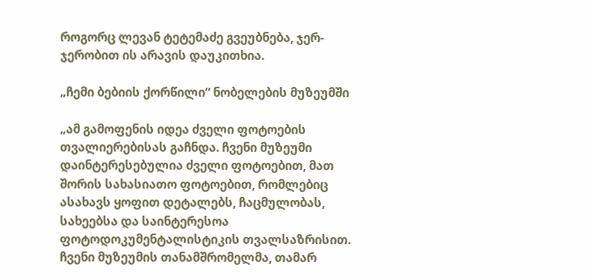როგორც ლევან ტეტემაძე გვეუბნება, ჯერ-ჯერობით ის არავის დაუკითხია.

„ჩემი ბებიის ქორწილი“ ნობელების მუზეუმში

„ამ გამოფენის იდეა ძველი ფოტოების თვალიერებისას გაჩნდა. ჩვენი მუზეუმი დაინტერესებულია ძველი ფოტოებით, მათ შორის სახასიათო ფოტოებით, რომლებიც ასახავს ყოფით დეტალებს, ჩაცმულობას, სახეებსა და საინტერესოა ფოტოდოკუმენტალისტიკის თვალსაზრისით. ჩვენი მუზეუმის თანამშრომელმა, თამარ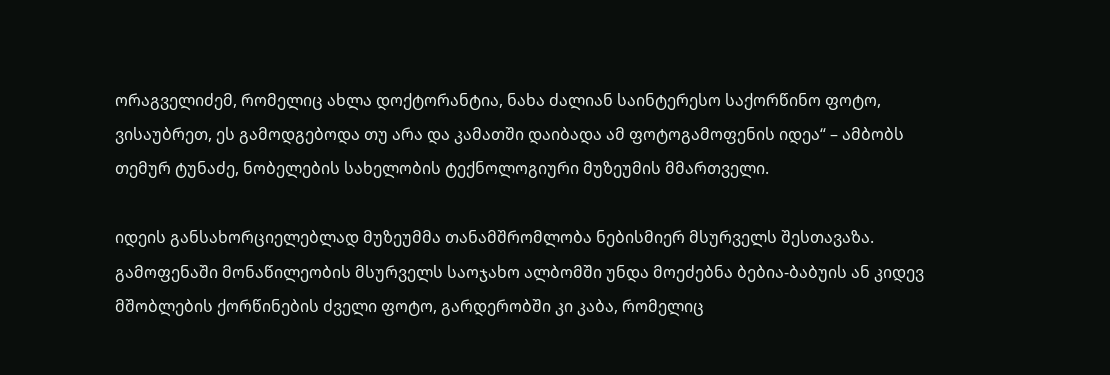ორაგველიძემ, რომელიც ახლა დოქტორანტია, ნახა ძალიან საინტერესო საქორწინო ფოტო, ვისაუბრეთ, ეს გამოდგებოდა თუ არა და კამათში დაიბადა ამ ფოტოგამოფენის იდეა“ – ამბობს თემურ ტუნაძე, ნობელების სახელობის ტექნოლოგიური მუზეუმის მმართველი.

იდეის განსახორციელებლად მუზეუმმა თანამშრომლობა ნებისმიერ მსურველს შესთავაზა. გამოფენაში მონაწილეობის მსურველს საოჯახო ალბომში უნდა მოეძებნა ბებია-ბაბუის ან კიდევ მშობლების ქორწინების ძველი ფოტო, გარდერობში კი კაბა, რომელიც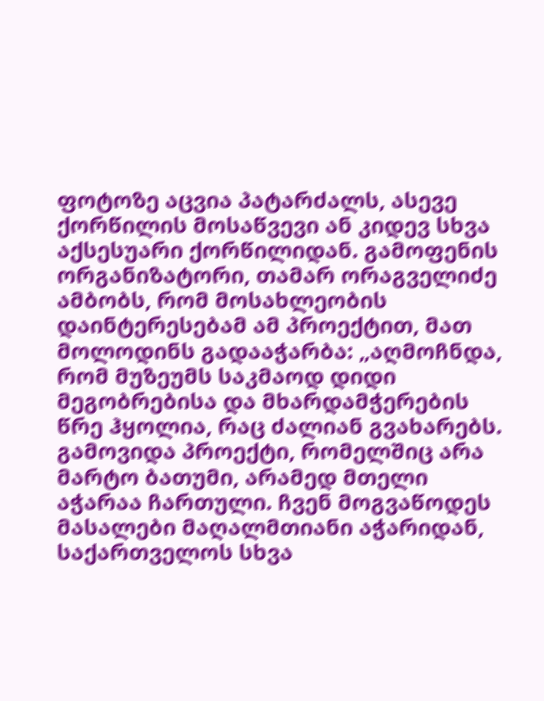ფოტოზე აცვია პატარძალს, ასევე ქორწილის მოსაწვევი ან კიდევ სხვა აქსესუარი ქორწილიდან. გამოფენის ორგანიზატორი, თამარ ორაგველიძე ამბობს, რომ მოსახლეობის დაინტერესებამ ამ პროექტით, მათ მოლოდინს გადააჭარბა: „აღმოჩნდა, რომ მუზეუმს საკმაოდ დიდი მეგობრებისა და მხარდამჭერების წრე ჰყოლია, რაც ძალიან გვახარებს. გამოვიდა პროექტი, რომელშიც არა მარტო ბათუმი, არამედ მთელი აჭარაა ჩართული. ჩვენ მოგვაწოდეს მასალები მაღალმთიანი აჭარიდან, საქართველოს სხვა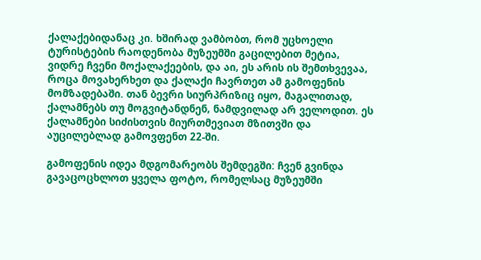ქალაქებიდანაც კი. ხშირად ვამბობთ, რომ უცხოელი ტურისტების რაოდენობა მუზეუმში გაცილებით მეტია, ვიდრე ჩვენი მოქალაქეების, და აი, ეს არის ის შემთხვევაა, როცა მოვახერხეთ და ქალაქი ჩავრთეთ ამ გამოფენის მომზადებაში. თან ბევრი სიურპრიზიც იყო, მაგალითად, ქალამნებს თუ მოგვიტანდნენ, ნამდვილად არ ველოდით. ეს ქალამნები სიძისთვის მიურთმევიათ მზითვში და აუცილებლად გამოვფენთ 22-ში.

გამოფენის იდეა მდგომარეობს შემდეგში: ჩვენ გვინდა გავაცოცხლოთ ყველა ფოტო, რომელსაც მუზეუმში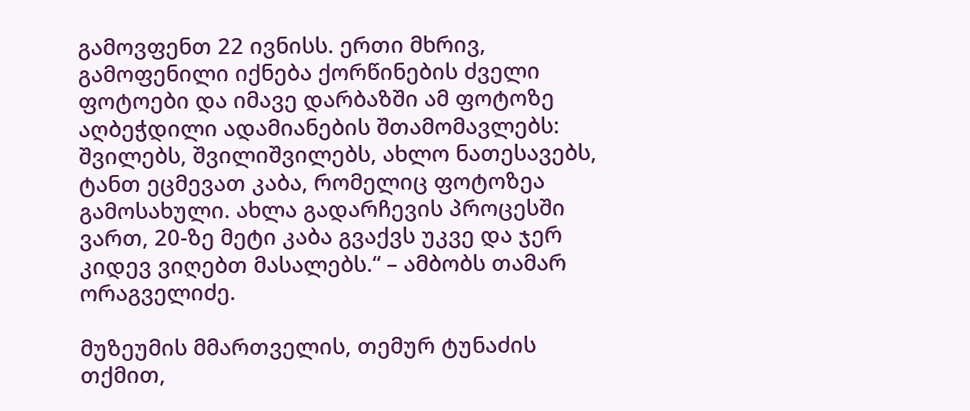გამოვფენთ 22 ივნისს. ერთი მხრივ, გამოფენილი იქნება ქორწინების ძველი ფოტოები და იმავე დარბაზში ამ ფოტოზე აღბეჭდილი ადამიანების შთამომავლებს: შვილებს, შვილიშვილებს, ახლო ნათესავებს, ტანთ ეცმევათ კაბა, რომელიც ფოტოზეა გამოსახული. ახლა გადარჩევის პროცესში ვართ, 20-ზე მეტი კაბა გვაქვს უკვე და ჯერ კიდევ ვიღებთ მასალებს.“ – ამბობს თამარ ორაგველიძე.

მუზეუმის მმართველის, თემურ ტუნაძის თქმით,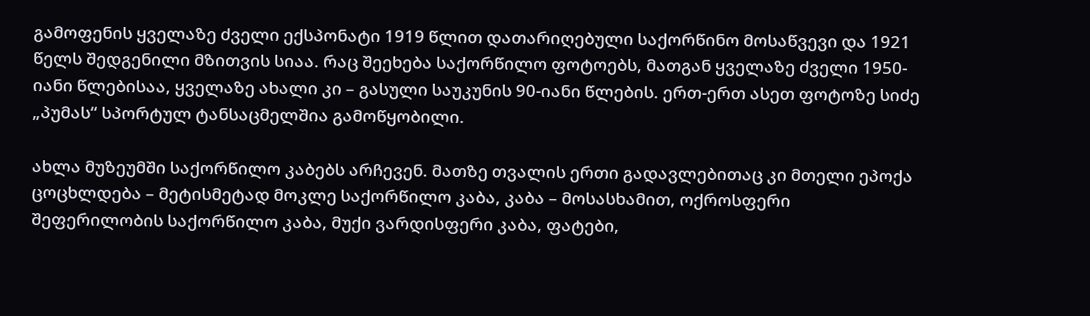გამოფენის ყველაზე ძველი ექსპონატი 1919 წლით დათარიღებული საქორწინო მოსაწვევი და 1921 წელს შედგენილი მზითვის სიაა. რაც შეეხება საქორწილო ფოტოებს, მათგან ყველაზე ძველი 1950-იანი წლებისაა, ყველაზე ახალი კი – გასული საუკუნის 90-იანი წლების. ერთ-ერთ ასეთ ფოტოზე სიძე „პუმას“ სპორტულ ტანსაცმელშია გამოწყობილი.

ახლა მუზეუმში საქორწილო კაბებს არჩევენ. მათზე თვალის ერთი გადავლებითაც კი მთელი ეპოქა ცოცხლდება – მეტისმეტად მოკლე საქორწილო კაბა, კაბა – მოსასხამით, ოქროსფერი შეფერილობის საქორწილო კაბა, მუქი ვარდისფერი კაბა, ფატები,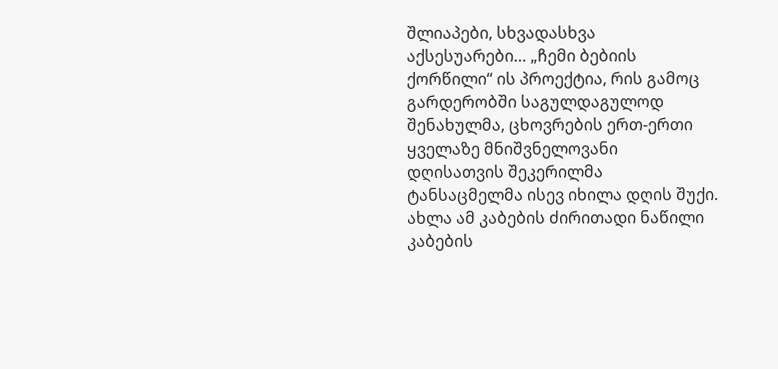შლიაპები, სხვადასხვა აქსესუარები… „ჩემი ბებიის ქორწილი“ ის პროექტია, რის გამოც გარდერობში საგულდაგულოდ შენახულმა, ცხოვრების ერთ-ერთი ყველაზე მნიშვნელოვანი დღისათვის შეკერილმა ტანსაცმელმა ისევ იხილა დღის შუქი. ახლა ამ კაბების ძირითადი ნაწილი კაბების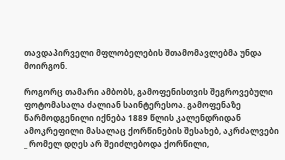თავდაპირველი მფლობელების შთამომავლებმა უნდა მოირგონ.

როგორც თამარი ამბობს, გამოფენისთვის შეგროვებული ფოტომასალა ძალიან საინტერესოა. გამოფენაზე წარმოდგენილი იქნება 1889 წლის კალენდრიდან ამოკრეფილი მასალაც ქორწინების შესახებ, აკრძალვები _ რომელ დღეს არ შეიძლებოდა ქორწილი,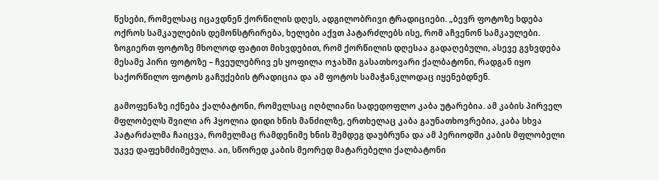წესები, რომელსაც იცავდნენ ქორწილის დღეს, ადგილობრივი ტრადიციები. „ბევრ ფოტოზე ხდება ოქროს სამკაულების დემონსტრირება, ხელები აქვთ პატარძლებს ისე, რომ აჩვენონ სამკაულები. ზოგიერთ ფოტოზე მხოლოდ ფატით მიხვდებით, რომ ქორწილის დღესაა გადაღებული, ასევე გვხვდება მესამე პირი ფოტოზე – ჩვეულებრივ ეს ყოფილა ოჯახში გასათხოვარი ქალბატონი, რადგან იყო საქორწილო ფოტოს გაჩუქების ტრადიცია და ამ ფოტოს სამაჭანკლოდაც იყენებდნენ.

გამოფენაზე იქნება ქალბატონი, რომელსაც იღბლიანი სადედოფლო კაბა უტარებია. ამ კაბის პირველ მფლობელს შვილი არ ჰყოლია დიდი ხნის მანძილზე, ერთხელაც კაბა გაუნათხოვრებია, კაბა სხვა პატარძალმა ჩაიცვა, რომელმაც რამდენიმე ხნის შემდეგ დაუბრუნა და ამ პერიოდში კაბის მფლობელი უკვე დაფეხმძიმებულა. აი, სწორედ კაბის მეორედ მატარებელი ქალბატონი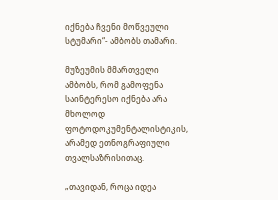იქნება ჩვენი მოწვეული სტუმარი“- ამბობს თამარი.

მუზეუმის მმართველი ამბობს, რომ გამოფენა საინტერესო იქნება არა მხოლოდ ფოტოდოკუმენტალისტიკის, არამედ ეთნოგრაფიული თვალსაზრისითაც.

„თავიდან, როცა იდეა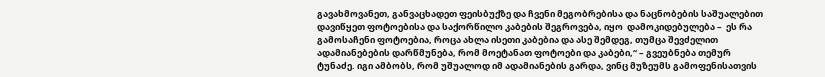გავახმოვანეთ, განვაცხადეთ ფეისბუქზე და ჩვენი მეგობრებისა და ნაცნობების საშუალებით დავიწყეთ ფოტოებისა და საქორწილო კაბების შეგროვება, იყო  დამოკიდებულება –  ეს რა გამოსაჩენი ფოტოებია, როცა ახლა ისეთი კაბებია და ასე შემდეგ, თუმცა შევძელით ადამიანებების დარწმუნება, რომ მოეტანათ ფოტოები და კაბები,“ – გვეუბნება თემურ ტუნაძე. იგი ამბობს, რომ უშუალოდ იმ ადამიანების გარდა, ვინც მუზეუმს გამოფენისათვის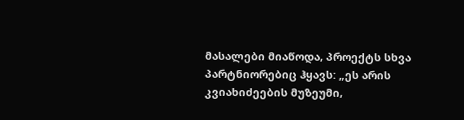მასალები მიაწოდა, პროექტს სხვა პარტნიორებიც ჰყავს: „ეს არის კვიახიძეების მუზეუმი,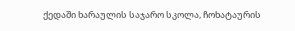ქედაში ხარაულის საჯარო სკოლა, ჩოხატაურის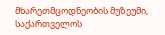მხარეთმცოდნეობის მუზეუმი, საქართველოს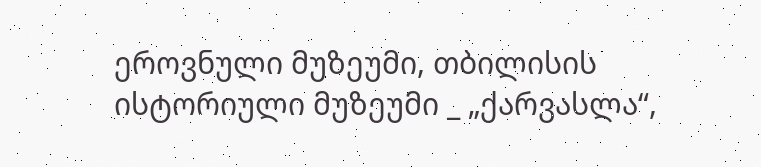ეროვნული მუზეუმი, თბილისის ისტორიული მუზეუმი _ „ქარვასლა“,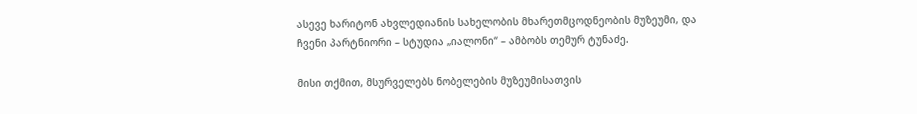ასევე ხარიტონ ახვლედიანის სახელობის მხარეთმცოდნეობის მუზეუმი, და ჩვენი პარტნიორი – სტუდია „იალონი“ – ამბობს თემურ ტუნაძე.

მისი თქმით, მსურველებს ნობელების მუზეუმისათვის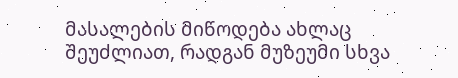მასალების მიწოდება ახლაც შეუძლიათ, რადგან მუზეუმი სხვა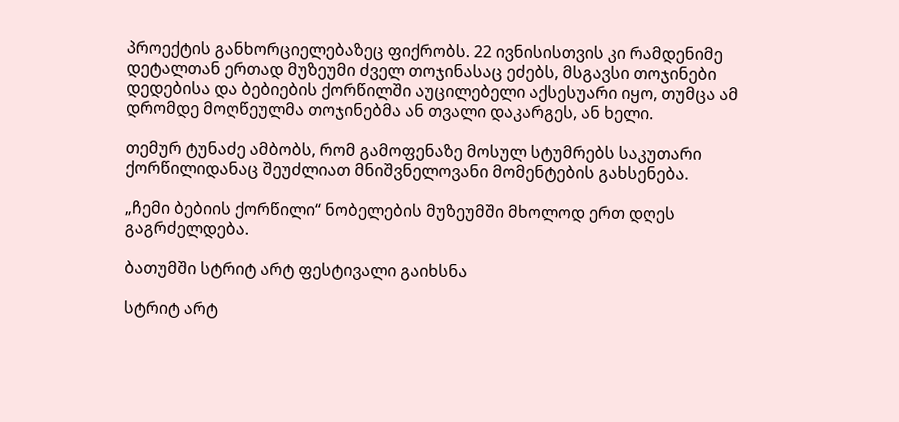პროექტის განხორციელებაზეც ფიქრობს. 22 ივნისისთვის კი რამდენიმე დეტალთან ერთად მუზეუმი ძველ თოჯინასაც ეძებს, მსგავსი თოჯინები დედებისა და ბებიების ქორწილში აუცილებელი აქსესუარი იყო, თუმცა ამ დრომდე მოღწეულმა თოჯინებმა ან თვალი დაკარგეს, ან ხელი.

თემურ ტუნაძე ამბობს, რომ გამოფენაზე მოსულ სტუმრებს საკუთარი ქორწილიდანაც შეუძლიათ მნიშვნელოვანი მომენტების გახსენება.

„ჩემი ბებიის ქორწილი“ ნობელების მუზეუმში მხოლოდ ერთ დღეს გაგრძელდება.

ბათუმში სტრიტ არტ ფესტივალი გაიხსნა

სტრიტ არტ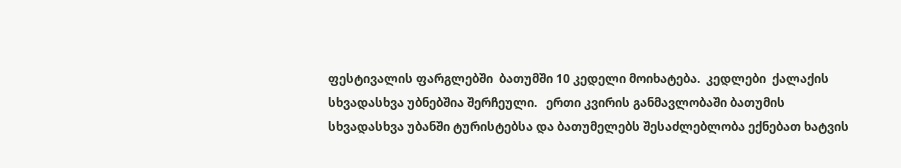ფესტივალის ფარგლებში  ბათუმში 10 კედელი მოიხატება.  კედლები  ქალაქის სხვადასხვა უბნებშია შერჩეული.   ერთი კვირის განმავლობაში ბათუმის სხვადასხვა უბანში ტურისტებსა და ბათუმელებს შესაძლებლობა ექნებათ ხატვის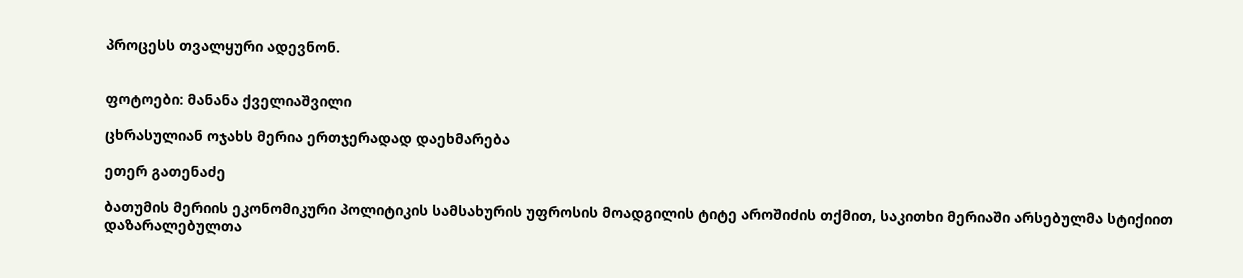პროცესს თვალყური ადევნონ.


ფოტოები: მანანა ქველიაშვილი

ცხრასულიან ოჯახს მერია ერთჯერადად დაეხმარება

ეთერ გათენაძე

ბათუმის მერიის ეკონომიკური პოლიტიკის სამსახურის უფროსის მოადგილის ტიტე აროშიძის თქმით, საკითხი მერიაში არსებულმა სტიქიით დაზარალებულთა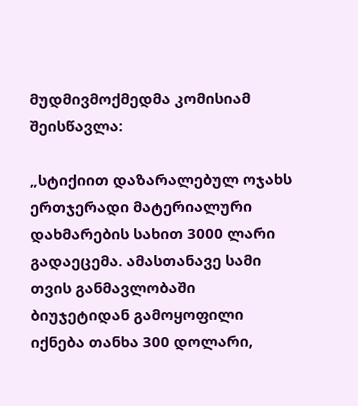მუდმივმოქმედმა კომისიამ შეისწავლა:

„სტიქიით დაზარალებულ ოჯახს ერთჯერადი მატერიალური დახმარების სახით 3000 ლარი გადაეცემა. ამასთანავე სამი თვის განმავლობაში ბიუჯეტიდან გამოყოფილი იქნება თანხა 300 დოლარი,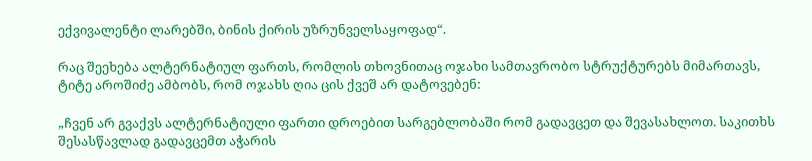ექვივალენტი ლარებში, ბინის ქირის უზრუნველსაყოფად“.

რაც შეეხება ალტერნატიულ ფართს, რომლის თხოვნითაც ოჯახი სამთავრობო სტრუქტურებს მიმართავს, ტიტე აროშიძე ამბობს, რომ ოჯახს ღია ცის ქვეშ არ დატოვებენ:

„ჩვენ არ გვაქვს ალტერნატიული ფართი დროებით სარგებლობაში რომ გადავცეთ და შევასახლოთ. საკითხს შესასწავლად გადავცემთ აჭარის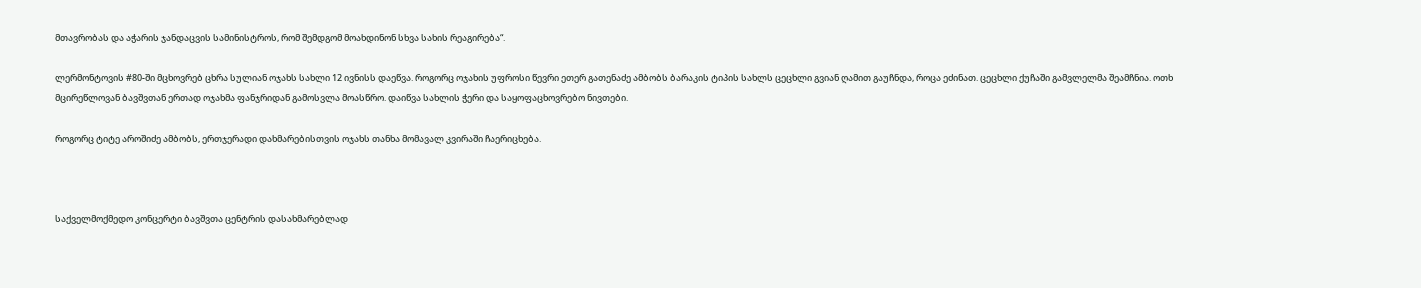მთავრობას და აჭარის ჯანდაცვის სამინისტროს, რომ შემდგომ მოახდინონ სხვა სახის რეაგირება“.

ლერმონტოვის #80-ში მცხოვრებ ცხრა სულიან ოჯახს სახლი 12 ივნისს დაეწვა. როგორც ოჯახის უფროსი წევრი ეთერ გათენაძე ამბობს ბარაკის ტიპის სახლს ცეცხლი გვიან ღამით გაუჩნდა, როცა ეძინათ. ცეცხლი ქუჩაში გამვლელმა შეამჩნია. ოთხ მცირეწლოვან ბავშვთან ერთად ოჯახმა ფანჯრიდან გამოსვლა მოასწრო. დაიწვა სახლის ჭერი და საყოფაცხოვრებო ნივთები.

როგორც ტიტე აროშიძე ამბობს, ერთჯერადი დახმარებისთვის ოჯახს თანხა მომავალ კვირაში ჩაერიცხება.



საქველმოქმედო კონცერტი ბავშვთა ცენტრის დასახმარებლად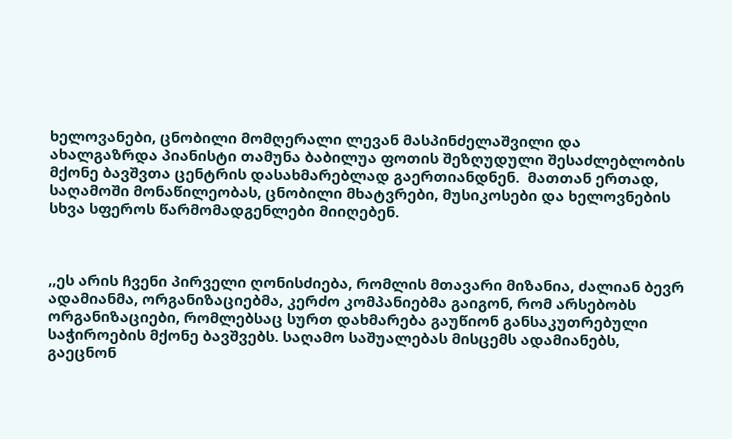ხელოვანები, ცნობილი მომღერალი ლევან მასპინძელაშვილი და ახალგაზრდა პიანისტი თამუნა ბაბილუა ფოთის შეზღუდული შესაძლებლობის მქონე ბავშვთა ცენტრის დასახმარებლად გაერთიანდნენ.  მათთან ერთად, საღამოში მონაწილეობას, ცნობილი მხატვრები, მუსიკოსები და ხელოვნების სხვა სფეროს წარმომადგენლები მიიღებენ.



,,ეს არის ჩვენი პირველი ღონისძიება, რომლის მთავარი მიზანია, ძალიან ბევრ ადამიანმა, ორგანიზაციებმა, კერძო კომპანიებმა გაიგონ, რომ არსებობს ორგანიზაციები, რომლებსაც სურთ დახმარება გაუწიონ განსაკუთრებული საჭიროების მქონე ბავშვებს. საღამო საშუალებას მისცემს ადამიანებს, გაეცნონ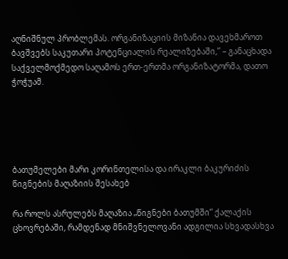აღნიშნულ პრობლემას. ორგანიზაციის მიზანია დავეხმაროთ ბავშვებს საკუთარი პოტენციალის რეალიზებაში,” – განაცხადა საქველმოქმედო საღამოს ერთ-ერთმა ორგანიზატორმა, დათო ჭოჭუამ.





ბათუმელები მარი კორინთელისა და ირაკლი ბაკურიძის წიგნების მაღაზიის შესახებ

რა როლს ასრულებს მაღაზია „წიგნები ბათუმში“ ქალაქის ცხოვრებაში, რამდენად მნიშვნელოვანი ადგილია სხვადასხვა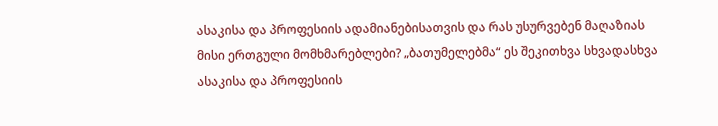ასაკისა და პროფესიის ადამიანებისათვის და რას უსურვებენ მაღაზიას მისი ერთგული მომხმარებლები? „ბათუმელებმა“ ეს შეკითხვა სხვადასხვა ასაკისა და პროფესიის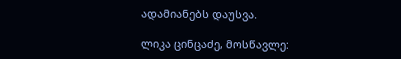ადამიანებს დაუსვა.

ლიკა ცინცაძე, მოსწავლე: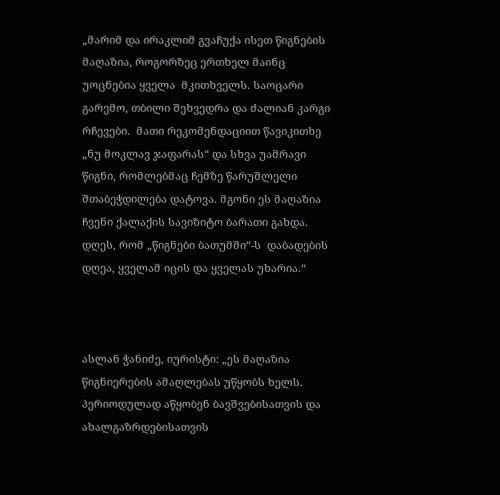„მარიმ და ირაკლიმ გვაჩუქა ისეთ წიგნების მაღაზია, როგორზეც ერთხელ მაინც უოცნებია ყველა  მკითხველს. საოცარი გარემო, თბილი შეხვედრა და ძალიან კარგი რჩევები.  მათი რეკომენდაციით წავიკითხე „ნუ მოკლავ ჯაფარას“ და სხვა უამრავი წიგნი, რომლებმაც ჩემზე წარუშლელი შთაბეჭდილება დატოვა. მგონი ეს მაღაზია ჩვენი ქალაქის სავიზიტო ბარათი გახდა. დღეს, რომ „წიგნები ბათუმში“-ს  დაბადების დღეა, ყველამ იცის და ყველას უხარია.“



ასლან ჭანიძე, იურისტი: „ეს მაღაზია წიგნიერების ამაღლებას უწყობს ხელს. პერიოდულად აწყობენ ბავშვებისათვის და ახალგაზრდებისათვის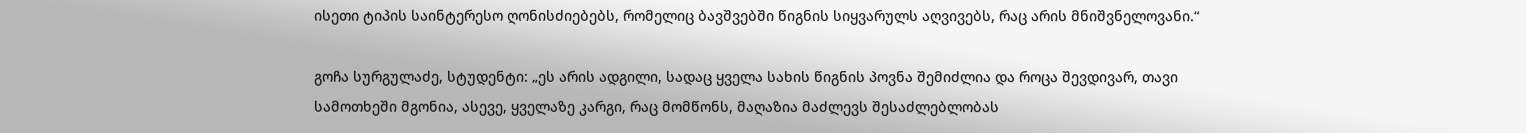ისეთი ტიპის საინტერესო ღონისძიებებს, რომელიც ბავშვებში წიგნის სიყვარულს აღვივებს, რაც არის მნიშვნელოვანი.“

გოჩა სურგულაძე, სტუდენტი: „ეს არის ადგილი, სადაც ყველა სახის წიგნის პოვნა შემიძლია და როცა შევდივარ, თავი სამოთხეში მგონია, ასევე, ყველაზე კარგი, რაც მომწონს, მაღაზია მაძლევს შესაძლებლობას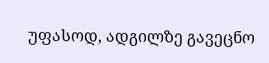უფასოდ, ადგილზე გავეცნო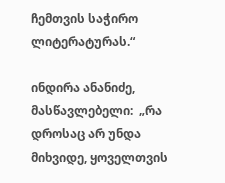ჩემთვის საჭირო ლიტერატურას.“

ინდირა ანანიძე, მასწავლებელი:  „რა დროსაც არ უნდა მიხვიდე, ყოველთვის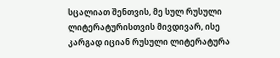სცალიათ შენთვის, მე სულ რუსული ლიტერატურისთვის მივდივარ, ისე კარგად იციან რუსული ლიტერატურა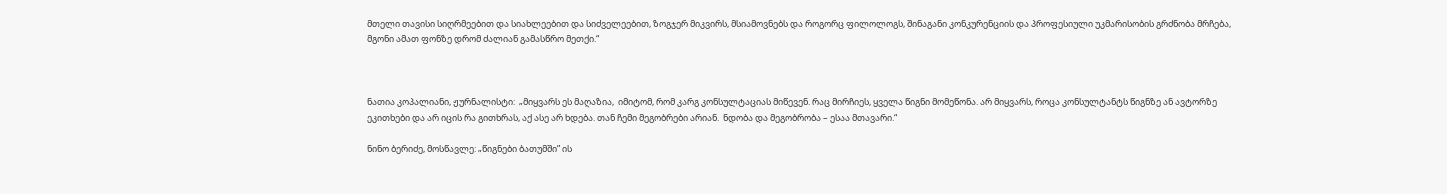მთელი თავისი სიღრმეებით და სიახლეებით და სიძველეებით, ზოგჯერ მიკვირს, მსიამოვნებს და როგორც ფილოლოგს, შინაგანი კონკურენციის და პროფესიული უკმარისობის გრძნობა მრჩება, მგონი ამათ ფონზე დრომ ძალიან გამასწრო მეთქი.“



ნათია კოპალიანი, ჟურნალისტი:  „მიყვარს ეს მაღაზია,  იმიტომ, რომ კარგ კონსულტაციას მიწევენ. რაც მირჩიეს, ყველა წიგნი მომეწონა. არ მიყვარს, როცა კონსულტანტს წიგნზე ან ავტორზე ეკითხები და არ იცის რა გითხრას, აქ ასე არ ხდება. თან ჩემი მეგობრები არიან.  ნდობა და მეგობრობა – ესაა მთავარი.“

ნინო ბერიძე, მოსწავლე: „წიგნები ბათუმში” ის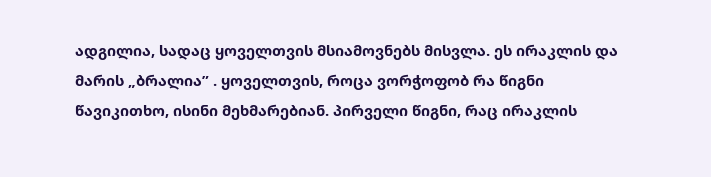ადგილია, სადაც ყოველთვის მსიამოვნებს მისვლა. ეს ირაკლის და მარის „ბრალია” . ყოველთვის, როცა ვორჭოფობ რა წიგნი წავიკითხო, ისინი მეხმარებიან. პირველი წიგნი, რაც ირაკლის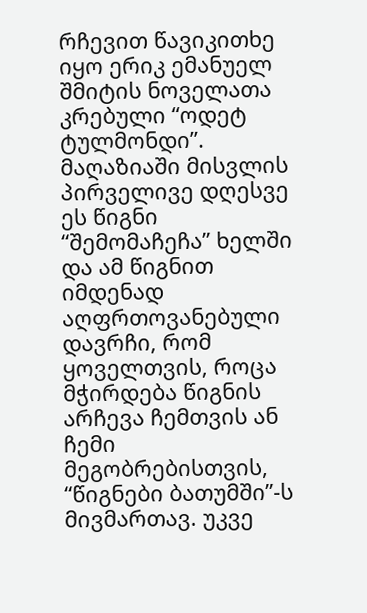რჩევით წავიკითხე იყო ერიკ ემანუელ შმიტის ნოველათა კრებული “ოდეტ ტულმონდი”. მაღაზიაში მისვლის პირველივე დღესვე ეს წიგნი “შემომაჩეჩა” ხელში  და ამ წიგნით იმდენად აღფრთოვანებული დავრჩი, რომ ყოველთვის, როცა მჭირდება წიგნის არჩევა ჩემთვის ან ჩემი მეგობრებისთვის, “წიგნები ბათუმში”-ს მივმართავ. უკვე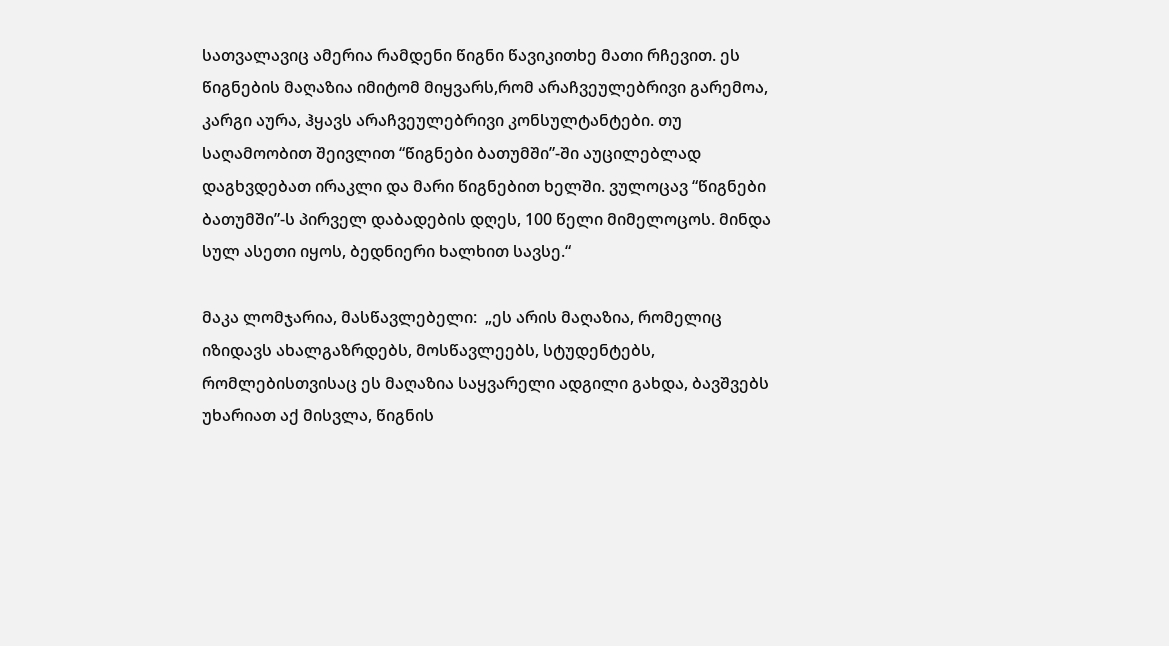სათვალავიც ამერია რამდენი წიგნი წავიკითხე მათი რჩევით. ეს წიგნების მაღაზია იმიტომ მიყვარს,რომ არაჩვეულებრივი გარემოა, კარგი აურა, ჰყავს არაჩვეულებრივი კონსულტანტები. თუ საღამოობით შეივლით “წიგნები ბათუმში”-ში აუცილებლად დაგხვდებათ ირაკლი და მარი წიგნებით ხელში. ვულოცავ “წიგნები ბათუმში”-ს პირველ დაბადების დღეს, 100 წელი მიმელოცოს. მინდა სულ ასეთი იყოს, ბედნიერი ხალხით სავსე.“

მაკა ლომჯარია, მასწავლებელი:  „ეს არის მაღაზია, რომელიც იზიდავს ახალგაზრდებს, მოსწავლეებს, სტუდენტებს, რომლებისთვისაც ეს მაღაზია საყვარელი ადგილი გახდა, ბავშვებს უხარიათ აქ მისვლა, წიგნის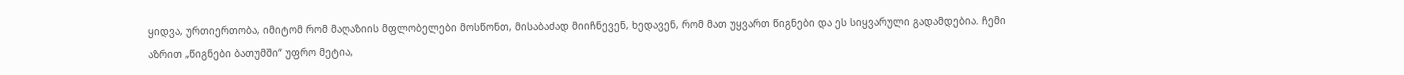ყიდვა, ურთიერთობა, იმიტომ რომ მაღაზიის მფლობელები მოსწონთ, მისაბაძად მიიჩნევენ, ხედავენ, რომ მათ უყვართ წიგნები და ეს სიყვარული გადამდებია. ჩემი აზრით „წიგნები ბათუმში“ უფრო მეტია,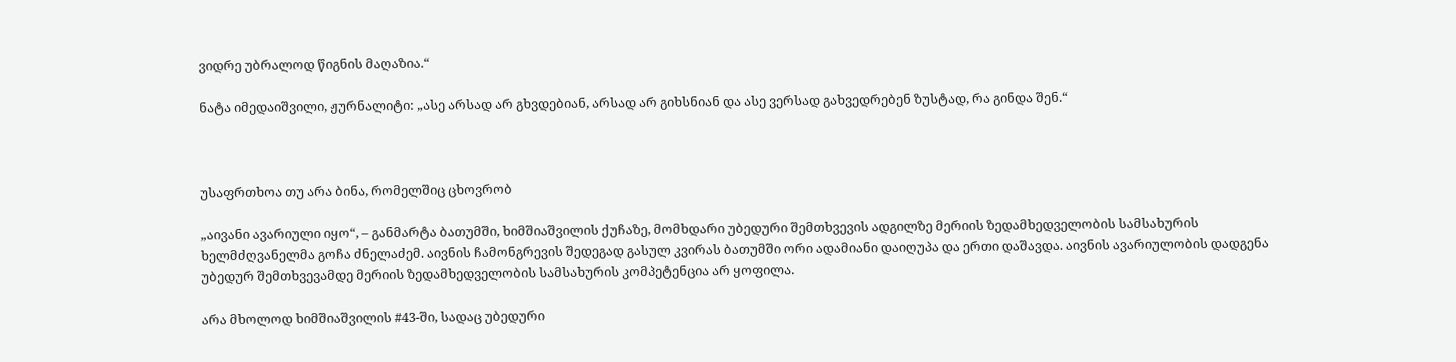ვიდრე უბრალოდ წიგნის მაღაზია.“

ნატა იმედაიშვილი, ჟურნალიტი: „ასე არსად არ გხვდებიან, არსად არ გიხსნიან და ასე ვერსად გახვედრებენ ზუსტად, რა გინდა შენ.“



უსაფრთხოა თუ არა ბინა, რომელშიც ცხოვრობ

„აივანი ავარიული იყო“, – განმარტა ბათუმში, ხიმშიაშვილის ქუჩაზე, მომხდარი უბედური შემთხვევის ადგილზე მერიის ზედამხედველობის სამსახურის ხელმძღვანელმა გოჩა ძნელაძემ. აივნის ჩამონგრევის შედეგად გასულ კვირას ბათუმში ორი ადამიანი დაიღუპა და ერთი დაშავდა. აივნის ავარიულობის დადგენა უბედურ შემთხვევამდე მერიის ზედამხედველობის სამსახურის კომპეტენცია არ ყოფილა.

არა მხოლოდ ხიმშიაშვილის #43-ში, სადაც უბედური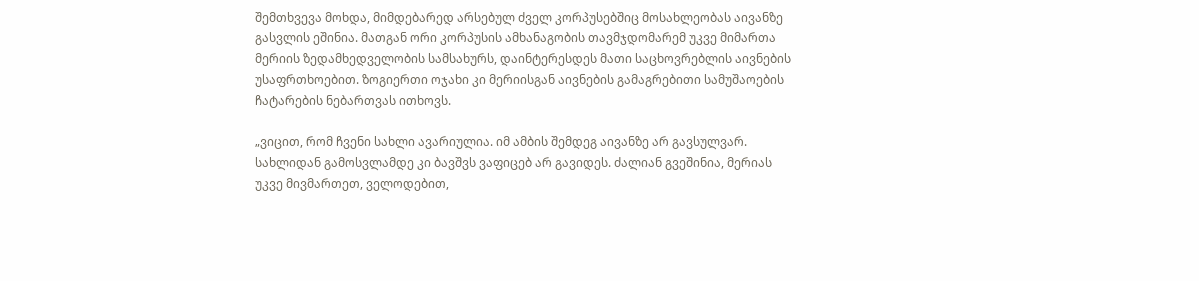შემთხვევა მოხდა, მიმდებარედ არსებულ ძველ კორპუსებშიც მოსახლეობას აივანზე გასვლის ეშინია. მათგან ორი კორპუსის ამხანაგობის თავმჯდომარემ უკვე მიმართა მერიის ზედამხედველობის სამსახურს, დაინტერესდეს მათი საცხოვრებლის აივნების უსაფრთხოებით. ზოგიერთი ოჯახი კი მერიისგან აივნების გამაგრებითი სამუშაოების ჩატარების ნებართვას ითხოვს.

„ვიცით, რომ ჩვენი სახლი ავარიულია. იმ ამბის შემდეგ აივანზე არ გავსულვარ. სახლიდან გამოსვლამდე კი ბავშვს ვაფიცებ არ გავიდეს. ძალიან გვეშინია, მერიას უკვე მივმართეთ, ველოდებით,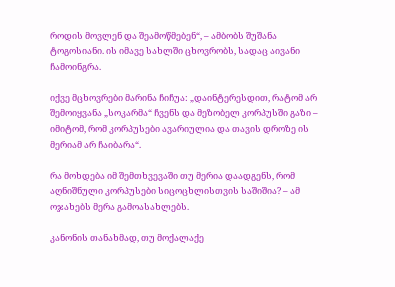როდის მოვლენ და შეამოწმებენ“, – ამბობს შუშანა ტოგოსიანი. ის იმავე სახლში ცხოვრობს, სადაც აივანი ჩამოინგრა.

იქვე მცხოვრები მარინა ჩიჩუა: „დაინტერესდით, რატომ არ შემოიყვანა „სოკარმა“ ჩვენს და მეზობელ კორპუსში გაზი – იმიტომ, რომ კორპუსები ავარიულია და თავის დროზე ის მერიამ არ ჩაიბარა“.

რა მოხდება იმ შემთხვევაში თუ მერია დაადგენს, რომ აღნიშნული კორპუსები სიცოცხლისთვის საშიშია? – ამ ოჯახებს მერა გამოასახლებს.

კანონის თანახმად, თუ მოქალაქე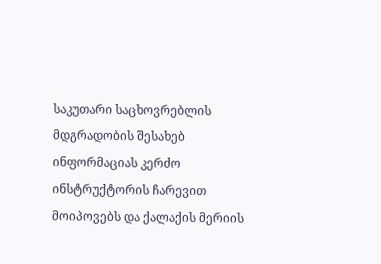საკუთარი საცხოვრებლის მდგრადობის შესახებ ინფორმაციას კერძო ინსტრუქტორის ჩარევით მოიპოვებს და ქალაქის მერიის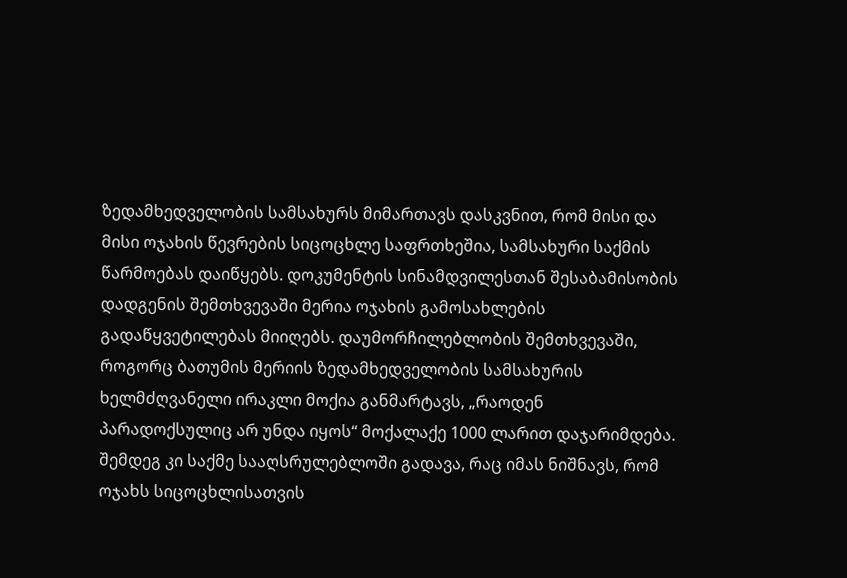ზედამხედველობის სამსახურს მიმართავს დასკვნით, რომ მისი და მისი ოჯახის წევრების სიცოცხლე საფრთხეშია, სამსახური საქმის წარმოებას დაიწყებს. დოკუმენტის სინამდვილესთან შესაბამისობის დადგენის შემთხვევაში მერია ოჯახის გამოსახლების გადაწყვეტილებას მიიღებს. დაუმორჩილებლობის შემთხვევაში, როგორც ბათუმის მერიის ზედამხედველობის სამსახურის ხელმძღვანელი ირაკლი მოქია განმარტავს, „რაოდენ პარადოქსულიც არ უნდა იყოს“ მოქალაქე 1000 ლარით დაჯარიმდება. შემდეგ კი საქმე სააღსრულებლოში გადავა, რაც იმას ნიშნავს, რომ ოჯახს სიცოცხლისათვის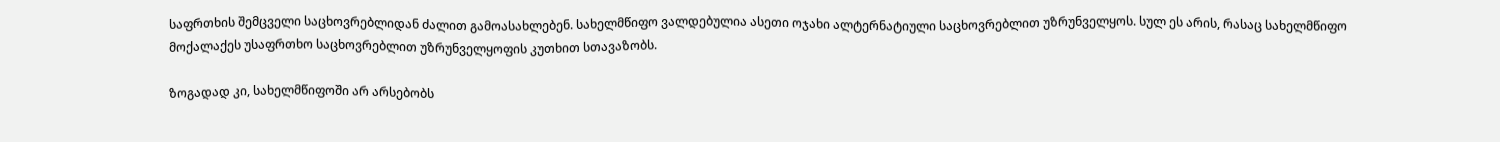საფრთხის შემცველი საცხოვრებლიდან ძალით გამოასახლებენ. სახელმწიფო ვალდებულია ასეთი ოჯახი ალტერნატიული საცხოვრებლით უზრუნველყოს. სულ ეს არის, რასაც სახელმწიფო მოქალაქეს უსაფრთხო საცხოვრებლით უზრუნველყოფის კუთხით სთავაზობს.

ზოგადად კი, სახელმწიფოში არ არსებობს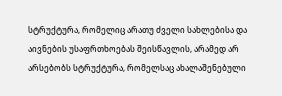სტრუქტურა, რომელიც არათუ ძველი სახლებისა და აივნების უსაფრთხოებას შეისწავლის, არამედ არ არსებობს სტრუქტურა, რომელსაც ახალაშენებული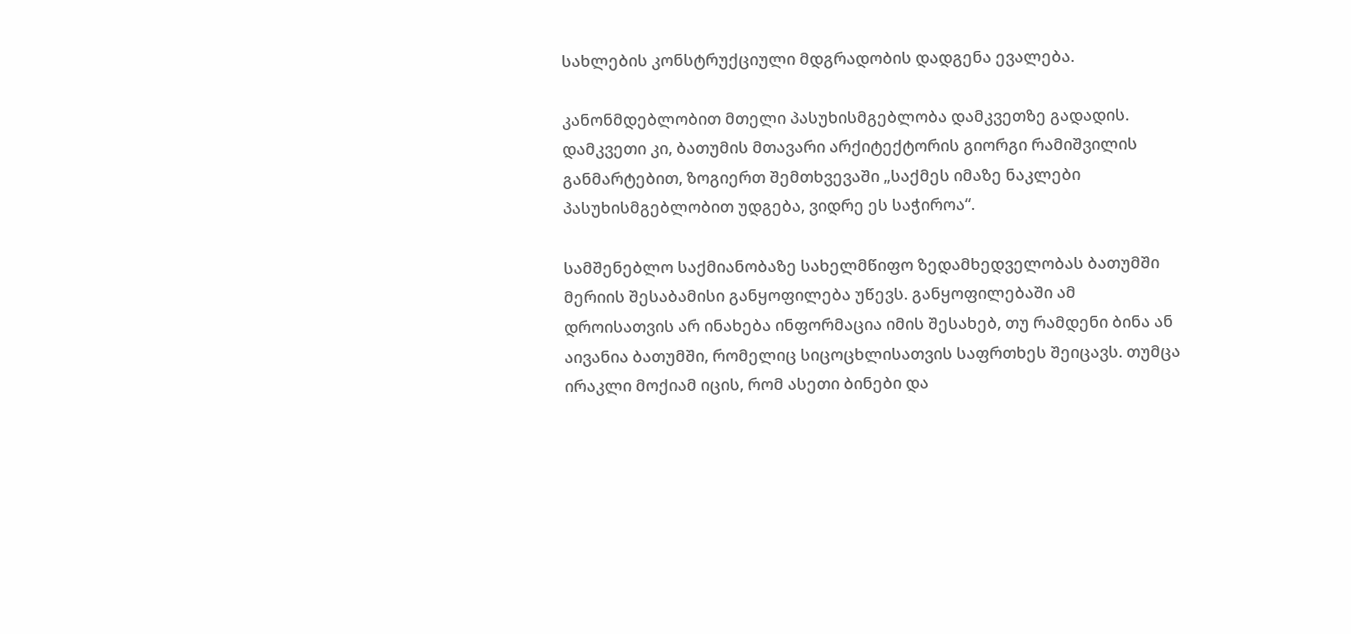სახლების კონსტრუქციული მდგრადობის დადგენა ევალება.

კანონმდებლობით მთელი პასუხისმგებლობა დამკვეთზე გადადის. დამკვეთი კი, ბათუმის მთავარი არქიტექტორის გიორგი რამიშვილის განმარტებით, ზოგიერთ შემთხვევაში „საქმეს იმაზე ნაკლები პასუხისმგებლობით უდგება, ვიდრე ეს საჭიროა“.

სამშენებლო საქმიანობაზე სახელმწიფო ზედამხედველობას ბათუმში მერიის შესაბამისი განყოფილება უწევს. განყოფილებაში ამ დროისათვის არ ინახება ინფორმაცია იმის შესახებ, თუ რამდენი ბინა ან აივანია ბათუმში, რომელიც სიცოცხლისათვის საფრთხეს შეიცავს. თუმცა ირაკლი მოქიამ იცის, რომ ასეთი ბინები და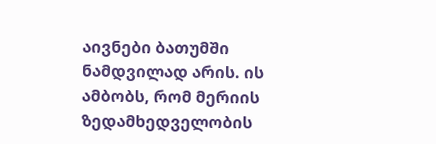აივნები ბათუმში ნამდვილად არის. ის ამბობს, რომ მერიის ზედამხედველობის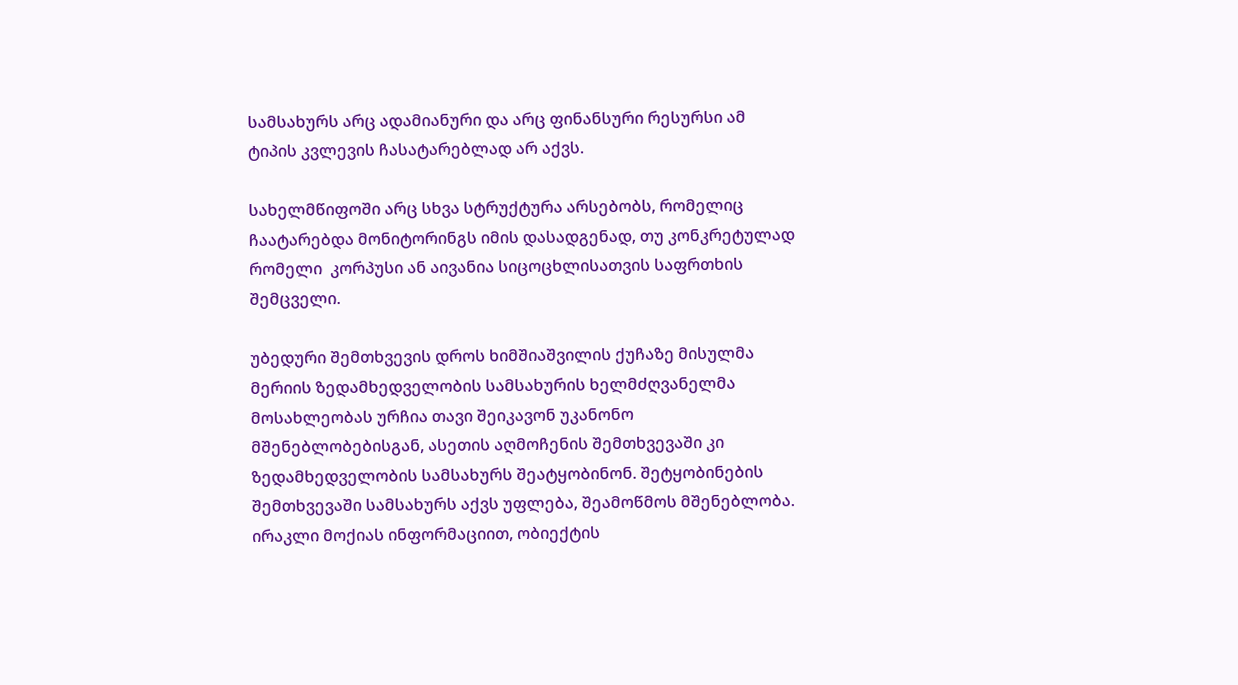სამსახურს არც ადამიანური და არც ფინანსური რესურსი ამ ტიპის კვლევის ჩასატარებლად არ აქვს.

სახელმწიფოში არც სხვა სტრუქტურა არსებობს, რომელიც ჩაატარებდა მონიტორინგს იმის დასადგენად, თუ კონკრეტულად რომელი  კორპუსი ან აივანია სიცოცხლისათვის საფრთხის შემცველი.

უბედური შემთხვევის დროს ხიმშიაშვილის ქუჩაზე მისულმა მერიის ზედამხედველობის სამსახურის ხელმძღვანელმა მოსახლეობას ურჩია თავი შეიკავონ უკანონო მშენებლობებისგან, ასეთის აღმოჩენის შემთხვევაში კი ზედამხედველობის სამსახურს შეატყობინონ. შეტყობინების შემთხვევაში სამსახურს აქვს უფლება, შეამოწმოს მშენებლობა. ირაკლი მოქიას ინფორმაციით, ობიექტის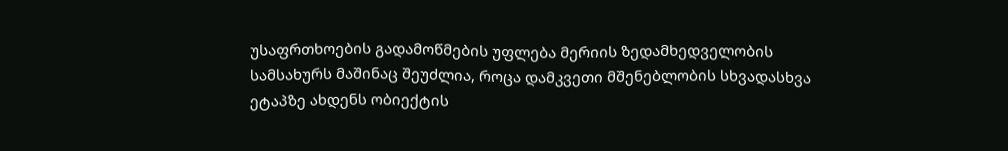უსაფრთხოების გადამოწმების უფლება მერიის ზედამხედველობის სამსახურს მაშინაც შეუძლია, როცა დამკვეთი მშენებლობის სხვადასხვა ეტაპზე ახდენს ობიექტის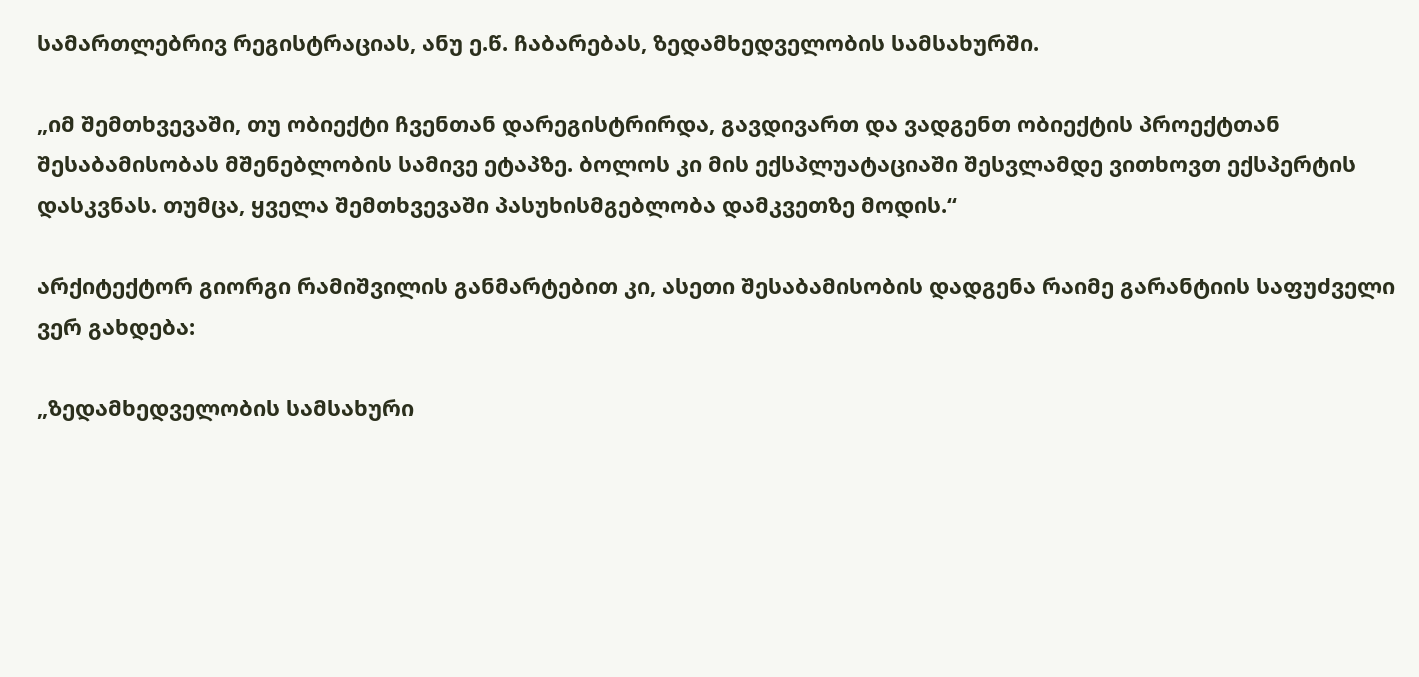სამართლებრივ რეგისტრაციას, ანუ ე.წ. ჩაბარებას, ზედამხედველობის სამსახურში.

„იმ შემთხვევაში, თუ ობიექტი ჩვენთან დარეგისტრირდა, გავდივართ და ვადგენთ ობიექტის პროექტთან შესაბამისობას მშენებლობის სამივე ეტაპზე. ბოლოს კი მის ექსპლუატაციაში შესვლამდე ვითხოვთ ექსპერტის დასკვნას. თუმცა, ყველა შემთხვევაში პასუხისმგებლობა დამკვეთზე მოდის.“

არქიტექტორ გიორგი რამიშვილის განმარტებით კი, ასეთი შესაბამისობის დადგენა რაიმე გარანტიის საფუძველი ვერ გახდება:

„ზედამხედველობის სამსახური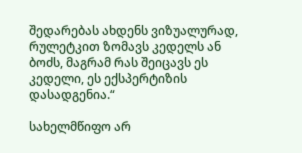შედარებას ახდენს ვიზუალურად, რულეტკით ზომავს კედელს ან ბოძს, მაგრამ რას შეიცავს ეს კედელი, ეს ექსპერტიზის დასადგენია.“

სახელმწიფო არ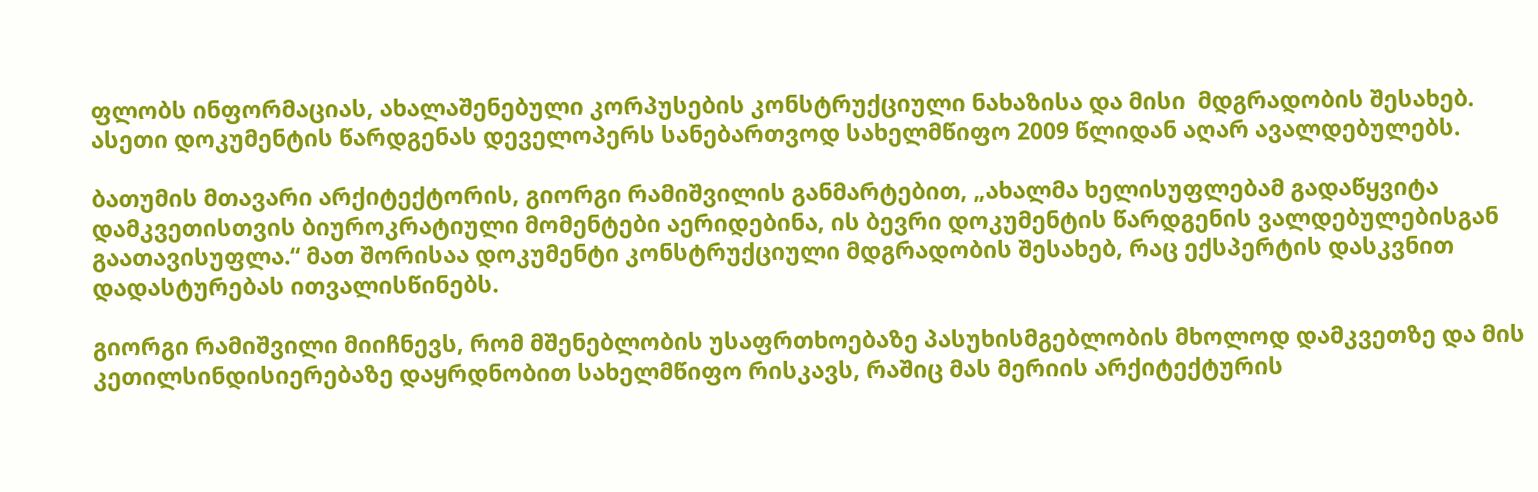ფლობს ინფორმაციას, ახალაშენებული კორპუსების კონსტრუქციული ნახაზისა და მისი  მდგრადობის შესახებ. ასეთი დოკუმენტის წარდგენას დეველოპერს სანებართვოდ სახელმწიფო 2009 წლიდან აღარ ავალდებულებს.

ბათუმის მთავარი არქიტექტორის, გიორგი რამიშვილის განმარტებით, „ახალმა ხელისუფლებამ გადაწყვიტა დამკვეთისთვის ბიუროკრატიული მომენტები აერიდებინა, ის ბევრი დოკუმენტის წარდგენის ვალდებულებისგან გაათავისუფლა.“ მათ შორისაა დოკუმენტი კონსტრუქციული მდგრადობის შესახებ, რაც ექსპერტის დასკვნით დადასტურებას ითვალისწინებს.

გიორგი რამიშვილი მიიჩნევს, რომ მშენებლობის უსაფრთხოებაზე პასუხისმგებლობის მხოლოდ დამკვეთზე და მის კეთილსინდისიერებაზე დაყრდნობით სახელმწიფო რისკავს, რაშიც მას მერიის არქიტექტურის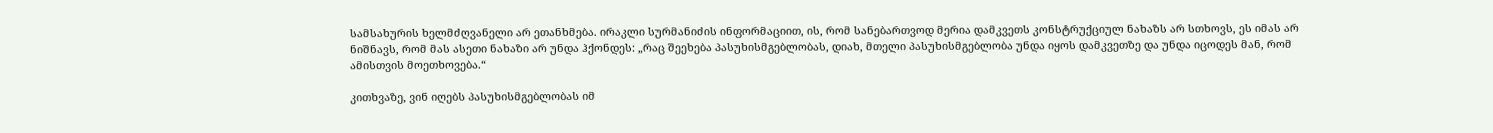სამსახურის ხელმძღვანელი არ ეთანხმება. ირაკლი სურმანიძის ინფორმაციით, ის, რომ სანებართვოდ მერია დამკვეთს კონსტრუქციულ ნახაზს არ სთხოვს, ეს იმას არ ნიშნავს, რომ მას ასეთი ნახაზი არ უნდა ჰქონდეს: „რაც შეეხება პასუხისმგებლობას, დიახ, მთელი პასუხისმგებლობა უნდა იყოს დამკვეთზე და უნდა იცოდეს მან, რომ ამისთვის მოეთხოვება.“

კითხვაზე, ვინ იღებს პასუხისმგებლობას იმ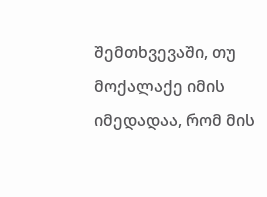შემთხვევაში, თუ მოქალაქე იმის იმედადაა, რომ მის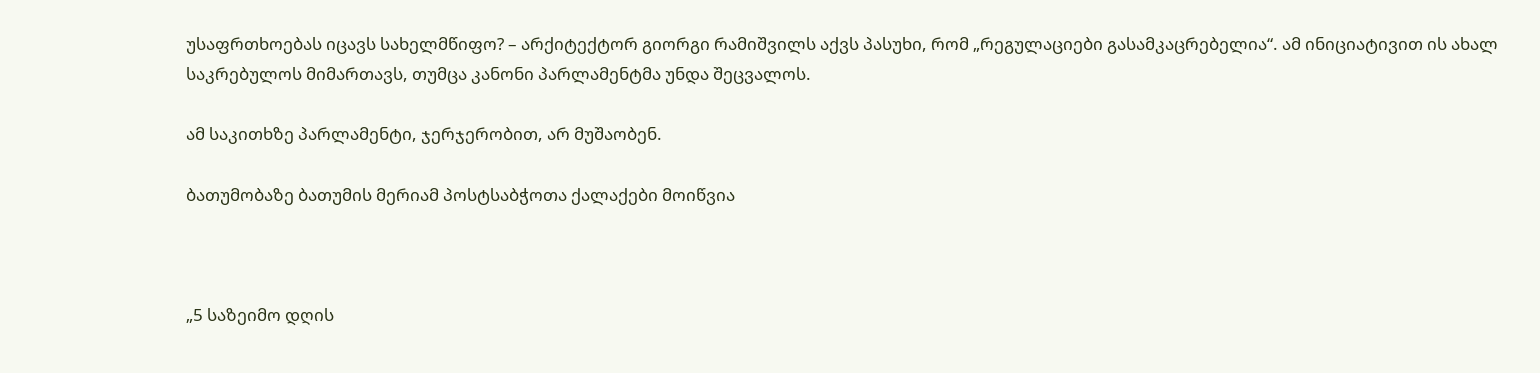უსაფრთხოებას იცავს სახელმწიფო? – არქიტექტორ გიორგი რამიშვილს აქვს პასუხი, რომ „რეგულაციები გასამკაცრებელია“. ამ ინიციატივით ის ახალ საკრებულოს მიმართავს, თუმცა კანონი პარლამენტმა უნდა შეცვალოს.

ამ საკითხზე პარლამენტი, ჯერჯერობით, არ მუშაობენ.

ბათუმობაზე ბათუმის მერიამ პოსტსაბჭოთა ქალაქები მოიწვია



„5 საზეიმო დღის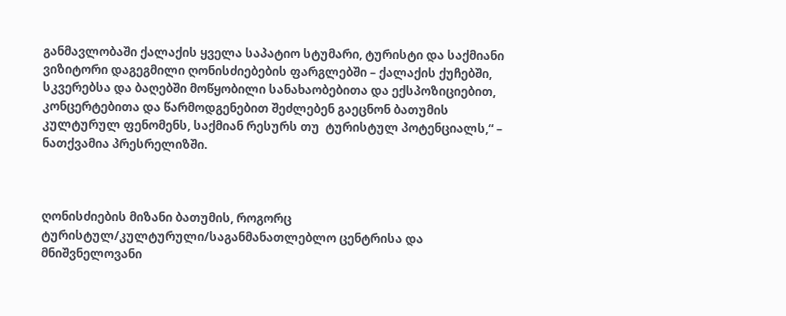განმავლობაში ქალაქის ყველა საპატიო სტუმარი, ტურისტი და საქმიანი ვიზიტორი დაგეგმილი ღონისძიებების ფარგლებში – ქალაქის ქუჩებში, სკვერებსა და ბაღებში მოწყობილი სანახაობებითა და ექსპოზიციებით, კონცერტებითა და წარმოდგენებით შეძლებენ გაეცნონ ბათუმის კულტურულ ფენომენს, საქმიან რესურს თუ  ტურისტულ პოტენციალს,“ – ნათქვამია პრესრელიზში.



ღონისძიების მიზანი ბათუმის, როგორც ტურისტულ/კულტურული/საგანმანათლებლო ცენტრისა და მნიშვნელოვანი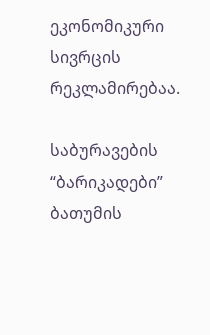ეკონომიკური სივრცის რეკლამირებაა.

საბურავების “ბარიკადები” ბათუმის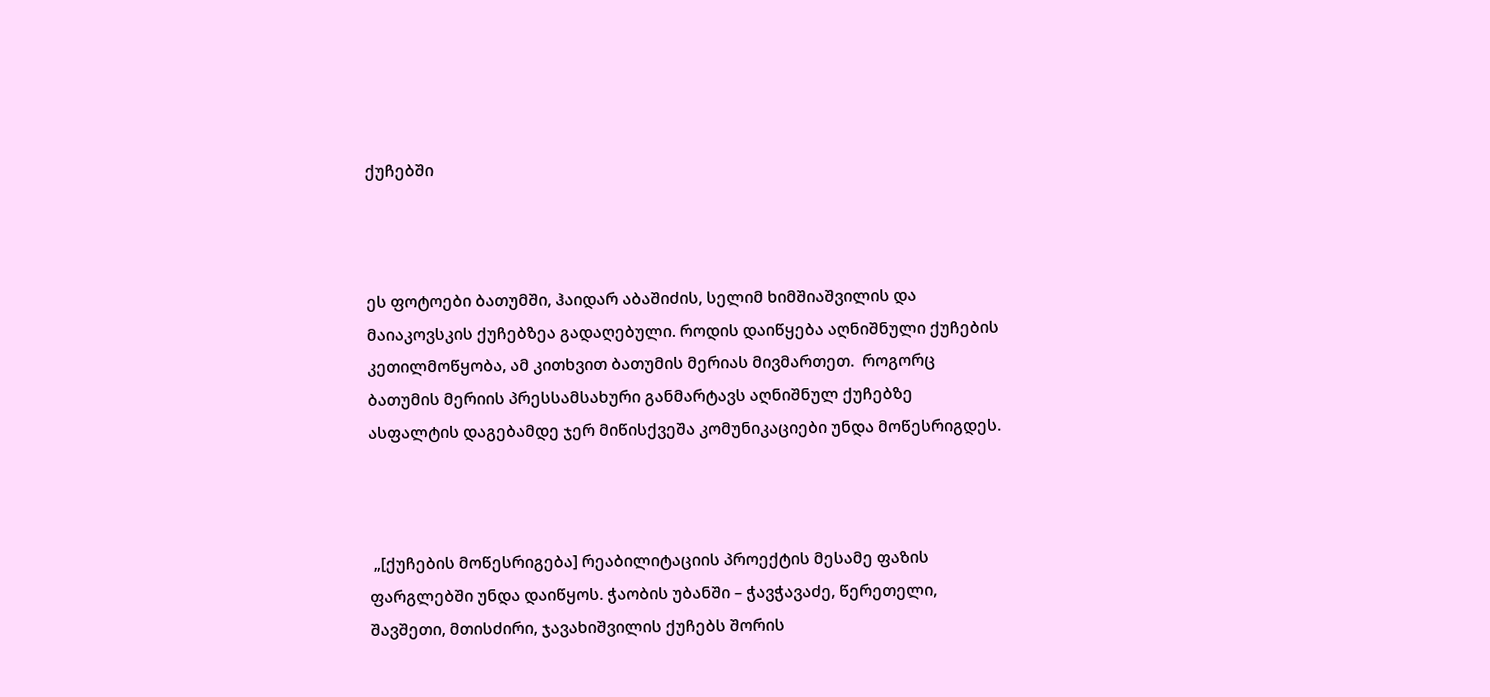ქუჩებში



ეს ფოტოები ბათუმში, ჰაიდარ აბაშიძის, სელიმ ხიმშიაშვილის და მაიაკოვსკის ქუჩებზეა გადაღებული. როდის დაიწყება აღნიშნული ქუჩების კეთილმოწყობა, ამ კითხვით ბათუმის მერიას მივმართეთ.  როგორც ბათუმის მერიის პრესსამსახური განმარტავს აღნიშნულ ქუჩებზე ასფალტის დაგებამდე ჯერ მიწისქვეშა კომუნიკაციები უნდა მოწესრიგდეს.



 „[ქუჩების მოწესრიგება] რეაბილიტაციის პროექტის მესამე ფაზის ფარგლებში უნდა დაიწყოს. ჭაობის უბანში – ჭავჭავაძე, წერეთელი, შავშეთი, მთისძირი, ჯავახიშვილის ქუჩებს შორის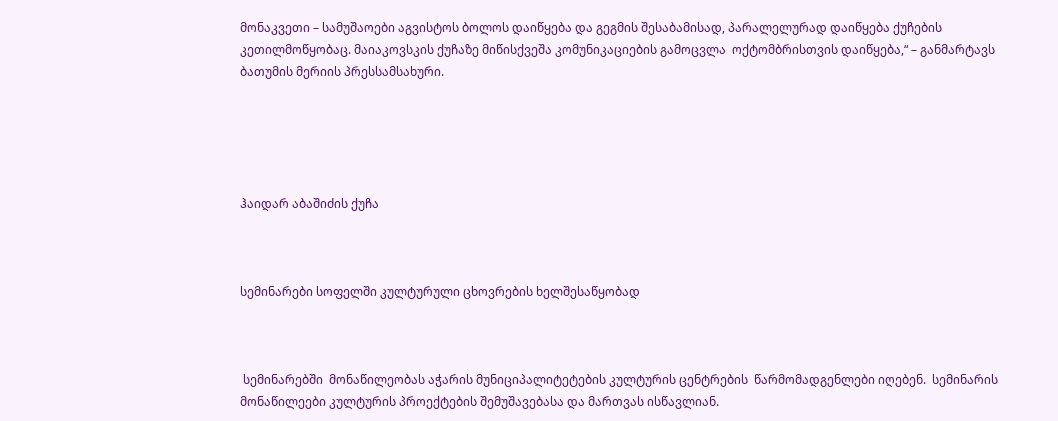მონაკვეთი – სამუშაოები აგვისტოს ბოლოს დაიწყება და გეგმის შესაბამისად, პარალელურად დაიწყება ქუჩების კეთილმოწყობაც. მაიაკოვსკის ქუჩაზე მიწისქვეშა კომუნიკაციების გამოცვლა  ოქტომბრისთვის დაიწყება,“ – განმარტავს ბათუმის მერიის პრესსამსახური.





ჰაიდარ აბაშიძის ქუჩა



სემინარები სოფელში კულტურული ცხოვრების ხელშესაწყობად



 სემინარებში  მონაწილეობას აჭარის მუნიციპალიტეტების კულტურის ცენტრების  წარმომადგენლები იღებენ.  სემინარის მონაწილეები კულტურის პროექტების შემუშავებასა და მართვას ისწავლიან.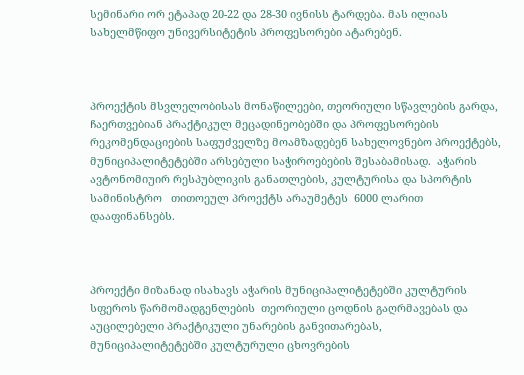სემინარი ორ ეტაპად 20-22 და 28-30 ივნისს ტარდება. მას ილიას სახელმწიფო უნივერსიტეტის პროფესორები ატარებენ.



პროექტის მსვლელობისას მონაწილეები, თეორიული სწავლების გარდა, ჩაერთვებიან პრაქტიკულ მეცადინეობებში და პროფესორების რეკომენდაციების საფუძველზე მოამზადებენ სახელოვნებო პროექტებს, მუნიციპალიტეტებში არსებული საჭიროებების შესაბამისად.  აჭარის ავტონომიუირ რესპუბლიკის განათლების, კულტურისა და სპორტის სამინისტრო   თითოეულ პროექტს არაუმეტეს  6000 ლარით დააფინანსებს.



პროექტი მიზანად ისახავს აჭარის მუნიციპალიტეტებში კულტურის სფეროს წარმომადგენლების  თეორიული ცოდნის გაღრმავებას და აუცილებელი პრაქტიკული უნარების განვითარებას, მუნიციპალიტეტებში კულტურული ცხოვრების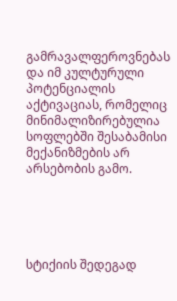გამრავალფეროვნებას და იმ კულტურული პოტენციალის აქტივაციას, რომელიც მინიმალიზირებულია სოფლებში შესაბამისი მექანიზმების არ არსებობის გამო.





სტიქიის შედეგად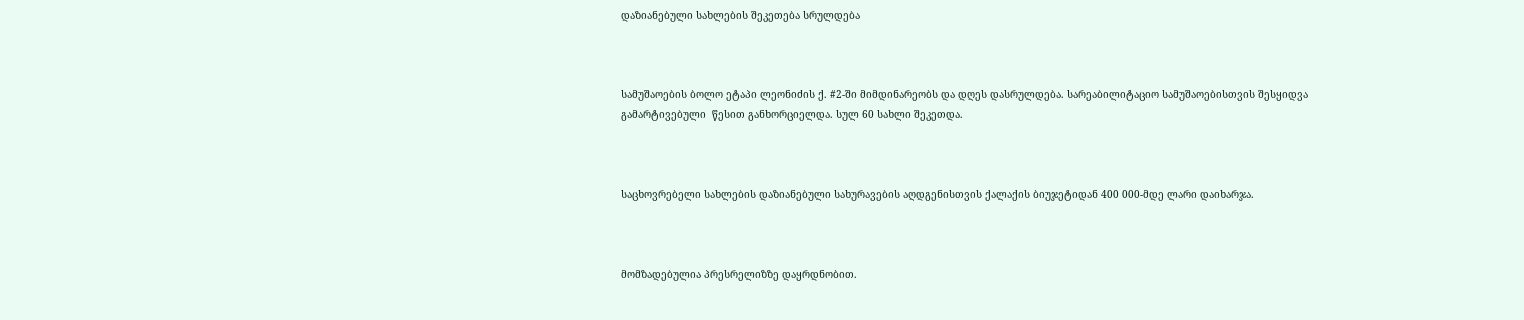დაზიანებული სახლების შეკეთება სრულდება



სამუშაოების ბოლო ეტაპი ლეონიძის ქ. #2-ში მიმდინარეობს და დღეს დასრულდება. სარეაბილიტაციო სამუშაოებისთვის შესყიდვა გამარტივებული  წესით განხორციელდა. სულ 60 სახლი შეკეთდა.



საცხოვრებელი სახლების დაზიანებული სახურავების აღდგენისთვის ქალაქის ბიუჯეტიდან 400 000-მდე ლარი დაიხარჯა.



მომზადებულია პრესრელიზზე დაყრდნობით.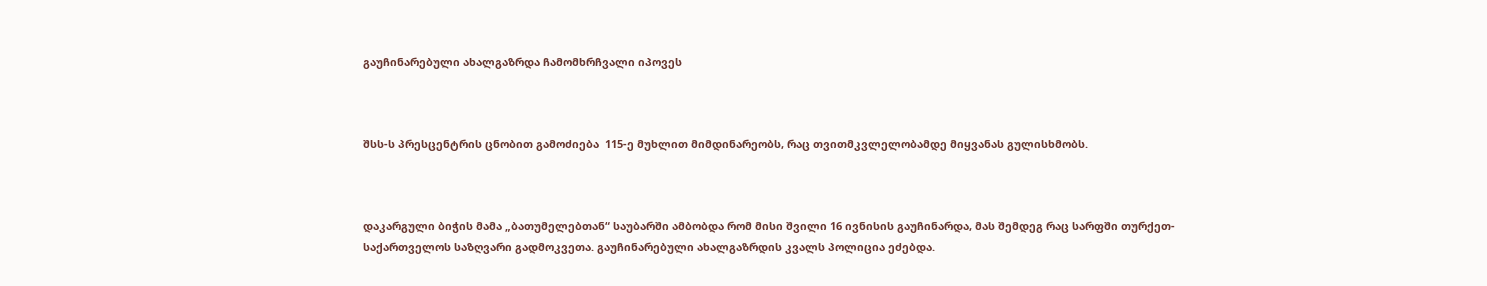გაუჩინარებული ახალგაზრდა ჩამომხრჩვალი იპოვეს



შსს-ს პრესცენტრის ცნობით გამოძიება  115-ე მუხლით მიმდინარეობს, რაც თვითმკვლელობამდე მიყვანას გულისხმობს.



დაკარგული ბიჭის მამა „ბათუმელებთან“ საუბარში ამბობდა რომ მისი შვილი 16 ივნისის გაუჩინარდა, მას შემდეგ რაც სარფში თურქეთ-საქართველოს საზღვარი გადმოკვეთა. გაუჩინარებული ახალგაზრდის კვალს პოლიცია ეძებდა.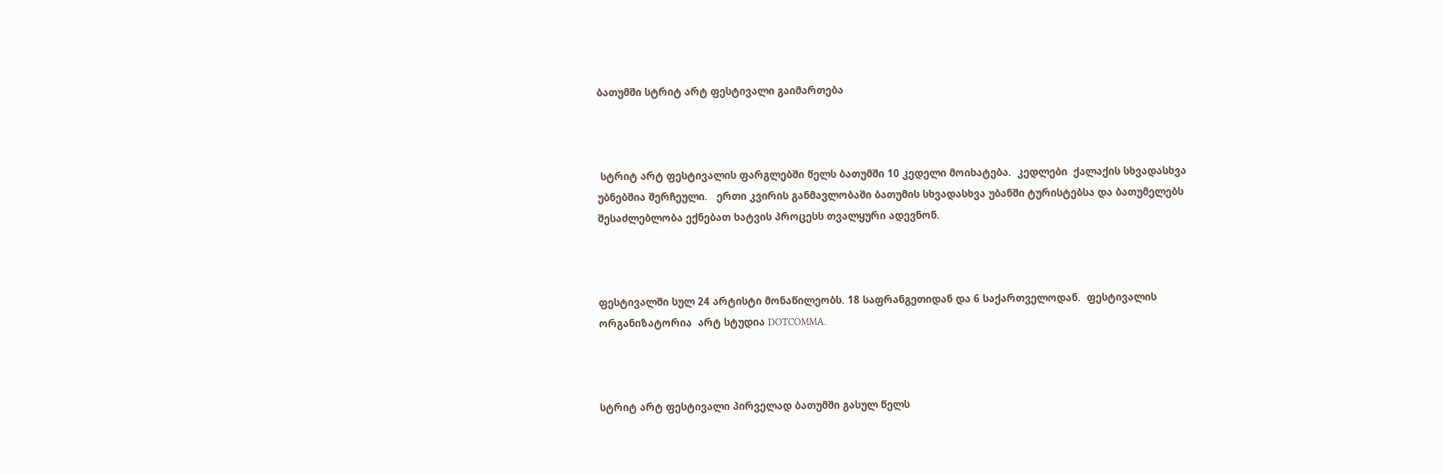ბათუმში სტრიტ არტ ფესტივალი გაიმართება



 სტრიტ არტ ფესტივალის ფარგლებში წელს ბათუმში 10 კედელი მოიხატება.  კედლები  ქალაქის სხვადასხვა უბნებშია შერჩეული.   ერთი კვირის განმავლობაში ბათუმის სხვადასხვა უბანში ტურისტებსა და ბათუმელებს შესაძლებლობა ექნებათ ხატვის პროცესს თვალყური ადევნონ.



ფესტივალში სულ 24 არტისტი მონაწილეობს. 18 საფრანგეთიდან და 6 საქართველოდან.  ფესტივალის ორგანიზატორია  არტ სტუდია DOTCOMMA.



სტრიტ არტ ფესტივალი პირველად ბათუმში გასულ წელს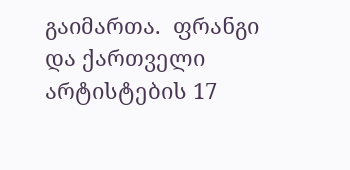გაიმართა.  ფრანგი და ქართველი არტისტების 17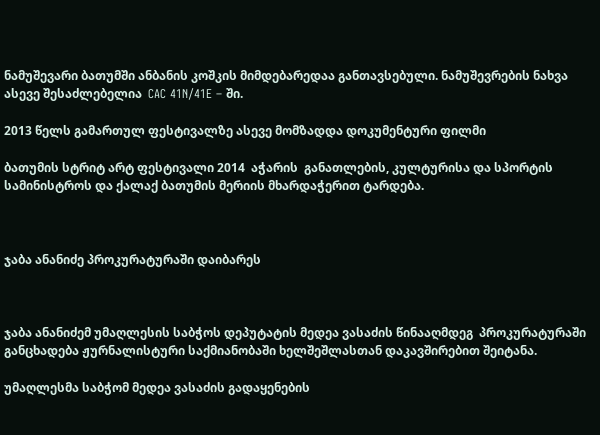ნამუშევარი ბათუმში ანბანის კოშკის მიმდებარედაა განთავსებული. ნამუშევრების ნახვა ასევე შესაძლებელია  CAC 41N/41E – ში.

2013 წელს გამართულ ფესტივალზე ასევე მომზადდა დოკუმენტური ფილმი

ბათუმის სტრიტ არტ ფესტივალი 2014  აჭარის  განათლების, კულტურისა და სპორტის სამინისტროს და ქალაქ ბათუმის მერიის მხარდაჭერით ტარდება.



ჯაბა ანანიძე პროკურატურაში დაიბარეს



ჯაბა ანანიძემ უმაღლესის საბჭოს დეპუტატის მედეა ვასაძის წინააღმდეგ  პროკურატურაში  განცხადება ჟურნალისტური საქმიანობაში ხელშეშლასთან დაკავშირებით შეიტანა.

უმაღლესმა საბჭომ მედეა ვასაძის გადაყენების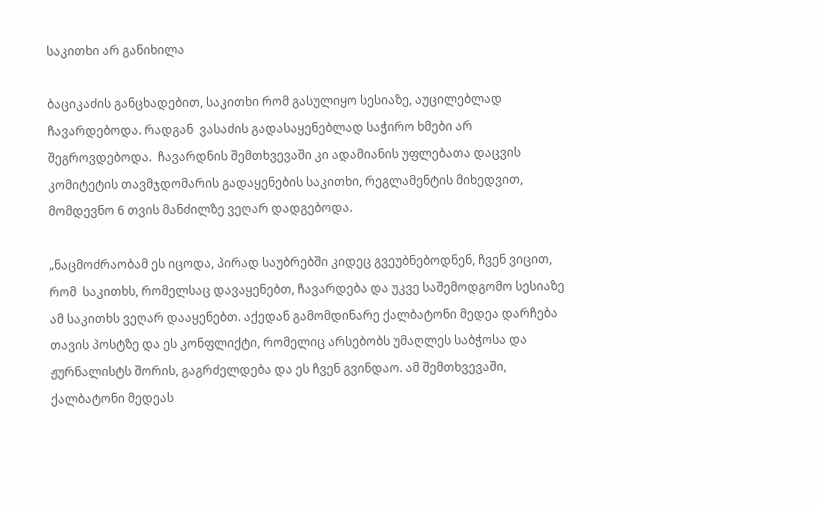საკითხი არ განიხილა

ბაციკაძის განცხადებით, საკითხი რომ გასულიყო სესიაზე, აუცილებლად  ჩავარდებოდა. რადგან  ვასაძის გადასაყენებლად საჭირო ხმები არ შეგროვდებოდა.  ჩავარდნის შემთხვევაში კი ადამიანის უფლებათა დაცვის კომიტეტის თავმჯდომარის გადაყენების საკითხი, რეგლამენტის მიხედვით, მომდევნო 6 თვის მანძილზე ვეღარ დადგებოდა.

„ნაცმოძრაობამ ეს იცოდა, პირად საუბრებში კიდეც გვეუბნებოდნენ, ჩვენ ვიცით, რომ  საკითხს, რომელსაც დავაყენებთ, ჩავარდება და უკვე საშემოდგომო სესიაზე ამ საკითხს ვეღარ დააყენებთ. აქედან გამომდინარე ქალბატონი მედეა დარჩება  თავის პოსტზე და ეს კონფლიქტი, რომელიც არსებობს უმაღლეს საბჭოსა და ჟურნალისტს შორის, გაგრძელდება და ეს ჩვენ გვინდაო. ამ შემთხვევაში, ქალბატონი მედეას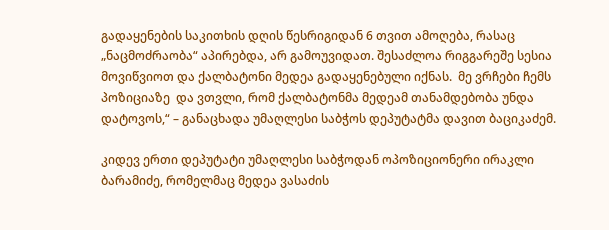გადაყენების საკითხის დღის წესრიგიდან 6 თვით ამოღება, რასაც „ნაცმოძრაობა“ აპირებდა, არ გამოუვიდათ. შესაძლოა რიგგარეშე სესია მოვიწვიოთ და ქალბატონი მედეა გადაყენებული იქნას.  მე ვრჩები ჩემს პოზიციაზე  და ვთვლი, რომ ქალბატონმა მედეამ თანამდებობა უნდა დატოვოს,“ – განაცხადა უმაღლესი საბჭოს დეპუტატმა დავით ბაციკაძემ.

კიდევ ერთი დეპუტატი უმაღლესი საბჭოდან ოპოზიციონერი ირაკლი ბარამიძე, რომელმაც მედეა ვასაძის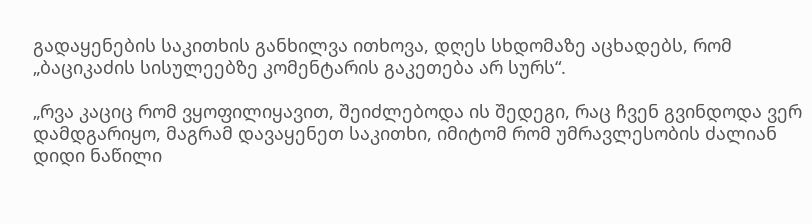გადაყენების საკითხის განხილვა ითხოვა, დღეს სხდომაზე აცხადებს, რომ „ბაციკაძის სისულეებზე კომენტარის გაკეთება არ სურს“.

„რვა კაციც რომ ვყოფილიყავით, შეიძლებოდა ის შედეგი, რაც ჩვენ გვინდოდა ვერ დამდგარიყო, მაგრამ დავაყენეთ საკითხი, იმიტომ რომ უმრავლესობის ძალიან დიდი ნაწილი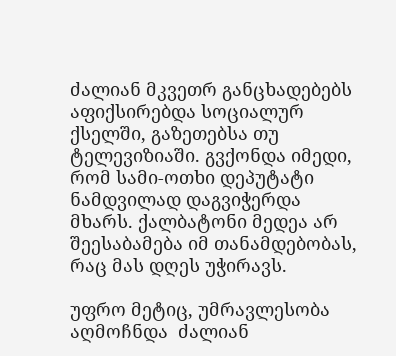ძალიან მკვეთრ განცხადებებს აფიქსირებდა სოციალურ ქსელში, გაზეთებსა თუ ტელევიზიაში. გვქონდა იმედი, რომ სამი-ოთხი დეპუტატი ნამდვილად დაგვიჭერდა მხარს. ქალბატონი მედეა არ შეესაბამება იმ თანამდებობას, რაც მას დღეს უჭირავს.

უფრო მეტიც, უმრავლესობა აღმოჩნდა  ძალიან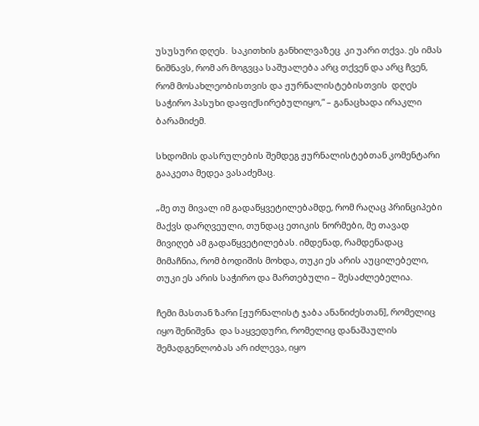უსუსური დღეს.  საკითხის განხილვაზეც  კი უარი თქვა. ეს იმას ნიშნავს, რომ არ მოგვცა საშუალება არც თქვენ და არც ჩვენ, რომ მოსახლეობისთვის და ჟურნალისტებისთვის  დღეს საჭირო პასუხი დაფიქსირებულიყო,“ – განაცხადა ირაკლი ბარამიძემ.

სხდომის დასრულების შემდეგ ჟურნალისტებთან კომენტარი გააკეთა მედეა ვასაძემაც.

„მე თუ მივალ იმ გადაწყვეტილებამდე, რომ რაღაც პრინციპები მაქვს დარღვეული, თუნდაც ეთიკის ნორმები, მე თავად მივიღებ ამ გადაწყვეტილებას. იმდენად, რამდენადაც მიმაჩნია, რომ ბოდიშის მოხდა, თუკი ეს არის აუცილებელი, თუკი ეს არის საჭირო და მართებული – შესაძლებელია.

ჩემი მასთან ზარი [ჟურნალისტ ჯაბა ანანიძესთან], რომელიც იყო შენიშვნა  და საყვედური, რომელიც დანაშაულის შემადგენლობას არ იძლევა, იყო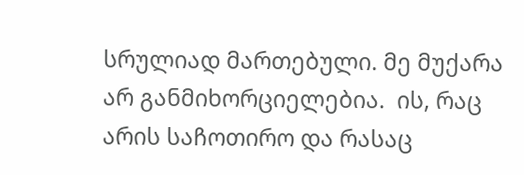სრულიად მართებული. მე მუქარა არ განმიხორციელებია.  ის, რაც არის საჩოთირო და რასაც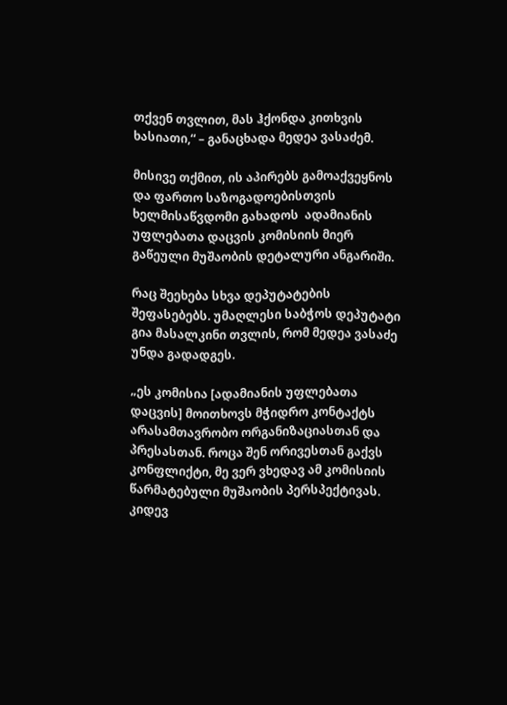თქვენ თვლით, მას ჰქონდა კითხვის ხასიათი,“ – განაცხადა მედეა ვასაძემ.

მისივე თქმით, ის აპირებს გამოაქვეყნოს და ფართო საზოგადოებისთვის ხელმისაწვდომი გახადოს  ადამიანის უფლებათა დაცვის კომისიის მიერ გაწეული მუშაობის დეტალური ანგარიში.

რაც შეეხება სხვა დეპუტატების შეფასებებს. უმაღლესი საბჭოს დეპუტატი გია მასალკინი თვლის, რომ მედეა ვასაძე უნდა გადადგეს.

„ეს კომისია [ადამიანის უფლებათა დაცვის] მოითხოვს მჭიდრო კონტაქტს არასამთავრობო ორგანიზაციასთან და პრესასთან. როცა შენ ორივესთან გაქვს კონფლიქტი, მე ვერ ვხედავ ამ კომისიის წარმატებული მუშაობის პერსპექტივას.  კიდევ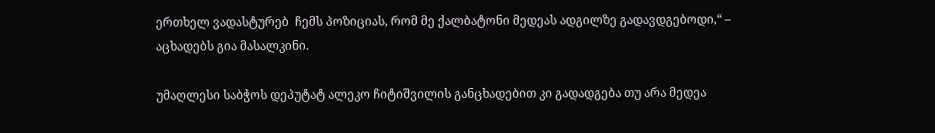ერთხელ ვადასტურებ  ჩემს პოზიციას, რომ მე ქალბატონი მედეას ადგილზე გადავდგებოდი,“ – აცხადებს გია მასალკინი.

უმაღლესი საბჭოს დეპუტატ ალეკო ჩიტიშვილის განცხადებით კი გადადგება თუ არა მედეა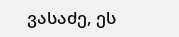ვასაძე, ეს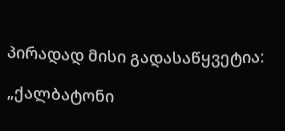პირადად მისი გადასაწყვეტია:

„ქალბატონი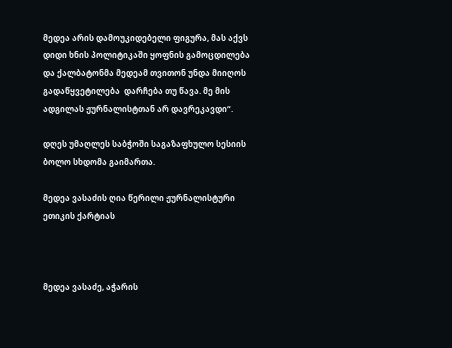მედეა არის დამოუკიდებელი ფიგურა, მას აქვს დიდი ხნის პოლიტიკაში ყოფნის გამოცდილება და ქალბატონმა მედეამ თვითონ უნდა მიიღოს გადაწყვეტილება  დარჩება თუ წავა. მე მის ადგილას ჟურნალისტთან არ დავრეკავდი“.

დღეს უმაღლეს საბჭოში საგაზაფხულო სესიის ბოლო სხდომა გაიმართა.

მედეა ვასაძის ღია წერილი ჟურნალისტური ეთიკის ქარტიას



მედეა ვასაძე, აჭარის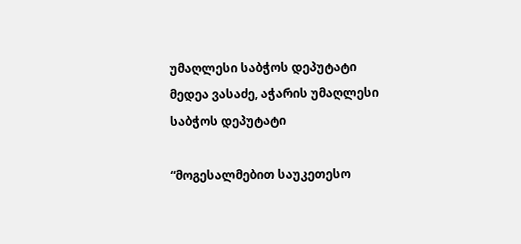უმაღლესი საბჭოს დეპუტატი
მედეა ვასაძე, აჭარის უმაღლესი საბჭოს დეპუტატი

“მოგესალმებით საუკეთესო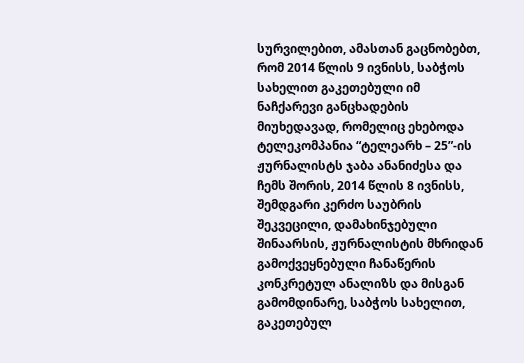სურვილებით, ამასთან გაცნობებთ, რომ 2014 წლის 9 ივნისს, საბჭოს სახელით გაკეთებული იმ ნაჩქარევი განცხადების
მიუხედავად, რომელიც ეხებოდა ტელეკომპანია “ტელეარხ – 25”-ის ჟურნალისტს ჯაბა ანანიძესა და ჩემს შორის, 2014 წლის 8 ივნისს, შემდგარი კერძო საუბრის შეკვეცილი, დამახინჯებული შინაარსის, ჟურნალისტის მხრიდან გამოქვეყნებული ჩანაწერის კონკრეტულ ანალიზს და მისგან გამომდინარე, საბჭოს სახელით, გაკეთებულ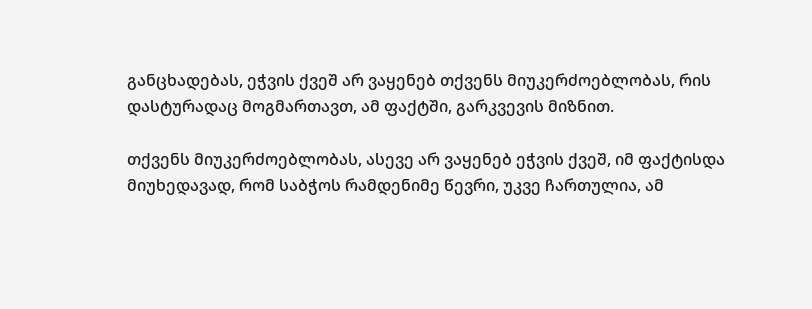განცხადებას, ეჭვის ქვეშ არ ვაყენებ თქვენს მიუკერძოებლობას, რის დასტურადაც მოგმართავთ, ამ ფაქტში, გარკვევის მიზნით.

თქვენს მიუკერძოებლობას, ასევე არ ვაყენებ ეჭვის ქვეშ, იმ ფაქტისდა მიუხედავად, რომ საბჭოს რამდენიმე წევრი, უკვე ჩართულია, ამ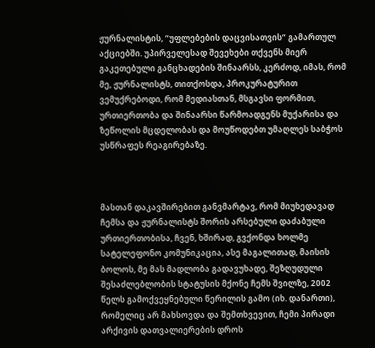ჟურნალისტის, “უფლებების დაცვისათვის” გამართულ აქციებში. უპირველესად შევეხები თქვენს მიერ გაკეთებული განცხადების შინაარსს, კერძოდ, იმას, რომ მე, ჟურნალისტს, თითქოსდა, პროკურატურით ვემუქრებოდი, რომ მედიასთან, მსგავსი ფორმით, ურთიერთობა და შინაარსი წარმოადგენს მუქარისა და ზეწოლის მცდელობას და მოუწოდებთ უმაღლეს საბჭოს უსწრაფეს რეაგირებაზე.



მასთან დაკავშირებით განვმარტავ, რომ მიუხედავად ჩემსა და ჟურნალისტს შორის არსებული დაძაბული ურთიერთობისა, ჩვენ, ხშირად, გვქონდა ხოლმე სატელეფონო კომუნიკაცია, ასე მაგალითად, მაისის ბოლოს, მე მას მადლობა გადავუხადე, შეზღუდული შესაძლებლობის სტატუსის მქონე ჩემს შვილზე, 2002 წელს გამოქვეყნებული წერილის გამო (იხ. დანართი), რომელიც არ მახსოვდა და შემთხვევით, ჩემი პირადი არქივის დათვალიერების დროს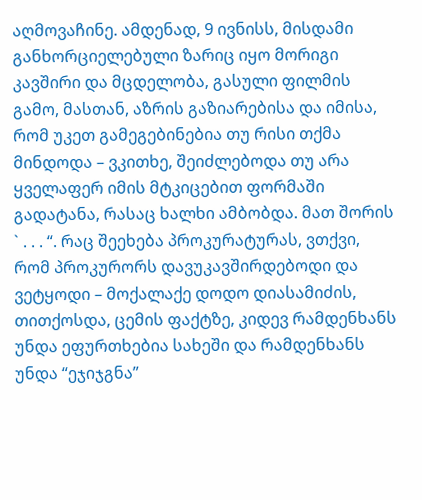აღმოვაჩინე. ამდენად, 9 ივნისს, მისდამი განხორციელებული ზარიც იყო მორიგი კავშირი და მცდელობა, გასული ფილმის გამო, მასთან, აზრის გაზიარებისა და იმისა, რომ უკეთ გამეგებინებია თუ რისი თქმა მინდოდა – ვკითხე, შეიძლებოდა თუ არა ყველაფერ იმის მტკიცებით ფორმაში გადატანა, რასაც ხალხი ამბობდა. მათ შორის ` . . . “. რაც შეეხება პროკურატურას, ვთქვი, რომ პროკურორს დავუკავშირდებოდი და ვეტყოდი – მოქალაქე დოდო დიასამიძის, თითქოსდა, ცემის ფაქტზე, კიდევ რამდენხანს უნდა ეფურთხებია სახეში და რამდენხანს უნდა “ეჯიჯგნა”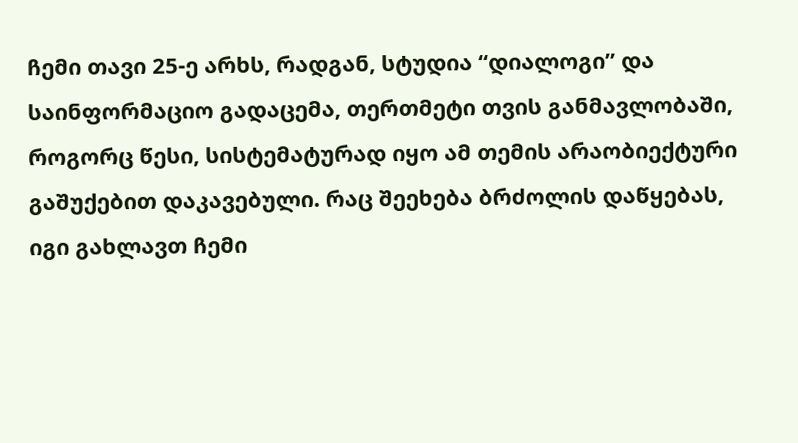ჩემი თავი 25-ე არხს, რადგან, სტუდია “დიალოგი” და საინფორმაციო გადაცემა, თერთმეტი თვის განმავლობაში, როგორც წესი, სისტემატურად იყო ამ თემის არაობიექტური გაშუქებით დაკავებული. რაც შეეხება ბრძოლის დაწყებას, იგი გახლავთ ჩემი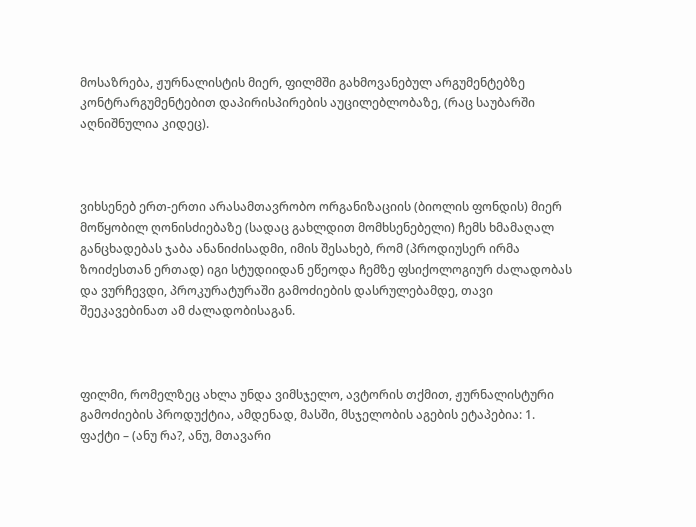მოსაზრება, ჟურნალისტის მიერ, ფილმში გახმოვანებულ არგუმენტებზე კონტრარგუმენტებით დაპირისპირების აუცილებლობაზე, (რაც საუბარში აღნიშნულია კიდეც).



ვიხსენებ ერთ-ერთი არასამთავრობო ორგანიზაციის (ბიოლის ფონდის) მიერ მოწყობილ ღონისძიებაზე (სადაც გახლდით მომხსენებელი) ჩემს ხმამაღალ განცხადებას ჯაბა ანანიძისადმი, იმის შესახებ, რომ (პროდიუსერ ირმა ზოიძესთან ერთად) იგი სტუდიიდან ეწეოდა ჩემზე ფსიქოლოგიურ ძალადობას და ვურჩევდი, პროკურატურაში გამოძიების დასრულებამდე, თავი შეეკავებინათ ამ ძალადობისაგან.



ფილმი, რომელზეც ახლა უნდა ვიმსჯელო, ავტორის თქმით, ჟურნალისტური გამოძიების პროდუქტია, ამდენად, მასში, მსჯელობის აგების ეტაპებია: 1. ფაქტი – (ანუ რა?, ანუ, მთავარი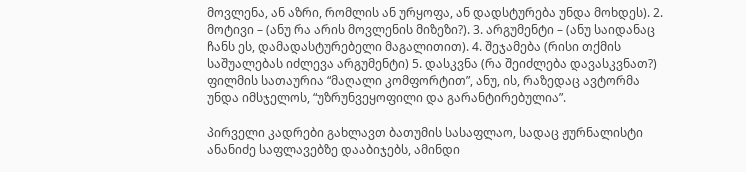მოვლენა, ან აზრი, რომლის ან ურყოფა, ან დადსტურება უნდა მოხდეს). 2. მოტივი – (ანუ რა არის მოვლენის მიზეზი?). 3. არგუმენტი – (ანუ საიდანაც ჩანს ეს, დამადასტურებელი მაგალითით). 4. შეჯამება (რისი თქმის საშუალებას იძლევა არგუმენტი) 5. დასკვნა (რა შეიძლება დავასკვნათ?) ფილმის სათაურია “მაღალი კომფორტით”, ანუ, ის, რაზედაც ავტორმა უნდა იმსჯელოს, “უზრუნვეყოფილი და გარანტირებულია”.

პირველი კადრები გახლავთ ბათუმის სასაფლაო, სადაც ჟურნალისტი ანანიძე საფლავებზე დააბიჯებს, ამინდი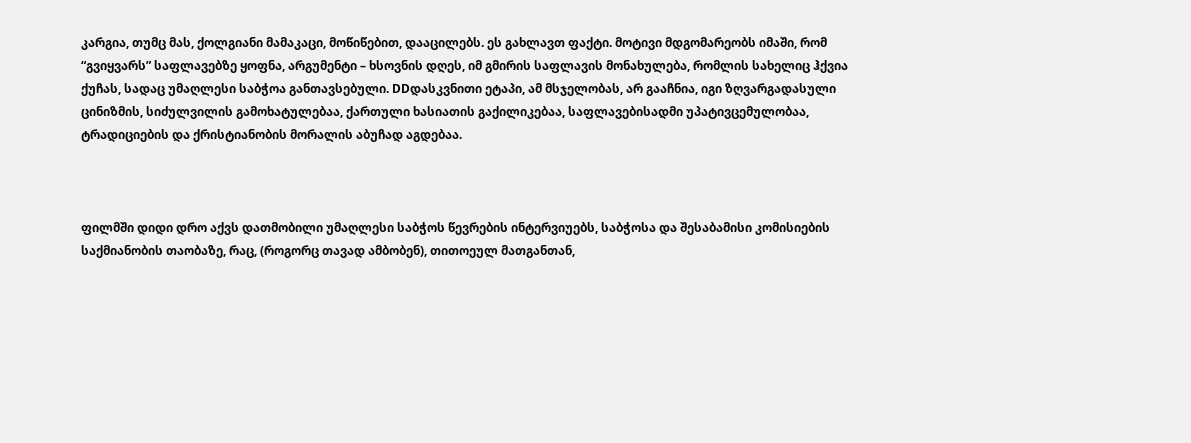კარგია, თუმც მას, ქოლგიანი მამაკაცი, მოწიწებით, დააცილებს. ეს გახლავთ ფაქტი. მოტივი მდგომარეობს იმაში, რომ “გვიყვარს” საფლავებზე ყოფნა, არგუმენტი – ხსოვნის დღეს, იმ გმირის საფლავის მონახულება, რომლის სახელიც ჰქვია ქუჩას, სადაც უმაღლესი საბჭოა განთავსებული. DDდასკვნითი ეტაპი, ამ მსჯელობას, არ გააჩნია, იგი ზღვარგადასული ცინიზმის, სიძულვილის გამოხატულებაა, ქართული ხასიათის გაქილიკებაა, საფლავებისადმი უპატივცემულობაა, ტრადიციების და ქრისტიანობის მორალის აბუჩად აგდებაა.



ფილმში დიდი დრო აქვს დათმობილი უმაღლესი საბჭოს წევრების ინტერვიუებს, საბჭოსა და შესაბამისი კომისიების საქმიანობის თაობაზე, რაც, (როგორც თავად ამბობენ), თითოეულ მათგანთან,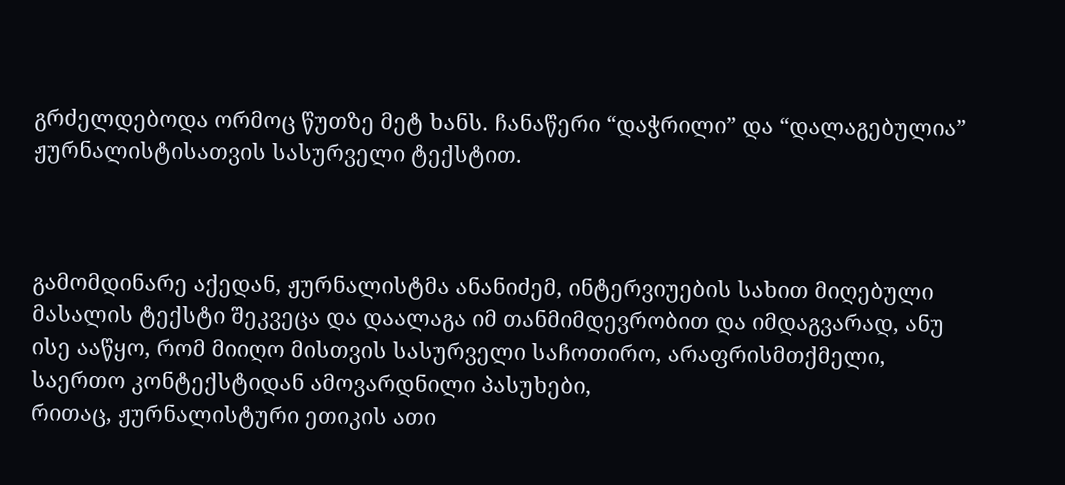გრძელდებოდა ორმოც წუთზე მეტ ხანს. ჩანაწერი “დაჭრილი” და “დალაგებულია” ჟურნალისტისათვის სასურველი ტექსტით.



გამომდინარე აქედან, ჟურნალისტმა ანანიძემ, ინტერვიუების სახით მიღებული მასალის ტექსტი შეკვეცა და დაალაგა იმ თანმიმდევრობით და იმდაგვარად, ანუ ისე ააწყო, რომ მიიღო მისთვის სასურველი საჩოთირო, არაფრისმთქმელი, საერთო კონტექსტიდან ამოვარდნილი პასუხები,
რითაც, ჟურნალისტური ეთიკის ათი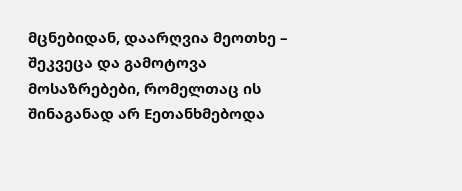მცნებიდან, დაარღვია მეოთხე –  შეკვეცა და გამოტოვა მოსაზრებები, რომელთაც ის შინაგანად არ Eეთანხმებოდა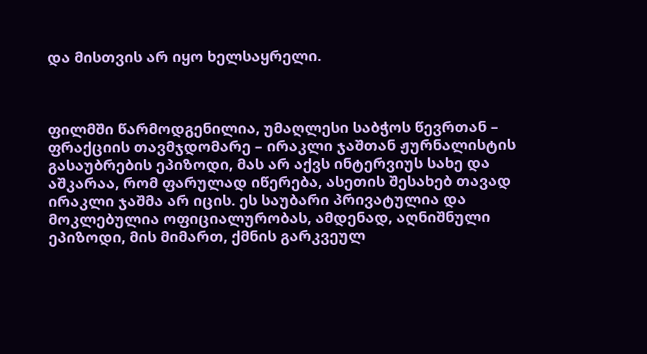და მისთვის არ იყო ხელსაყრელი.



ფილმში წარმოდგენილია, უმაღლესი საბჭოს წევრთან – ფრაქციის თავმჯდომარე – ირაკლი ჯაშთან ჟურნალისტის გასაუბრების ეპიზოდი, მას არ აქვს ინტერვიუს სახე და აშკარაა, რომ ფარულად იწერება, ასეთის შესახებ თავად ირაკლი ჯაშმა არ იცის. ეს საუბარი პრივატულია და მოკლებულია ოფიციალურობას, ამდენად, აღნიშნული ეპიზოდი, მის მიმართ, ქმნის გარკვეულ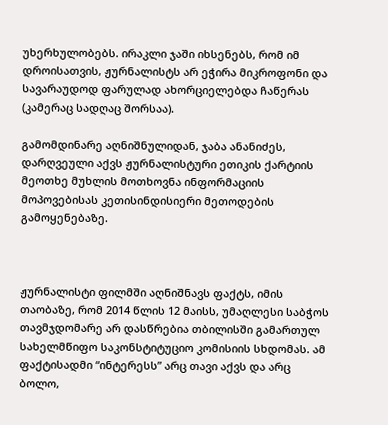უხერხულობებს. ირაკლი ჯაში იხსენებს, რომ იმ დროისათვის, ჟურნალისტს არ ეჭირა მიკროფონი და სავარაუდოდ ფარულად ახორციელებდა ჩაწერას (კამერაც სადღაც შორსაა).

გამომდინარე აღნიშნულიდან, ჯაბა ანანიძეს, დარღვეული აქვს ჟურნალისტური ეთიკის ქარტიის მეოთხე მუხლის მოთხოვნა ინფორმაციის მოპოვებისას კეთისინდისიერი მეთოდების გამოყენებაზე.



ჟურნალისტი ფილმში აღნიშნავს ფაქტს, იმის თაობაზე, რომ 2014 წლის 12 მაისს, უმაღლესი საბჭოს თავმჯდომარე არ დასწრებია თბილისში გამართულ სახელმწიფო საკონსტიტუციო კომისიის სხდომას. ამ ფაქტისადმი “ინტერესს” არც თავი აქვს და არც ბოლო,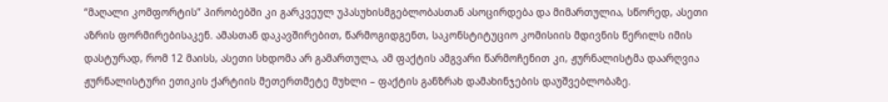“მაღალი კომფორტის” პირობებში კი გარკვეულ უპასუხისმგებლობასთან ასოცირდება და მიმართულია, სწორედ, ასეთი აზრის ფორმირებისაკენ. ამასთან დაკავშირებით, წარმოგიდგენთ, საკონსტიტუციო კომისიის მდივნის წერილს იმის დასტურად, რომ 12 მაისს, ასეთი სხდომა არ გამართულა, ამ ფაქტის ამგვარი წარმოჩენით კი, ჟურნალისტმა დაარღვია ჟურნალისტური ეთიკის ქარტიის მეთერთმეტე მუხლი – ფაქტის განზრახ დამახინჯების დაუშვებლობაზე.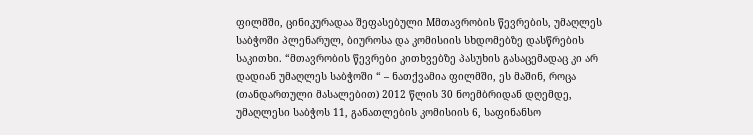ფილმში, ცინიკურადაა შეფასებული Mმთავრობის წევრების, უმაღლეს საბჭოში პლენარულ, ბიუროსა და კომისიის სხდომებზე დასწრების საკითხი. “მთავრობის წევრები კითხვებზე პასუხის გასაცემადაც კი არ დადიან უმაღლეს საბჭოში “ – ნათქვამია ფილმში, ეს მაშინ, როცა (თანდართული მასალებით) 2012 წლის 30 ნოემბრიდან დღემდე, უმაღლესი საბჭოს 11, განათლების კომისიის 6, საფინანსო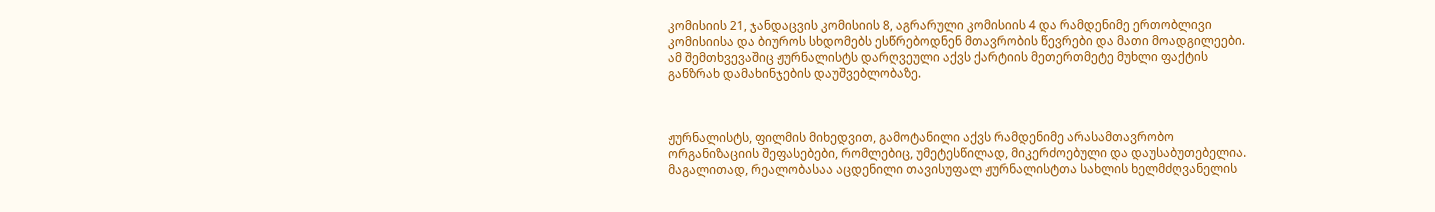კომისიის 21, ჯანდაცვის კომისიის 8, აგრარული კომისიის 4 და რამდენიმე ერთობლივი კომისიისა და ბიუროს სხდომებს ესწრებოდნენ მთავრობის წევრები და მათი მოადგილეები. ამ შემთხვევაშიც ჟურნალისტს დარღვეული აქვს ქარტიის მეთერთმეტე მუხლი ფაქტის განზრახ დამახინჯების დაუშვებლობაზე.



ჟურნალისტს, ფილმის მიხედვით, გამოტანილი აქვს რამდენიმე არასამთავრობო ორგანიზაციის შეფასებები, რომლებიც, უმეტესწილად, მიკერძოებული და დაუსაბუთებელია. მაგალითად, რეალობასაა აცდენილი თავისუფალ ჟურნალისტთა სახლის ხელმძღვანელის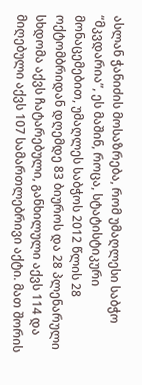ასლან ჭანიძის მოსაზრება, რომ უმაღლესი საბჭო “მკვდარია”, ეს მაშინ, როცა, სტატისტიკური მონაცემებით, უმაღლეს საბჭოს 2012 წლის 28 ოქტომბრიდან დღემდე 83 ბიუროს და 28 პლენარული სხდომა აქვს ჩატარებული, განხილული აქვს 114 და მიღებული აქვს 107 სამართლებრივი აქტი. მათ შორის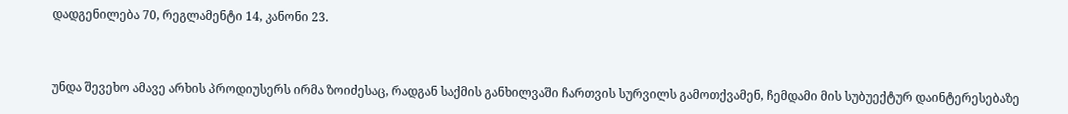დადგენილება 70, რეგლამენტი 14, კანონი 23.



უნდა შევეხო ამავე არხის პროდიუსერს ირმა ზოიძესაც, რადგან საქმის განხილვაში ჩართვის სურვილს გამოთქვამენ, ჩემდამი მის სუბუექტურ დაინტერესებაზე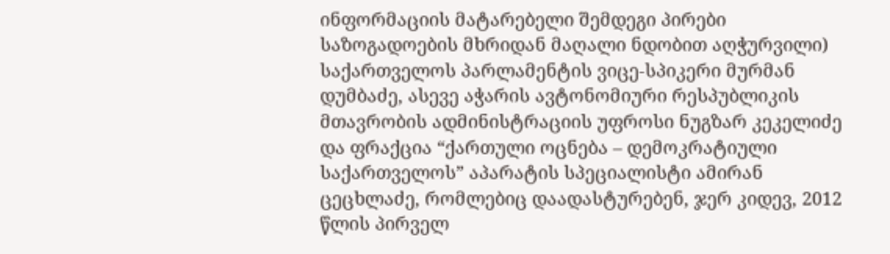ინფორმაციის მატარებელი შემდეგი პირები საზოგადოების მხრიდან მაღალი ნდობით აღჭურვილი) საქართველოს პარლამენტის ვიცე-სპიკერი მურმან დუმბაძე, ასევე აჭარის ავტონომიური რესპუბლიკის მთავრობის ადმინისტრაციის უფროსი ნუგზარ კეკელიძე და ფრაქცია “ქართული ოცნება – დემოკრატიული საქართველოს” აპარატის სპეციალისტი ამირან ცეცხლაძე, რომლებიც დაადასტურებენ, ჯერ კიდევ, 2012 წლის პირველ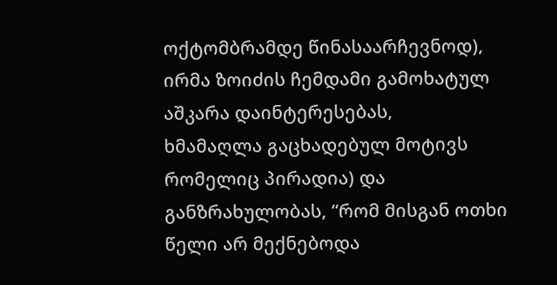ოქტომბრამდე წინასაარჩევნოდ), ირმა ზოიძის ჩემდამი გამოხატულ აშკარა დაინტერესებას,
ხმამაღლა გაცხადებულ მოტივს რომელიც პირადია) და განზრახულობას, “რომ მისგან ოთხი წელი არ მექნებოდა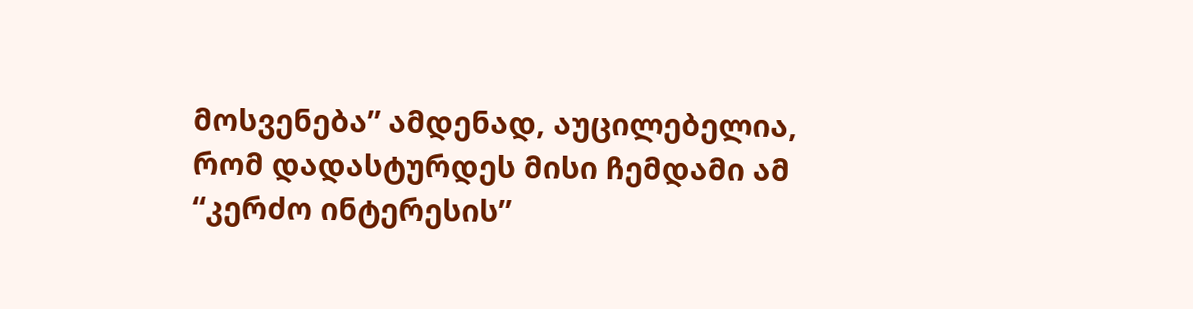მოსვენება” ამდენად, აუცილებელია, რომ დადასტურდეს მისი ჩემდამი ამ “კერძო ინტერესის”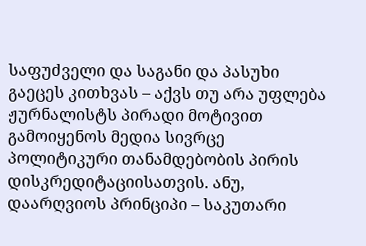საფუძველი და საგანი და პასუხი გაეცეს კითხვას – აქვს თუ არა უფლება ჟურნალისტს პირადი მოტივით გამოიყენოს მედია სივრცე პოლიტიკური თანამდებობის პირის დისკრედიტაციისათვის. ანუ, დაარღვიოს პრინციპი – საკუთარი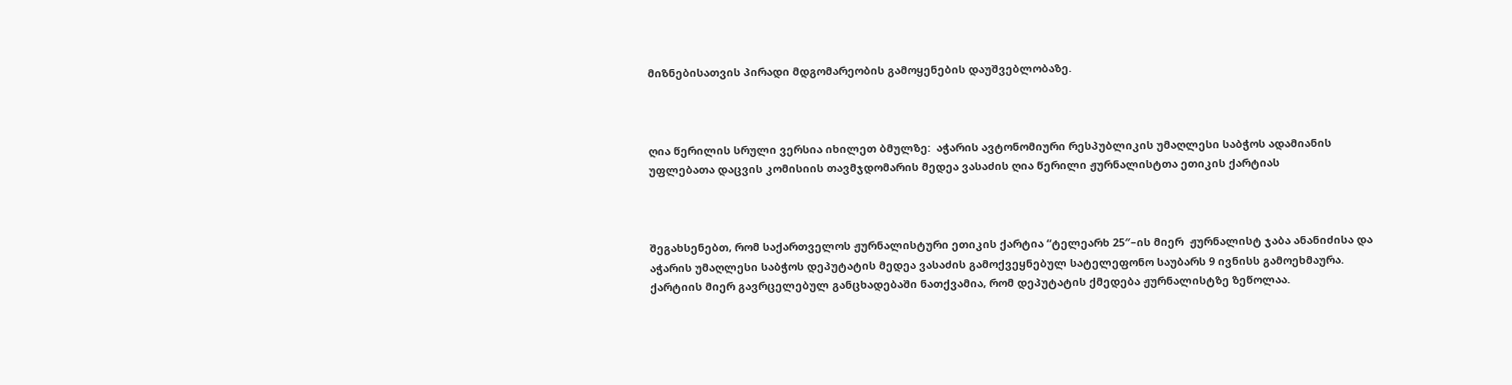მიზნებისათვის პირადი მდგომარეობის გამოყენების დაუშვებლობაზე.



ღია წერილის სრული ვერსია იხილეთ ბმულზე:  აჭარის ავტონომიური რესპუბლიკის უმაღლესი საბჭოს ადამიანის უფლებათა დაცვის კომისიის თავმჯდომარის მედეა ვასაძის ღია წერილი ჟურნალისტთა ეთიკის ქარტიას



შეგახსენებთ, რომ საქართველოს ჟურნალისტური ეთიკის ქარტია “ტელეარხ 25″–ის მიერ  ჟურნალისტ ჯაბა ანანიძისა და აჭარის უმაღლესი საბჭოს დეპუტატის მედეა ვასაძის გამოქვეყნებულ სატელეფონო საუბარს 9 ივნისს გამოეხმაურა.  ქარტიის მიერ გავრცელებულ განცხადებაში ნათქვამია, რომ დეპუტატის ქმედება ჟურნალისტზე ზეწოლაა.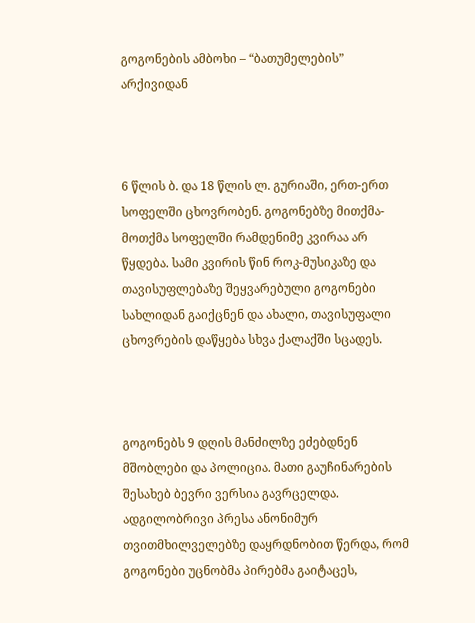გოგონების ამბოხი – “ბათუმელების” არქივიდან



6 წლის ბ. და 18 წლის ლ. გურიაში, ერთ-ერთ სოფელში ცხოვრობენ. გოგონებზე მითქმა-მოთქმა სოფელში რამდენიმე კვირაა არ წყდება. სამი კვირის წინ როკ-მუსიკაზე და თავისუფლებაზე შეყვარებული გოგონები სახლიდან გაიქცნენ და ახალი, თავისუფალი ცხოვრების დაწყება სხვა ქალაქში სცადეს.



გოგონებს 9 დღის მანძილზე ეძებდნენ მშობლები და პოლიცია. მათი გაუჩინარების შესახებ ბევრი ვერსია გავრცელდა. ადგილობრივი პრესა ანონიმურ თვითმხილველებზე დაყრდნობით წერდა, რომ გოგონები უცნობმა პირებმა გაიტაცეს,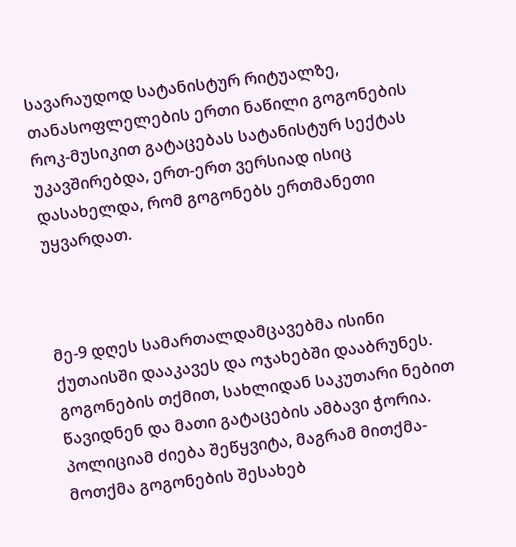სავარაუდოდ სატანისტურ რიტუალზე, თანასოფლელების ერთი ნაწილი გოგონების როკ-მუსიკით გატაცებას სატანისტურ სექტას უკავშირებდა, ერთ-ერთ ვერსიად ისიც დასახელდა, რომ გოგონებს ერთმანეთი უყვარდათ.



მე-9 დღეს სამართალდამცავებმა ისინი ქუთაისში დააკავეს და ოჯახებში დააბრუნეს. გოგონების თქმით, სახლიდან საკუთარი ნებით წავიდნენ და მათი გატაცების ამბავი ჭორია. პოლიციამ ძიება შეწყვიტა, მაგრამ მითქმა-მოთქმა გოგონების შესახებ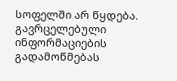სოფელში არ წყდება.
გავრცელებული ინფორმაციების გადამოწმებას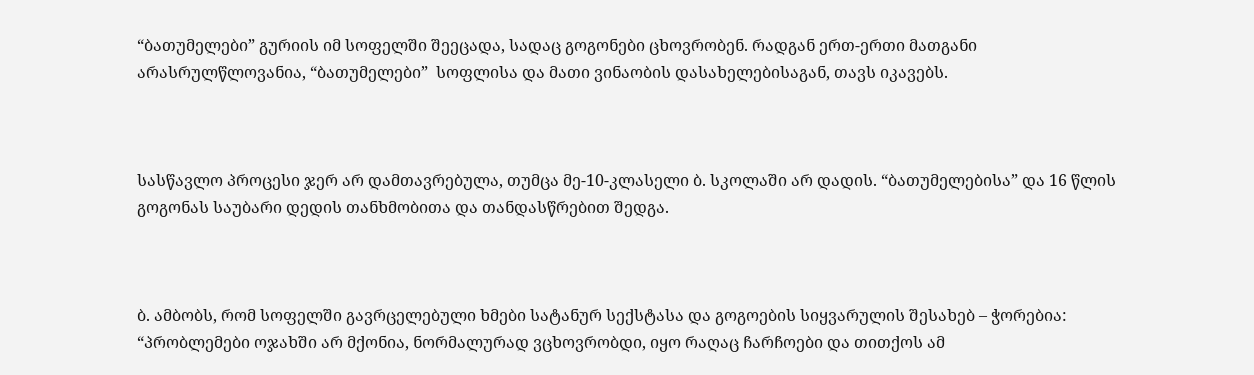“ბათუმელები” გურიის იმ სოფელში შეეცადა, სადაც გოგონები ცხოვრობენ. რადგან ერთ-ერთი მათგანი არასრულწლოვანია, “ბათუმელები”  სოფლისა და მათი ვინაობის დასახელებისაგან, თავს იკავებს.



სასწავლო პროცესი ჯერ არ დამთავრებულა, თუმცა მე-10-კლასელი ბ. სკოლაში არ დადის. “ბათუმელებისა” და 16 წლის გოგონას საუბარი დედის თანხმობითა და თანდასწრებით შედგა.



ბ. ამბობს, რომ სოფელში გავრცელებული ხმები სატანურ სექსტასა და გოგოების სიყვარულის შესახებ – ჭორებია: “პრობლემები ოჯახში არ მქონია, ნორმალურად ვცხოვრობდი, იყო რაღაც ჩარჩოები და თითქოს ამ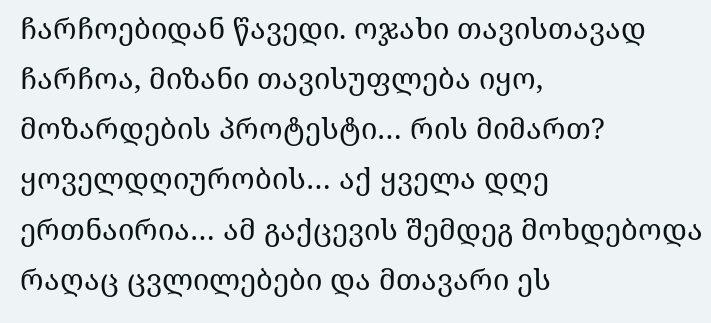ჩარჩოებიდან წავედი. ოჯახი თავისთავად ჩარჩოა, მიზანი თავისუფლება იყო, მოზარდების პროტესტი… რის მიმართ? ყოველდღიურობის… აქ ყველა დღე ერთნაირია… ამ გაქცევის შემდეგ მოხდებოდა რაღაც ცვლილებები და მთავარი ეს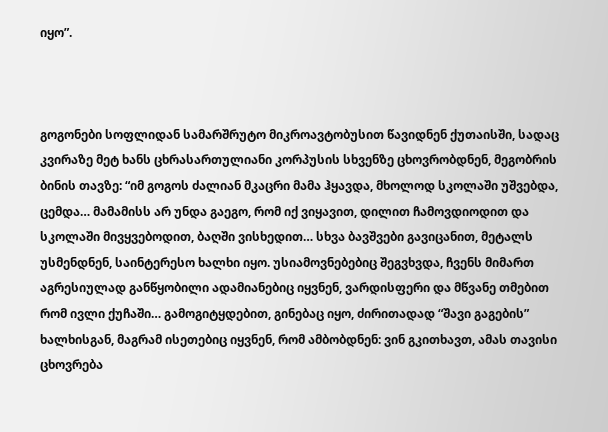იყო”.



გოგონები სოფლიდან სამარშრუტო მიკროავტობუსით წავიდნენ ქუთაისში, სადაც კვირაზე მეტ ხანს ცხრასართულიანი კორპუსის სხვენზე ცხოვრობდნენ, მეგობრის ბინის თავზე: “იმ გოგოს ძალიან მკაცრი მამა ჰყავდა, მხოლოდ სკოლაში უშვებდა, ცემდა… მამამისს არ უნდა გაეგო, რომ იქ ვიყავით, დილით ჩამოვდიოდით და სკოლაში მივყვებოდით, ბაღში ვისხედით… სხვა ბავშვები გავიცანით, მეტალს უსმენდნენ, საინტერესო ხალხი იყო. უსიამოვნებებიც შეგვხვდა, ჩვენს მიმართ აგრესიულად განწყობილი ადამიანებიც იყვნენ, ვარდისფერი და მწვანე თმებით რომ ივლი ქუჩაში… გამოგიტყდებით, გინებაც იყო, ძირითადად “შავი გაგების” ხალხისგან, მაგრამ ისეთებიც იყვნენ, რომ ამბობდნენ: ვინ გკითხავთ, ამას თავისი ცხოვრება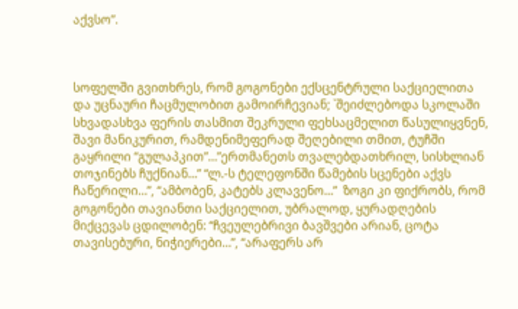აქვსო”.



სოფელში გვითხრეს, რომ გოგონები ექსცენტრული საქციელითა და უცნაური ჩაცმულობით გამოირჩევიან; `შეიძლებოდა სკოლაში სხვადასხვა ფერის თასმით შეკრული ფეხსაცმელით წასულიყვნენ, შავი მანიკურით, რამდენიმეფერად შეღებილი თმით, ტუჩში გაყრილი “გულაპკით”…”ერთმანეთს თვალებდათხრილ, სისხლიან თოჯინებს ჩუქნიან…” “ლ.-ს ტელეფონში წამების სცენები აქვს ჩაწერილი…”, “ამბობენ, კატებს კლავენო…”  ზოგი კი ფიქრობს, რომ გოგონები თავიანთი საქციელით, უბრალოდ, ყურადღების მიქცევას ცდილობენ: “ჩვეულებრივი ბავშვები არიან, ცოტა თავისებური, ნიჭიერები…”, “არაფერს არ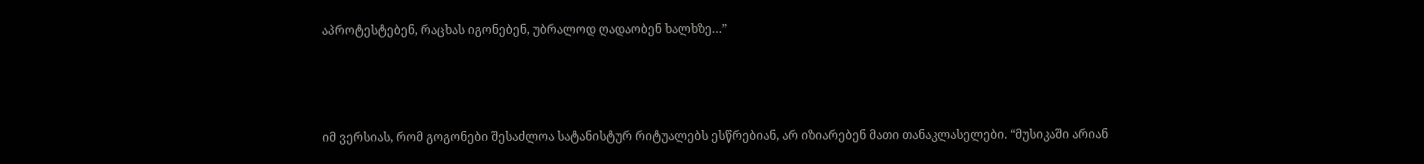აპროტესტებენ, რაცხას იგონებენ, უბრალოდ ღადაობენ ხალხზე…”



იმ ვერსიას, რომ გოგონები შესაძლოა სატანისტურ რიტუალებს ესწრებიან, არ იზიარებენ მათი თანაკლასელები. “მუსიკაში არიან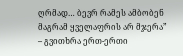ღრმად… ბევრ რამეს ამბობენ მაგრამ ყველაფრის არ მჯერა” – გვითხრა ერთ-ერთი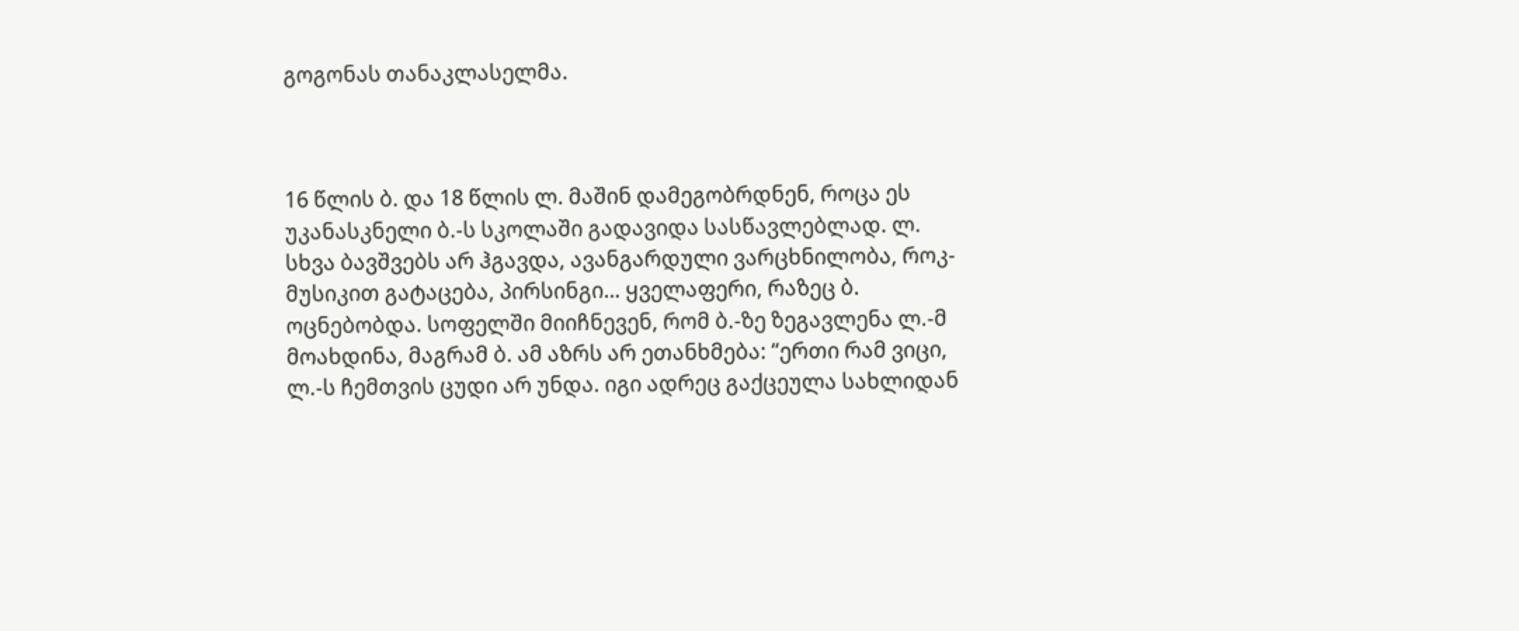გოგონას თანაკლასელმა.



16 წლის ბ. და 18 წლის ლ. მაშინ დამეგობრდნენ, როცა ეს უკანასკნელი ბ.-ს სკოლაში გადავიდა სასწავლებლად. ლ. სხვა ბავშვებს არ ჰგავდა, ავანგარდული ვარცხნილობა, როკ-მუსიკით გატაცება, პირსინგი… ყველაფერი, რაზეც ბ. ოცნებობდა. სოფელში მიიჩნევენ, რომ ბ.-ზე ზეგავლენა ლ.-მ მოახდინა, მაგრამ ბ. ამ აზრს არ ეთანხმება: “ერთი რამ ვიცი, ლ.-ს ჩემთვის ცუდი არ უნდა. იგი ადრეც გაქცეულა სახლიდან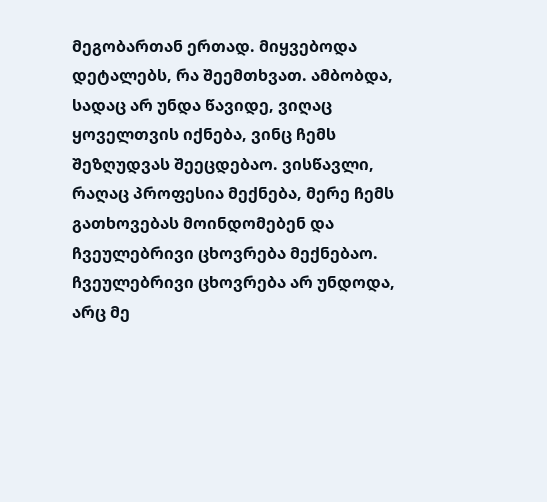მეგობართან ერთად. მიყვებოდა დეტალებს, რა შეემთხვათ. ამბობდა, სადაც არ უნდა წავიდე, ვიღაც ყოველთვის იქნება, ვინც ჩემს შეზღუდვას შეეცდებაო. ვისწავლი, რაღაც პროფესია მექნება, მერე ჩემს გათხოვებას მოინდომებენ და ჩვეულებრივი ცხოვრება მექნებაო. ჩვეულებრივი ცხოვრება არ უნდოდა, არც მე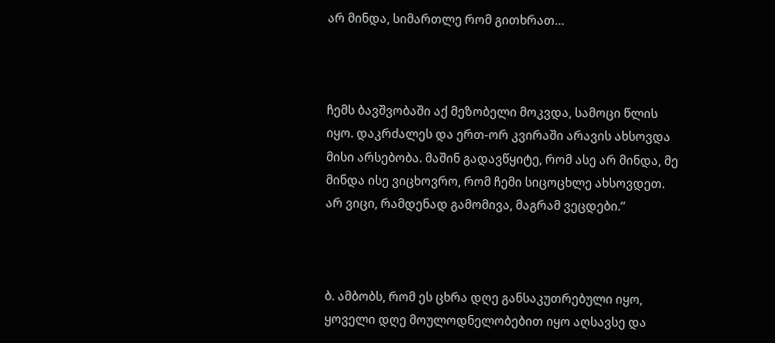არ მინდა, სიმართლე რომ გითხრათ…



ჩემს ბავშვობაში აქ მეზობელი მოკვდა, სამოცი წლის იყო. დაკრძალეს და ერთ-ორ კვირაში არავის ახსოვდა მისი არსებობა. მაშინ გადავწყიტე, რომ ასე არ მინდა, მე მინდა ისე ვიცხოვრო, რომ ჩემი სიცოცხლე ახსოვდეთ. არ ვიცი, რამდენად გამომივა, მაგრამ ვეცდები.”



ბ. ამბობს, რომ ეს ცხრა დღე განსაკუთრებული იყო, ყოველი დღე მოულოდნელობებით იყო აღსავსე და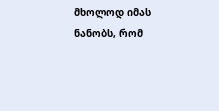მხოლოდ იმას ნანობს, რომ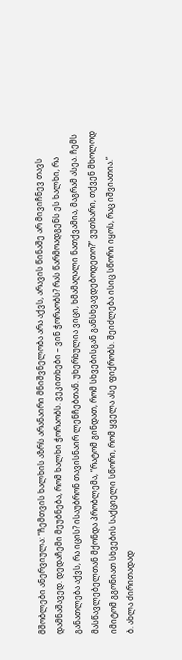მშობლები ანერვიულა: “ჩემთვის ხალხის აზრს არანაირი მნიშვნელობა არა აქვს, არავის წინაშე არ მივიჩნევ თავს დამნაშავედ. დედაჩემი მეუბნება, რომ ხალხი ჭორაობს. ვეკითხები – ვინ ჭორაობს? რას წარმოადგენს ეს ხალხი, რა განათლება აქვს, რა იცის? ისაუბრონ თავისნაირ ლენჩებთან. უხერხულია ვიცი, ხმამაღალი ნათქვამია, მაგრამ ასეა. ჩემს მასწავლებელთან მქონდა პრობლემა, “რატომ გინდათ, რომ სხვებისგან განსხვავდებოდეთო?” ვუთხარი, თქვენ მხოლოდ იმიტომ გგონიათ სხვების საქციელი სწორი, რომ ყველა ასე ფიქრობს. შეიძლება ისიც სწორი იყოს, რაც იშვიათია.”
ბ. ახლა ძირითადად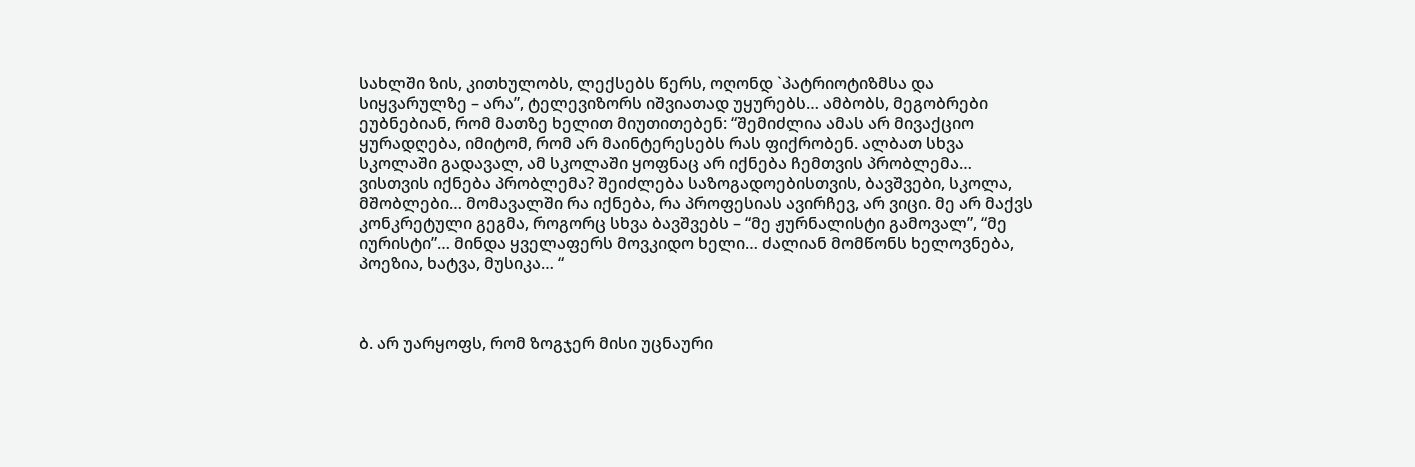სახლში ზის, კითხულობს, ლექსებს წერს, ოღონდ `პატრიოტიზმსა და სიყვარულზე – არა”, ტელევიზორს იშვიათად უყურებს… ამბობს, მეგობრები ეუბნებიან, რომ მათზე ხელით მიუთითებენ: “შემიძლია ამას არ მივაქციო ყურადღება, იმიტომ, რომ არ მაინტერესებს რას ფიქრობენ. ალბათ სხვა სკოლაში გადავალ, ამ სკოლაში ყოფნაც არ იქნება ჩემთვის პრობლემა… ვისთვის იქნება პრობლემა? შეიძლება საზოგადოებისთვის, ბავშვები, სკოლა, მშობლები… მომავალში რა იქნება, რა პროფესიას ავირჩევ, არ ვიცი. მე არ მაქვს კონკრეტული გეგმა, როგორც სხვა ბავშვებს – “მე ჟურნალისტი გამოვალ”, “მე იურისტი”… მინდა ყველაფერს მოვკიდო ხელი… ძალიან მომწონს ხელოვნება, პოეზია, ხატვა, მუსიკა… “



ბ. არ უარყოფს, რომ ზოგჯერ მისი უცნაური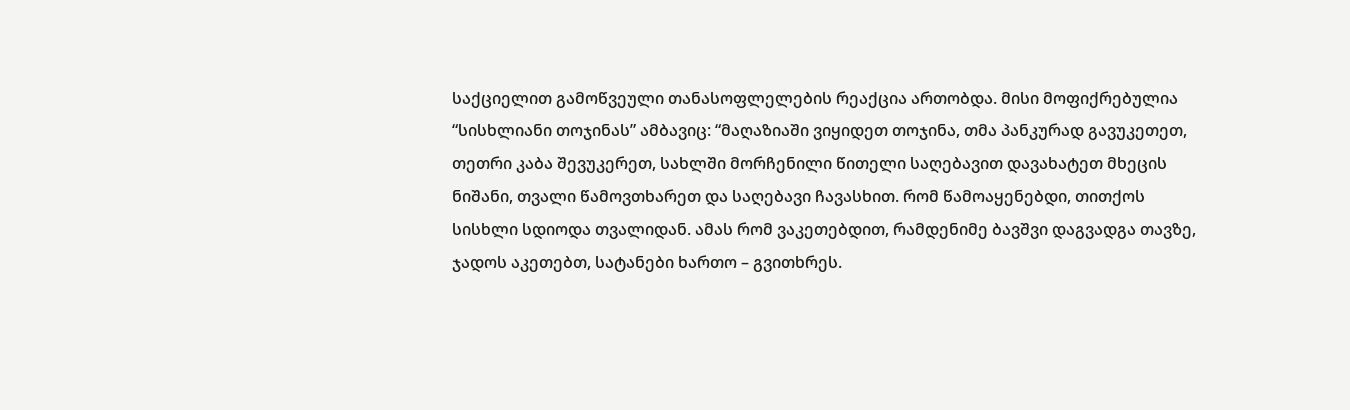საქციელით გამოწვეული თანასოფლელების რეაქცია ართობდა. მისი მოფიქრებულია “სისხლიანი თოჯინას” ამბავიც: “მაღაზიაში ვიყიდეთ თოჯინა, თმა პანკურად გავუკეთეთ, თეთრი კაბა შევუკერეთ, სახლში მორჩენილი წითელი საღებავით დავახატეთ მხეცის ნიშანი, თვალი წამოვთხარეთ და საღებავი ჩავასხით. რომ წამოაყენებდი, თითქოს სისხლი სდიოდა თვალიდან. ამას რომ ვაკეთებდით, რამდენიმე ბავშვი დაგვადგა თავზე, ჯადოს აკეთებთ, სატანები ხართო – გვითხრეს.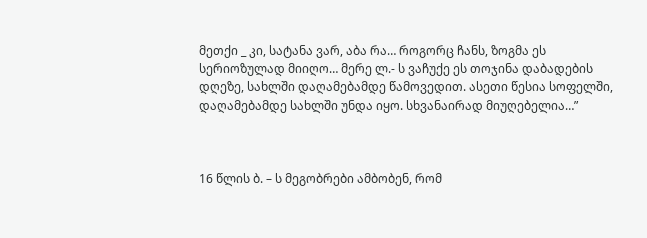მეთქი _ კი, სატანა ვარ, აბა რა… როგორც ჩანს, ზოგმა ეს სერიოზულად მიიღო… მერე ლ.- ს ვაჩუქე ეს თოჯინა დაბადების დღეზე, სახლში დაღამებამდე წამოვედით. ასეთი წესია სოფელში, დაღამებამდე სახლში უნდა იყო. სხვანაირად მიუღებელია…”



16 წლის ბ. – ს მეგობრები ამბობენ, რომ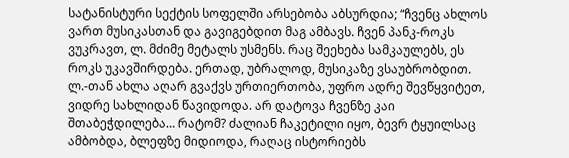სატანისტური სექტის სოფელში არსებობა აბსურდია; “ჩვენც ახლოს ვართ მუსიკასთან და გავიგებდით მაგ ამბავს. ჩვენ პანკ-როკს ვუკრავთ, ლ. მძიმე მეტალს უსმენს. რაც შეეხება სამკაულებს, ეს როკს უკავშირდება. ერთად, უბრალოდ, მუსიკაზე ვსაუბრობდით. ლ.-თან ახლა აღარ გვაქვს ურთიერთობა, უფრო ადრე შევწყვიტეთ, ვიდრე სახლიდან წავიდოდა. არ დატოვა ჩვენზე კაი შთაბეჭდილება… რატომ? ძალიან ჩაკეტილი იყო, ბევრ ტყუილსაც ამბობდა, ბლეფზე მიდიოდა, რაღაც ისტორიებს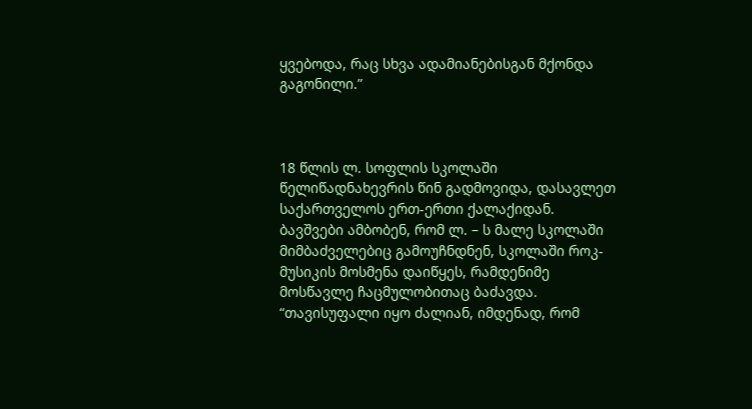ყვებოდა, რაც სხვა ადამიანებისგან მქონდა გაგონილი.”



18 წლის ლ. სოფლის სკოლაში წელიწადნახევრის წინ გადმოვიდა, დასავლეთ საქართველოს ერთ-ერთი ქალაქიდან. ბავშვები ამბობენ, რომ ლ. – ს მალე სკოლაში მიმბაძველებიც გამოუჩნდნენ, სკოლაში როკ-მუსიკის მოსმენა დაიწყეს, რამდენიმე მოსწავლე ჩაცმულობითაც ბაძავდა.
“თავისუფალი იყო ძალიან, იმდენად, რომ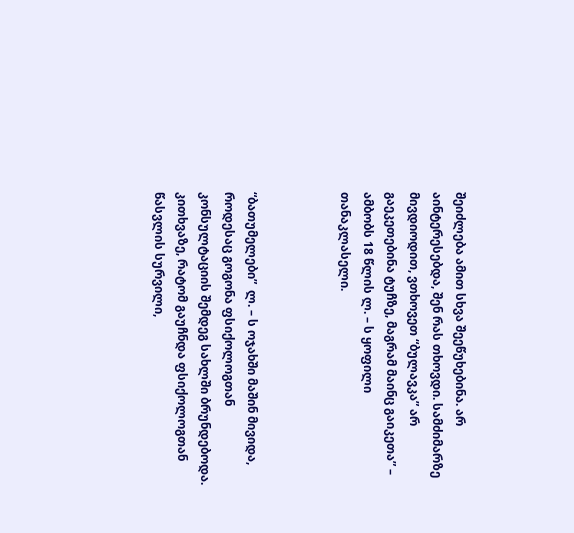შეიძლება ამით სხვა შეეწუხებინა. არ აინტერესებდა, შენ რას თხოვდი. სამძიმარზე მივდიოდით, ვთხოვეთ “ბულავკა” არ გაეკეთებინა ტუჩზე, მაგრამ მაინც გაიკეთა” – ამბობს 18 წლის ლ. – ს ყოფილი თანაკლასელი.



“ბათუმელები”  ლ. – ს ოჯახში მაშინ მივიდა, როდესაც გოგონა ფსიქოლოგთან კონსულტაციის შემდეგ სახლში ბრუნდებოდა. კითხვაზე, რატომ გაუჩნდა ფსიქოლოგთან წასვლის სურვილი,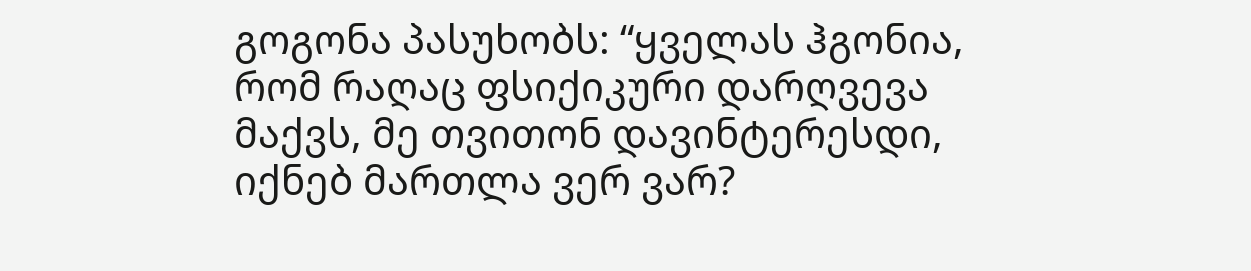გოგონა პასუხობს: “ყველას ჰგონია, რომ რაღაც ფსიქიკური დარღვევა მაქვს, მე თვითონ დავინტერესდი, იქნებ მართლა ვერ ვარ?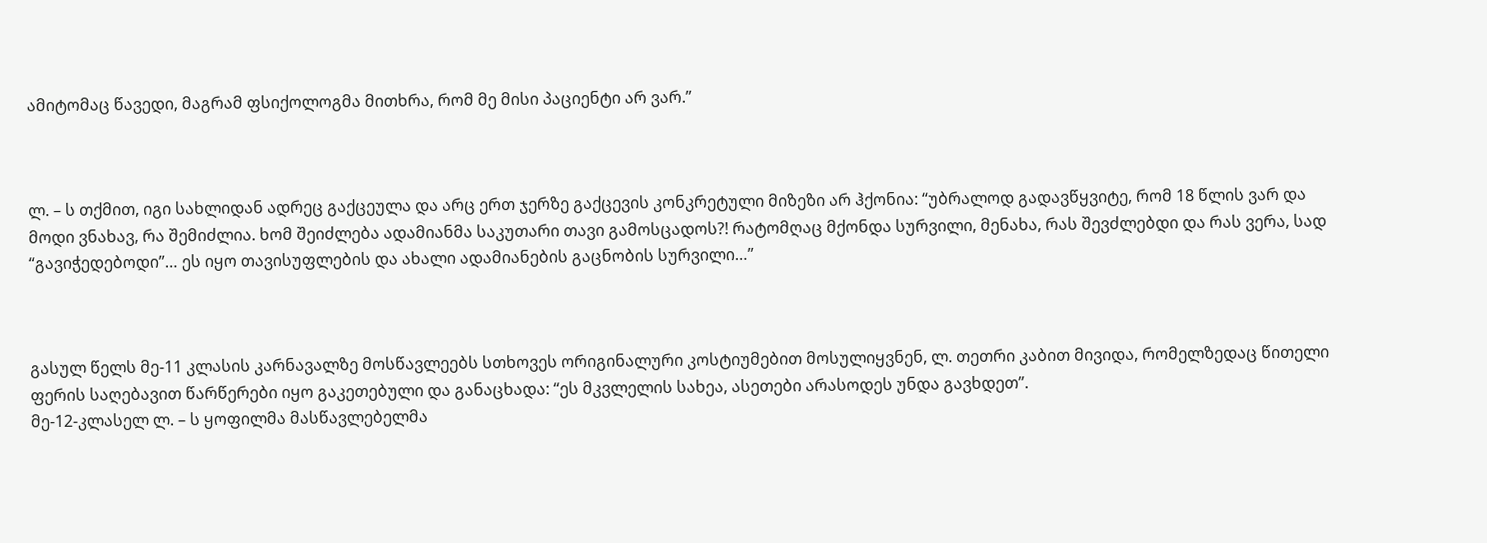ამიტომაც წავედი, მაგრამ ფსიქოლოგმა მითხრა, რომ მე მისი პაციენტი არ ვარ.”



ლ. – ს თქმით, იგი სახლიდან ადრეც გაქცეულა და არც ერთ ჯერზე გაქცევის კონკრეტული მიზეზი არ ჰქონია: “უბრალოდ გადავწყვიტე, რომ 18 წლის ვარ და მოდი ვნახავ, რა შემიძლია. ხომ შეიძლება ადამიანმა საკუთარი თავი გამოსცადოს?! რატომღაც მქონდა სურვილი, მენახა, რას შევძლებდი და რას ვერა, სად “გავიჭედებოდი”… ეს იყო თავისუფლების და ახალი ადამიანების გაცნობის სურვილი…”



გასულ წელს მე-11 კლასის კარნავალზე მოსწავლეებს სთხოვეს ორიგინალური კოსტიუმებით მოსულიყვნენ, ლ. თეთრი კაბით მივიდა, რომელზედაც წითელი ფერის საღებავით წარწერები იყო გაკეთებული და განაცხადა: “ეს მკვლელის სახეა, ასეთები არასოდეს უნდა გავხდეთ”.
მე-12-კლასელ ლ. – ს ყოფილმა მასწავლებელმა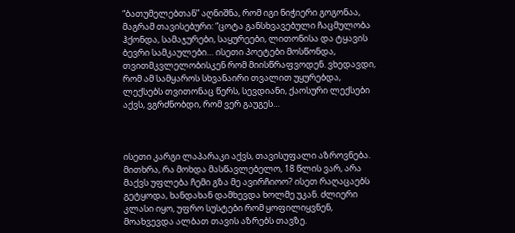“ბათუმელებთან” აღნიშნა, რომ იგი ნიჭიერი გოგონაა, მაგრამ თავისებური: “ცოტა განსხვავებული ჩაცმულობა ჰქონდა, სამაჯურები, საყურეები, ლითონისა და ტყავის ბევრი სამკაულები… ისეთი პოეტები მოსწონდა, თვითმკვლელობისკენ რომ მიისწრაფვოდენ. ვხედავდი, რომ ამ სამყაროს სხვანაირი თვალით უყურებდა, ლექსებს თვითონაც წერს, სევდიანი, ქაოსური ლექსები აქვს, ვგრძნობდი, რომ ვერ გაუგეს…



ისეთი კარგი ლაპარაკი აქვს, თავისუფალი აზროვნება. მითხრა, რა მოხდა მასწავლებელო, 18 წლის ვარ, არა მაქვს უფლება ჩემი გზა მე ავირჩიოო? ისეთ რაღაცაებს გეტყოდა, ხანდახან დამხევდა ხოლმე უკან. ძლიერი კლასი იყო, უფრო სუსტები რომ ყოფილიყვნენ, მოახვევდა ალბათ თავის აზრებს თავზე.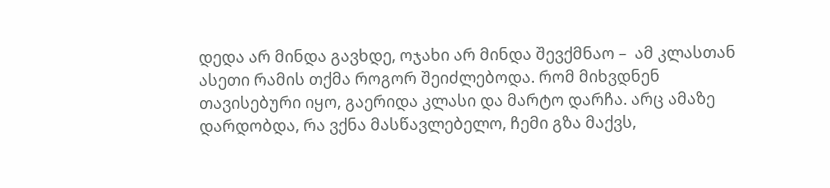დედა არ მინდა გავხდე, ოჯახი არ მინდა შევქმნაო –  ამ კლასთან ასეთი რამის თქმა როგორ შეიძლებოდა. რომ მიხვდნენ თავისებური იყო, გაერიდა კლასი და მარტო დარჩა. არც ამაზე დარდობდა, რა ვქნა მასწავლებელო, ჩემი გზა მაქვს,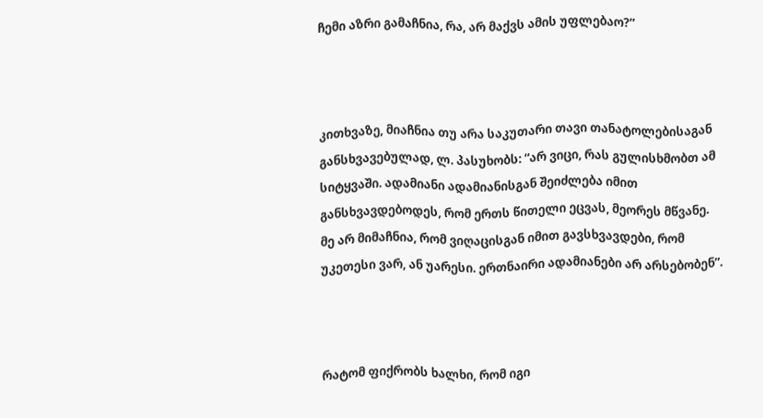ჩემი აზრი გამაჩნია, რა, არ მაქვს ამის უფლებაო?”



კითხვაზე, მიაჩნია თუ არა საკუთარი თავი თანატოლებისაგან განსხვავებულად, ლ. პასუხობს: “არ ვიცი, რას გულისხმობთ ამ სიტყვაში. ადამიანი ადამიანისგან შეიძლება იმით განსხვავდებოდეს, რომ ერთს წითელი ეცვას, მეორეს მწვანე. მე არ მიმაჩნია, რომ ვიღაცისგან იმით გავსხვავდები, რომ უკეთესი ვარ, ან უარესი. ერთნაირი ადამიანები არ არსებობენ”.



რატომ ფიქრობს ხალხი, რომ იგი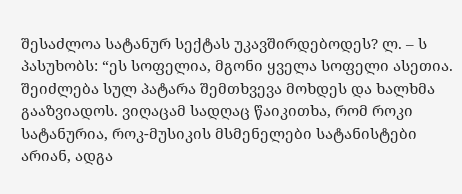შესაძლოა სატანურ სექტას უკავშირდებოდეს? ლ. – ს პასუხობს: “ეს სოფელია, მგონი ყველა სოფელი ასეთია. შეიძლება სულ პატარა შემთხვევა მოხდეს და ხალხმა გააზვიადოს. ვიღაცამ სადღაც წაიკითხა, რომ როკი სატანურია, როკ-მუსიკის მსმენელები სატანისტები არიან, ადგა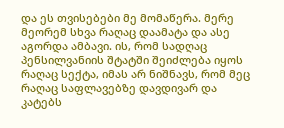და ეს თვისებები მე მომაწერა. მერე მეორემ სხვა რაღაც დაამატა და ასე აგორდა ამბავი. ის, რომ სადღაც პენსილვანიის შტატში შეიძლება იყოს რაღაც სექტა, იმას არ ნიშნავს, რომ მეც რაღაც საფლავებზე დავდივარ და კატებს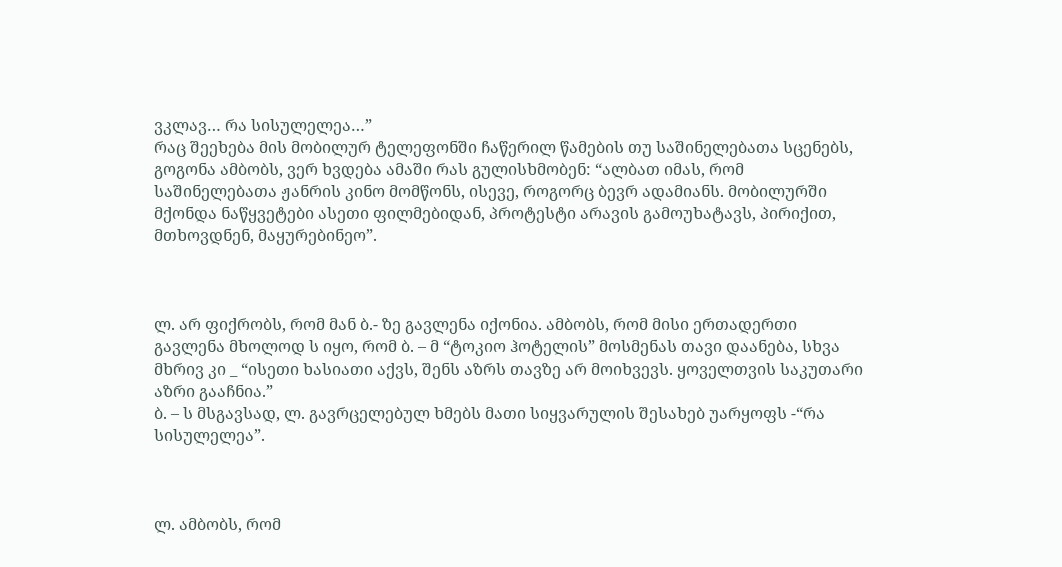ვკლავ… რა სისულელეა…”
რაც შეეხება მის მობილურ ტელეფონში ჩაწერილ წამების თუ საშინელებათა სცენებს, გოგონა ამბობს, ვერ ხვდება ამაში რას გულისხმობენ: “ალბათ იმას, რომ საშინელებათა ჟანრის კინო მომწონს, ისევე, როგორც ბევრ ადამიანს. მობილურში მქონდა ნაწყვეტები ასეთი ფილმებიდან, პროტესტი არავის გამოუხატავს, პირიქით, მთხოვდნენ, მაყურებინეო”.



ლ. არ ფიქრობს, რომ მან ბ.- ზე გავლენა იქონია. ამბობს, რომ მისი ერთადერთი გავლენა მხოლოდ ს იყო, რომ ბ. – მ “ტოკიო ჰოტელის” მოსმენას თავი დაანება, სხვა მხრივ კი _ “ისეთი ხასიათი აქვს, შენს აზრს თავზე არ მოიხვევს. ყოველთვის საკუთარი აზრი გააჩნია.”
ბ. – ს მსგავსად, ლ. გავრცელებულ ხმებს მათი სიყვარულის შესახებ უარყოფს -“რა სისულელეა”.



ლ. ამბობს, რომ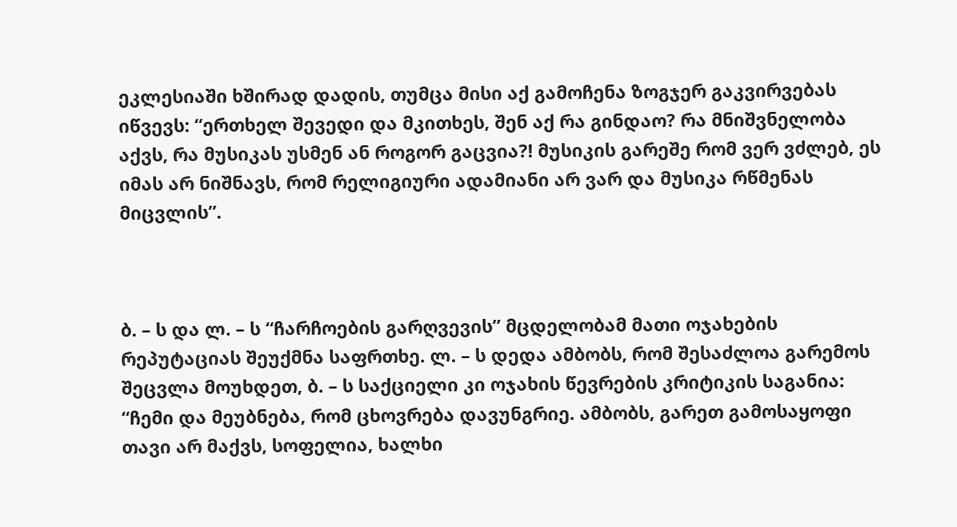ეკლესიაში ხშირად დადის, თუმცა მისი აქ გამოჩენა ზოგჯერ გაკვირვებას იწვევს: “ერთხელ შევედი და მკითხეს, შენ აქ რა გინდაო? რა მნიშვნელობა აქვს, რა მუსიკას უსმენ ან როგორ გაცვია?! მუსიკის გარეშე რომ ვერ ვძლებ, ეს იმას არ ნიშნავს, რომ რელიგიური ადამიანი არ ვარ და მუსიკა რწმენას მიცვლის”.



ბ. – ს და ლ. – ს “ჩარჩოების გარღვევის” მცდელობამ მათი ოჯახების რეპუტაციას შეუქმნა საფრთხე. ლ. – ს დედა ამბობს, რომ შესაძლოა გარემოს შეცვლა მოუხდეთ, ბ. – ს საქციელი კი ოჯახის წევრების კრიტიკის საგანია: “ჩემი და მეუბნება, რომ ცხოვრება დავუნგრიე. ამბობს, გარეთ გამოსაყოფი თავი არ მაქვს, სოფელია, ხალხი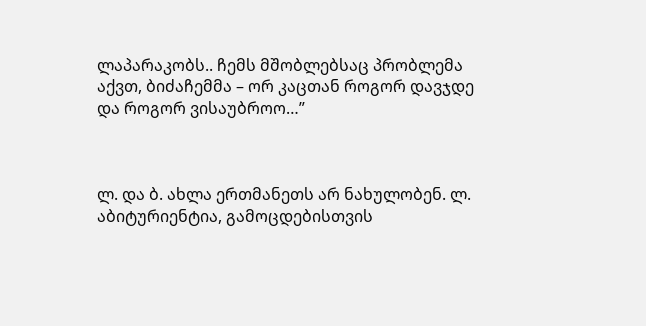ლაპარაკობს.. ჩემს მშობლებსაც პრობლემა აქვთ, ბიძაჩემმა – ორ კაცთან როგორ დავჯდე და როგორ ვისაუბროო…”



ლ. და ბ. ახლა ერთმანეთს არ ნახულობენ. ლ. აბიტურიენტია, გამოცდებისთვის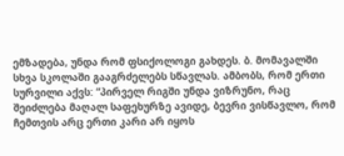ემზადება, უნდა რომ ფსიქოლოგი გახდეს. ბ. მომავალში სხვა სკოლაში გააგრძელებს სწავლას. ამბობს, რომ ერთი სურვილი აქვს: “პირველ რიგში უნდა ვიზრუნო, რაც შეიძლება მაღალ საფეხურზე ავიდე, ბევრი ვისწავლო, რომ ჩემთვის არც ერთი კარი არ იყოს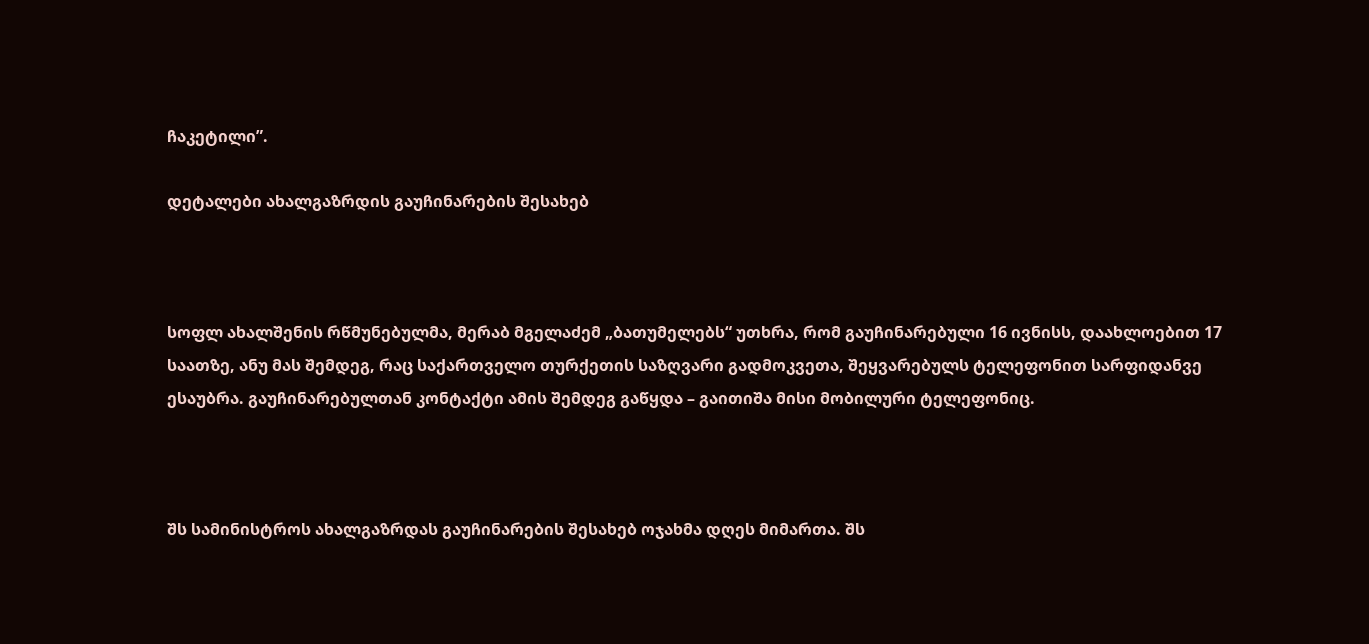ჩაკეტილი”.

დეტალები ახალგაზრდის გაუჩინარების შესახებ



სოფლ ახალშენის რწმუნებულმა, მერაბ მგელაძემ „ბათუმელებს“ უთხრა, რომ გაუჩინარებული 16 ივნისს, დაახლოებით 17 საათზე, ანუ მას შემდეგ, რაც საქართველო თურქეთის საზღვარი გადმოკვეთა, შეყვარებულს ტელეფონით სარფიდანვე ესაუბრა. გაუჩინარებულთან კონტაქტი ამის შემდეგ გაწყდა – გაითიშა მისი მობილური ტელეფონიც.



შს სამინისტროს ახალგაზრდას გაუჩინარების შესახებ ოჯახმა დღეს მიმართა. შს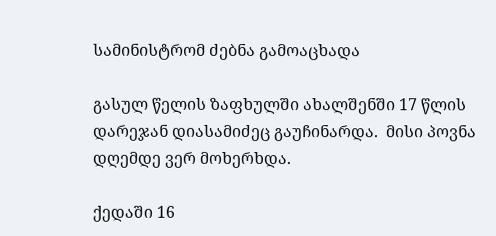სამინისტრომ ძებნა გამოაცხადა

გასულ წელის ზაფხულში ახალშენში 17 წლის დარეჯან დიასამიძეც გაუჩინარდა.  მისი პოვნა დღემდე ვერ მოხერხდა.

ქედაში 16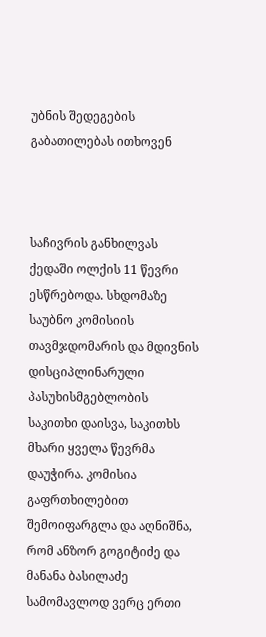უბნის შედეგების გაბათილებას ითხოვენ



საჩივრის განხილვას ქედაში ოლქის 11 წევრი ესწრებოდა. სხდომაზე საუბნო კომისიის თავმჯდომარის და მდივნის დისციპლინარული პასუხისმგებლობის საკითხი დაისვა, საკითხს მხარი ყველა წევრმა დაუჭირა. კომისია გაფრთხილებით შემოიფარგლა და აღნიშნა, რომ ანზორ გოგიტიძე და მანანა ბასილაძე სამომავლოდ ვერც ერთი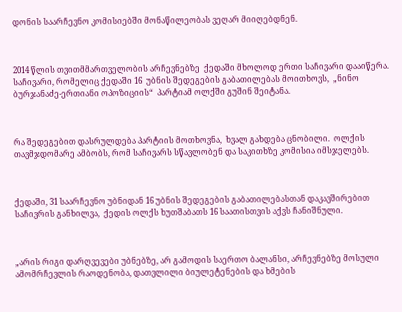დონის საარჩევნო კომისიებში მონაწილეობას ვეღარ მიიღებდნენ.



2014 წლის თვითმმართველობის არჩევნებზე  ქედაში მხოლოდ ერთი საჩივარი დააიწერა.  საჩივარი, რომელიც ქედაში 16  უბნის შედეგების გაბათილებას მოითხოვს,  „ნინო ბურჯანაძე-ერთიანი ოპოზიციის“  პარტიამ ოლქში გუშინ შეიტანა.



რა შედეგებით დასრულდება პარტიის მოთხოვნა,  ხვალ გახდება ცნობილი.  ოლქის თავმჯდომარე ამბობს, რომ საჩივარს სწავლობენ და საკითხზე კომისია იმსჯელებს.



ქედაში, 31 საარჩევნო უბნიდან 16 უბნის შედეგების გაბათილებასთან დაკავშირებით საჩივრის განხილვა,  ქედის ოლქს ხუთშაბათს 16 საათისთვის აქვს ჩანიშნული.



„არის რიგი დარღვევები უბნებზე, არ გამოდის საერთო ბალანსი, არჩევნებზე მოსული ამომრჩევლის რაოდენობა, დათვლილი ბიულეტენების და ხმების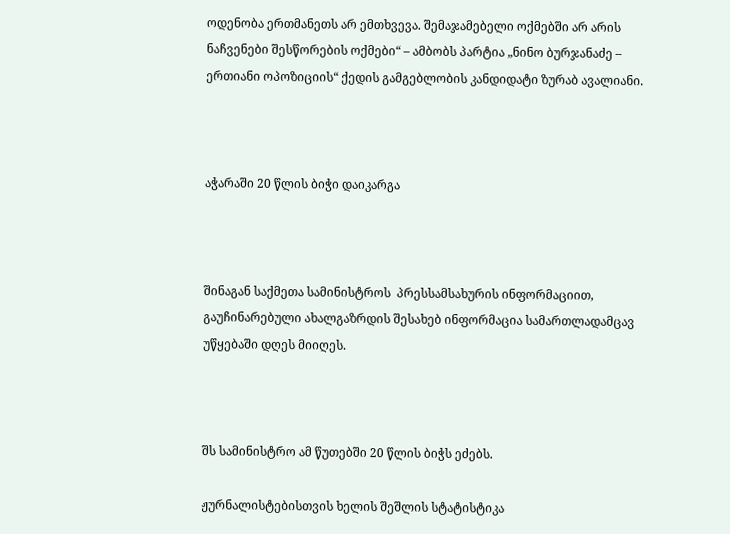ოდენობა ერთმანეთს არ ემთხვევა. შემაჯამებელი ოქმებში არ არის  ნაჩვენები შესწორების ოქმები“ – ამბობს პარტია „ნინო ბურჯანაძე – ერთიანი ოპოზიციის“ ქედის გამგებლობის კანდიდატი ზურაბ ავალიანი.



აჭარაში 20 წლის ბიჭი დაიკარგა



შინაგან საქმეთა სამინისტროს  პრესსამსახურის ინფორმაციით, გაუჩინარებული ახალგაზრდის შესახებ ინფორმაცია სამართლადამცავ უწყებაში დღეს მიიღეს.



შს სამინისტრო ამ წუთებში 20 წლის ბიჭს ეძებს.

ჟურნალისტებისთვის ხელის შეშლის სტატისტიკა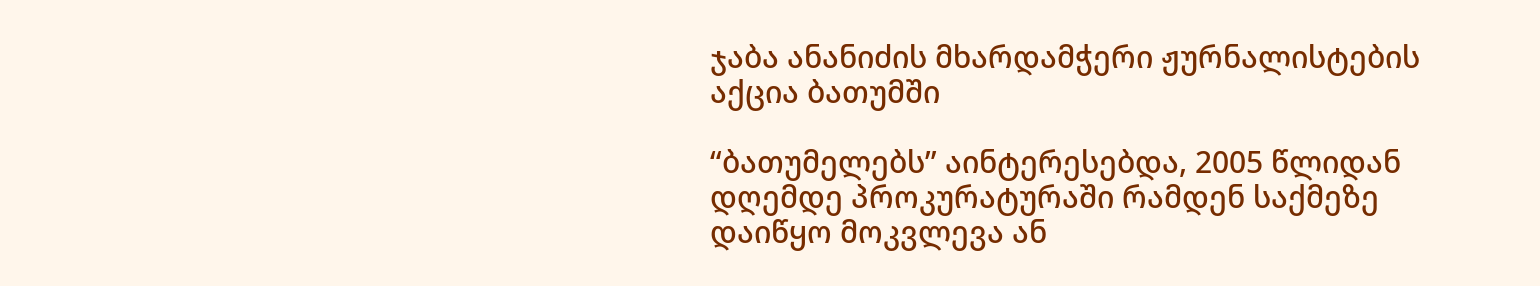ჯაბა ანანიძის მხარდამჭერი ჟურნალისტების აქცია ბათუმში

“ბათუმელებს” აინტერესებდა, 2005 წლიდან დღემდე პროკურატურაში რამდენ საქმეზე დაიწყო მოკვლევა ან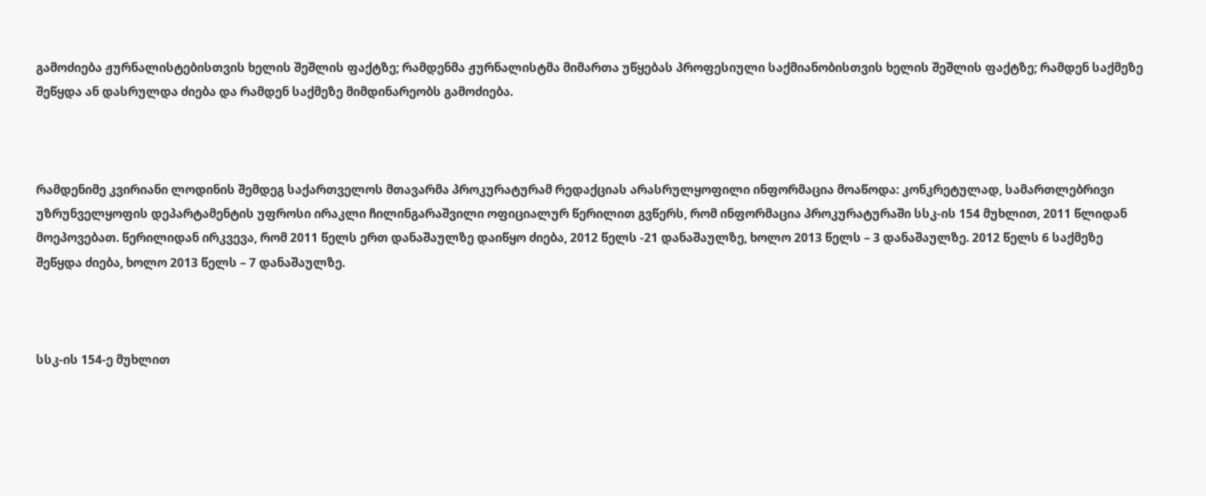გამოძიება ჟურნალისტებისთვის ხელის შეშლის ფაქტზე; რამდენმა ჟურნალისტმა მიმართა უწყებას პროფესიული საქმიანობისთვის ხელის შეშლის ფაქტზე; რამდენ საქმეზე შეწყდა ან დასრულდა ძიება და რამდენ საქმეზე მიმდინარეობს გამოძიება.



რამდენიმე კვირიანი ლოდინის შემდეგ საქართველოს მთავარმა პროკურატურამ რედაქციას არასრულყოფილი ინფორმაცია მოაწოდა: კონკრეტულად, სამართლებრივი უზრუნველყოფის დეპარტამენტის უფროსი ირაკლი ჩილინგარაშვილი ოფიციალურ წერილით გვწერს, რომ ინფორმაცია პროკურატურაში სსკ-ის 154 მუხლით, 2011 წლიდან მოეპოვებათ. წერილიდან ირკვევა, რომ 2011 წელს ერთ დანაშაულზე დაიწყო ძიება, 2012 წელს -21 დანაშაულზე, ხოლო 2013 წელს – 3 დანაშაულზე. 2012 წელს 6 საქმეზე შეწყდა ძიება, ხოლო 2013 წელს – 7 დანაშაულზე.



სსკ-ის 154-ე მუხლით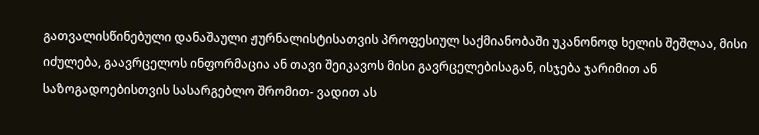გათვალისწინებული დანაშაული ჟურნალისტისათვის პროფესიულ საქმიანობაში უკანონოდ ხელის შეშლაა, მისი იძულება, გაავრცელოს ინფორმაცია ან თავი შეიკავოს მისი გავრცელებისაგან, ისჯება ჯარიმით ან საზოგადოებისთვის სასარგებლო შრომით- ვადით ას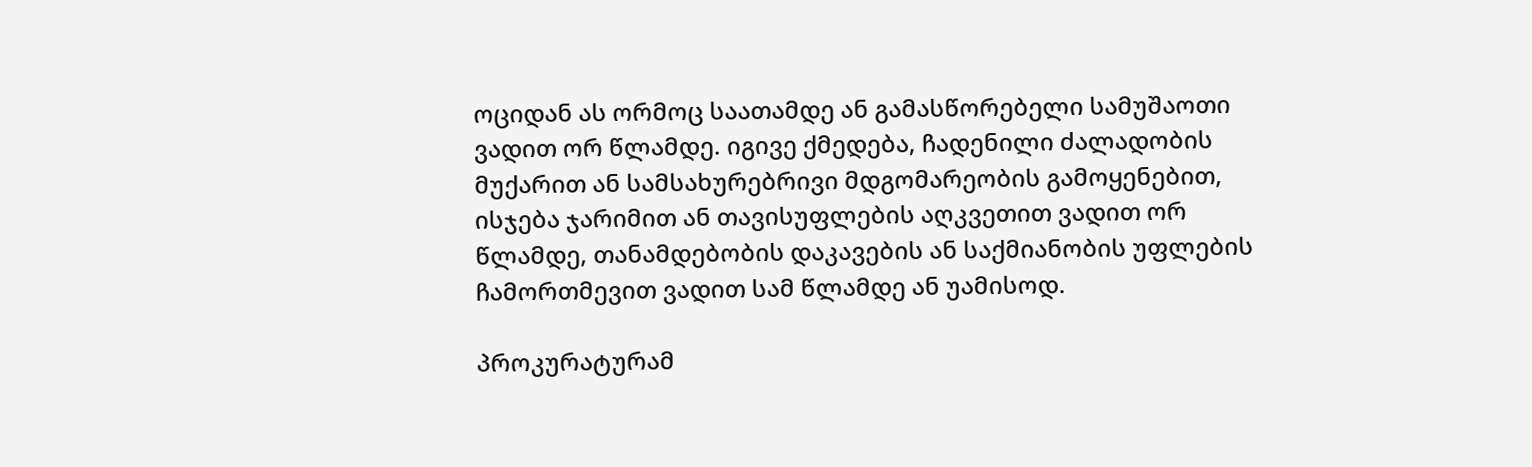ოციდან ას ორმოც საათამდე ან გამასწორებელი სამუშაოთი ვადით ორ წლამდე. იგივე ქმედება, ჩადენილი ძალადობის მუქარით ან სამსახურებრივი მდგომარეობის გამოყენებით, ისჯება ჯარიმით ან თავისუფლების აღკვეთით ვადით ორ წლამდე, თანამდებობის დაკავების ან საქმიანობის უფლების ჩამორთმევით ვადით სამ წლამდე ან უამისოდ.

პროკურატურამ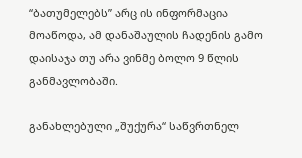“ბათუმელებს” არც ის ინფორმაცია მოაწოდა, ამ დანაშაულის ჩადენის გამო დაისაჯა თუ არა ვინმე ბოლო 9 წლის განმავლობაში.

განახლებული „შუქურა“ საწვრთნელ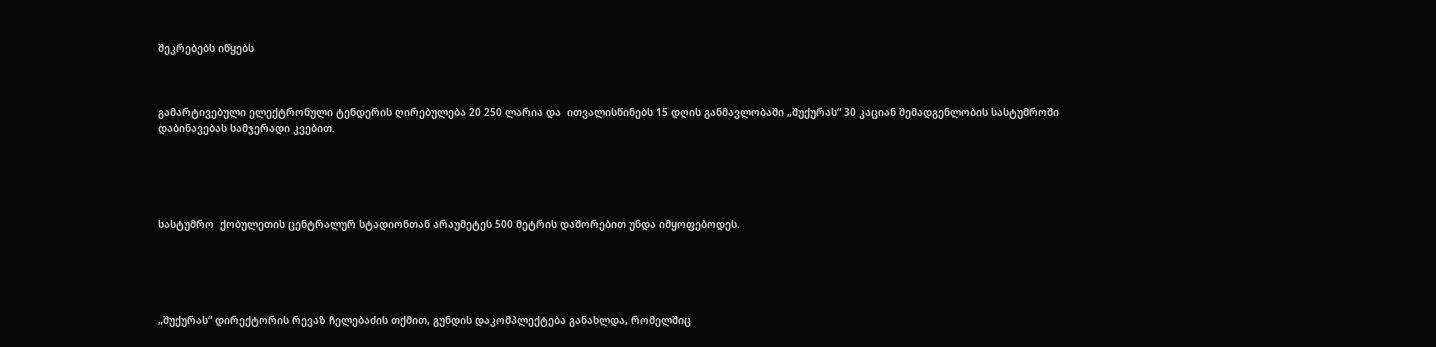შეკრებებს იწყებს



გამარტივებული ელექტრონული ტენდერის ღირებულება 20 250 ლარია და  ითვალისწინებს 15 დღის განმავლობაში „შუქურას“ 30 კაციან შემადგენლობის სასტუმროში დაბინავებას სამჯერადი კვებით.





სასტუმრო  ქობულეთის ცენტრალურ სტადიონთან არაუმეტეს 500 მეტრის დაშორებით უნდა იმყოფებოდეს.





„შუქურას“ დირექტორის რევაზ ჩელებაძის თქმით, გუნდის დაკომპლექტება განახლდა, რომელშიც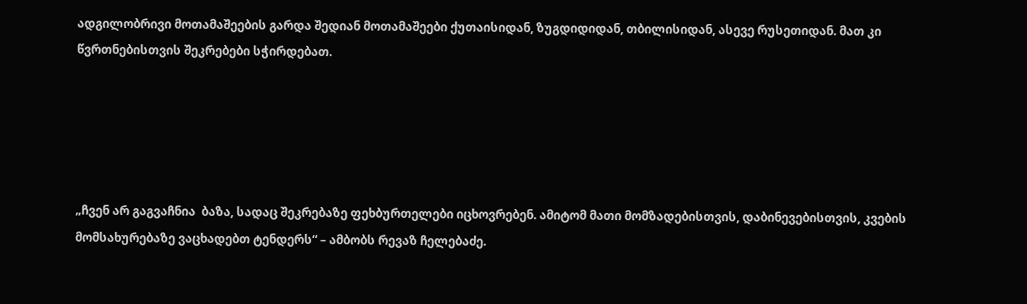ადგილობრივი მოთამაშეების გარდა შედიან მოთამაშეები ქუთაისიდან, ზუგდიდიდან, თბილისიდან, ასევე რუსეთიდან. მათ კი წვრთნებისთვის შეკრებები სჭირდებათ.





„ჩვენ არ გაგვაჩნია  ბაზა, სადაც შეკრებაზე ფეხბურთელები იცხოვრებენ. ამიტომ მათი მომზადებისთვის, დაბინევებისთვის, კვების მომსახურებაზე ვაცხადებთ ტენდერს“ – ამბობს რევაზ ჩელებაძე.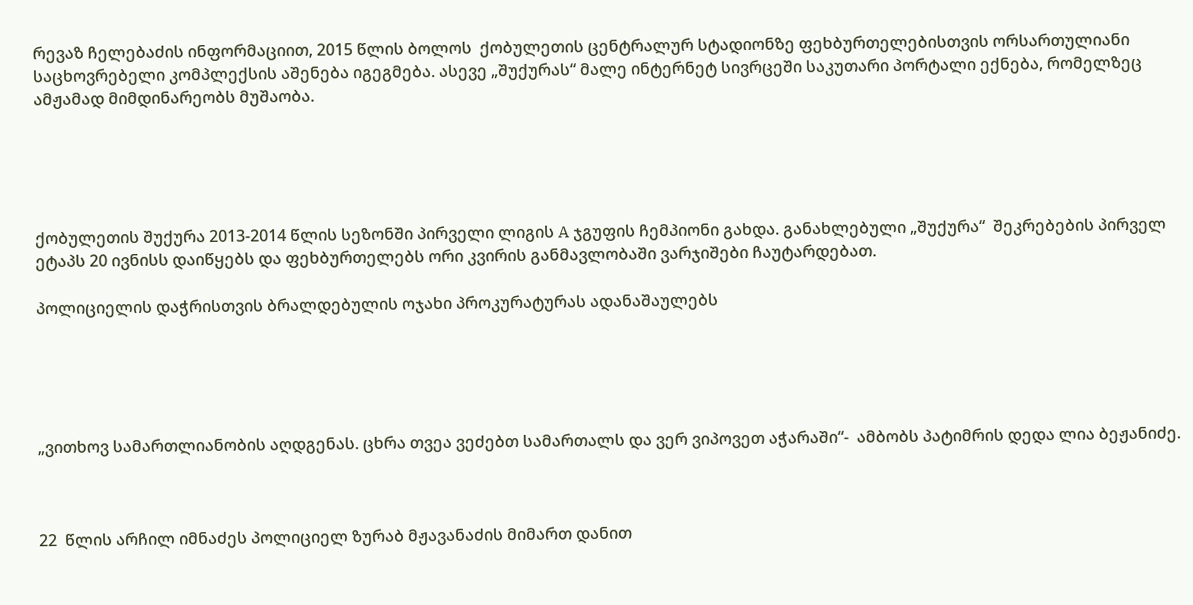რევაზ ჩელებაძის ინფორმაციით, 2015 წლის ბოლოს  ქობულეთის ცენტრალურ სტადიონზე ფეხბურთელებისთვის ორსართულიანი საცხოვრებელი კომპლექსის აშენება იგეგმება. ასევე „შუქურას“ მალე ინტერნეტ სივრცეში საკუთარი პორტალი ექნება, რომელზეც ამჟამად მიმდინარეობს მუშაობა.





ქობულეთის შუქურა 2013-2014 წლის სეზონში პირველი ლიგის A ჯგუფის ჩემპიონი გახდა. განახლებული „შუქურა“  შეკრებების პირველ ეტაპს 20 ივნისს დაიწყებს და ფეხბურთელებს ორი კვირის განმავლობაში ვარჯიშები ჩაუტარდებათ.

პოლიციელის დაჭრისთვის ბრალდებულის ოჯახი პროკურატურას ადანაშაულებს





„ვითხოვ სამართლიანობის აღდგენას. ცხრა თვეა ვეძებთ სამართალს და ვერ ვიპოვეთ აჭარაში“-  ამბობს პატიმრის დედა ლია ბეჟანიძე.



22  წლის არჩილ იმნაძეს პოლიციელ ზურაბ მჟავანაძის მიმართ დანით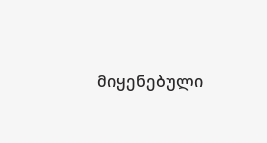მიყენებული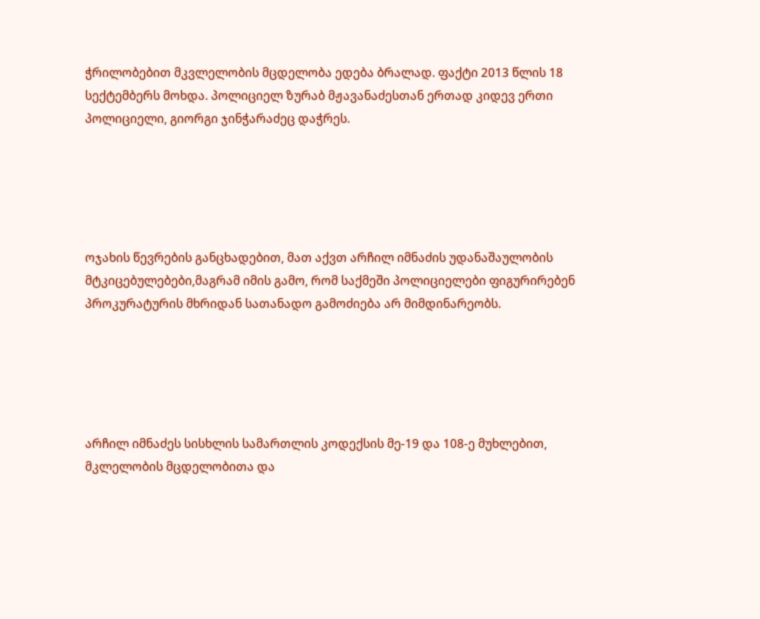ჭრილობებით მკვლელობის მცდელობა ედება ბრალად. ფაქტი 2013 წლის 18 სექტემბერს მოხდა. პოლიციელ ზურაბ მჟავანაძესთან ერთად კიდევ ერთი პოლიციელი, გიორგი ჯინჭარაძეც დაჭრეს.





ოჯახის წევრების განცხადებით, მათ აქვთ არჩილ იმნაძის უდანაშაულობის მტკიცებულებები,მაგრამ იმის გამო, რომ საქმეში პოლიციელები ფიგურირებენ პროკურატურის მხრიდან სათანადო გამოძიება არ მიმდინარეობს.





არჩილ იმნაძეს სისხლის სამართლის კოდექსის მე-19 და 108-ე მუხლებით, მკლელობის მცდელობითა და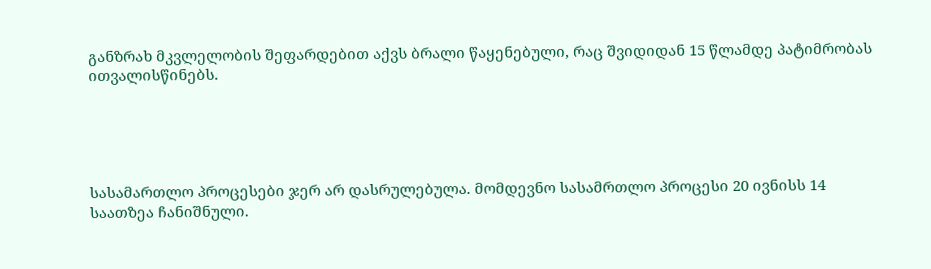განზრახ მკვლელობის შეფარდებით აქვს ბრალი წაყენებული, რაც შვიდიდან 15 წლამდე პატიმრობას ითვალისწინებს.





სასამართლო პროცესები ჯერ არ დასრულებულა. მომდევნო სასამრთლო პროცესი 20 ივნისს 14 საათზეა ჩანიშნული.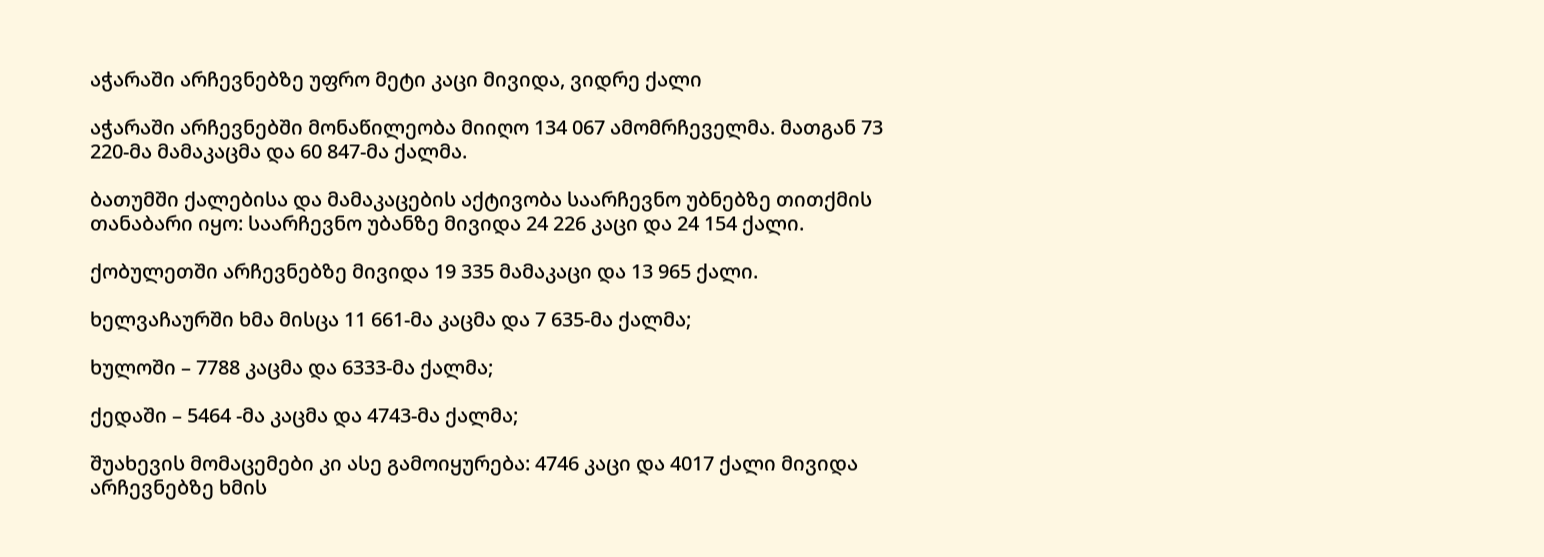აჭარაში არჩევნებზე უფრო მეტი კაცი მივიდა, ვიდრე ქალი

აჭარაში არჩევნებში მონაწილეობა მიიღო 134 067 ამომრჩეველმა. მათგან 73 220-მა მამაკაცმა და 60 847-მა ქალმა.

ბათუმში ქალებისა და მამაკაცების აქტივობა საარჩევნო უბნებზე თითქმის თანაბარი იყო: საარჩევნო უბანზე მივიდა 24 226 კაცი და 24 154 ქალი.

ქობულეთში არჩევნებზე მივიდა 19 335 მამაკაცი და 13 965 ქალი.

ხელვაჩაურში ხმა მისცა 11 661-მა კაცმა და 7 635-მა ქალმა;

ხულოში – 7788 კაცმა და 6333-მა ქალმა;

ქედაში – 5464 -მა კაცმა და 4743-მა ქალმა;

შუახევის მომაცემები კი ასე გამოიყურება: 4746 კაცი და 4017 ქალი მივიდა არჩევნებზე ხმის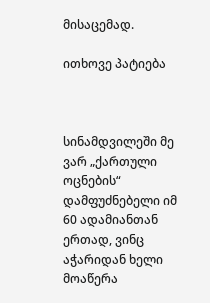მისაცემად.

ითხოვე პატიება



სინამდვილეში მე ვარ „ქართული ოცნების“ დამფუძნებელი იმ 60 ადამიანთან ერთად, ვინც აჭარიდან ხელი მოაწერა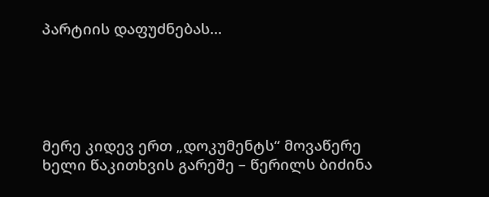პარტიის დაფუძნებას…





მერე კიდევ ერთ „დოკუმენტს“ მოვაწერე ხელი წაკითხვის გარეშე – წერილს ბიძინა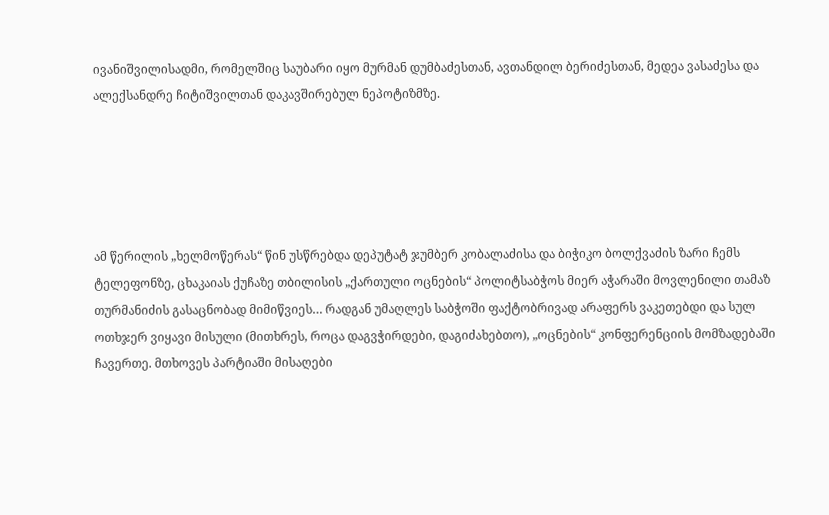ივანიშვილისადმი, რომელშიც საუბარი იყო მურმან დუმბაძესთან, ავთანდილ ბერიძესთან, მედეა ვასაძესა და ალექსანდრე ჩიტიშვილთან დაკავშირებულ ნეპოტიზმზე.





ამ წერილის „ხელმოწერას“ წინ უსწრებდა დეპუტატ ჯუმბერ კობალაძისა და ბიჭიკო ბოლქვაძის ზარი ჩემს ტელეფონზე, ცხაკაიას ქუჩაზე თბილისის „ქართული ოცნების“ პოლიტსაბჭოს მიერ აჭარაში მოვლენილი თამაზ თურმანიძის გასაცნობად მიმიწვიეს… რადგან უმაღლეს საბჭოში ფაქტობრივად არაფერს ვაკეთებდი და სულ ოთხჯერ ვიყავი მისული (მითხრეს, როცა დაგვჭირდები, დაგიძახებთო), „ოცნების“ კონფერენციის მომზადებაში ჩავერთე. მთხოვეს პარტიაში მისაღები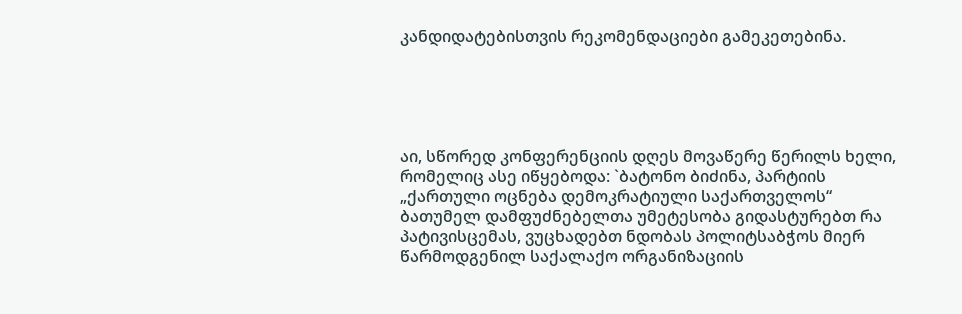კანდიდატებისთვის რეკომენდაციები გამეკეთებინა.





აი, სწორედ კონფერენციის დღეს მოვაწერე წერილს ხელი, რომელიც ასე იწყებოდა: `ბატონო ბიძინა, პარტიის „ქართული ოცნება დემოკრატიული საქართველოს“ ბათუმელ დამფუძნებელთა უმეტესობა გიდასტურებთ რა პატივისცემას, ვუცხადებთ ნდობას პოლიტსაბჭოს მიერ წარმოდგენილ საქალაქო ორგანიზაციის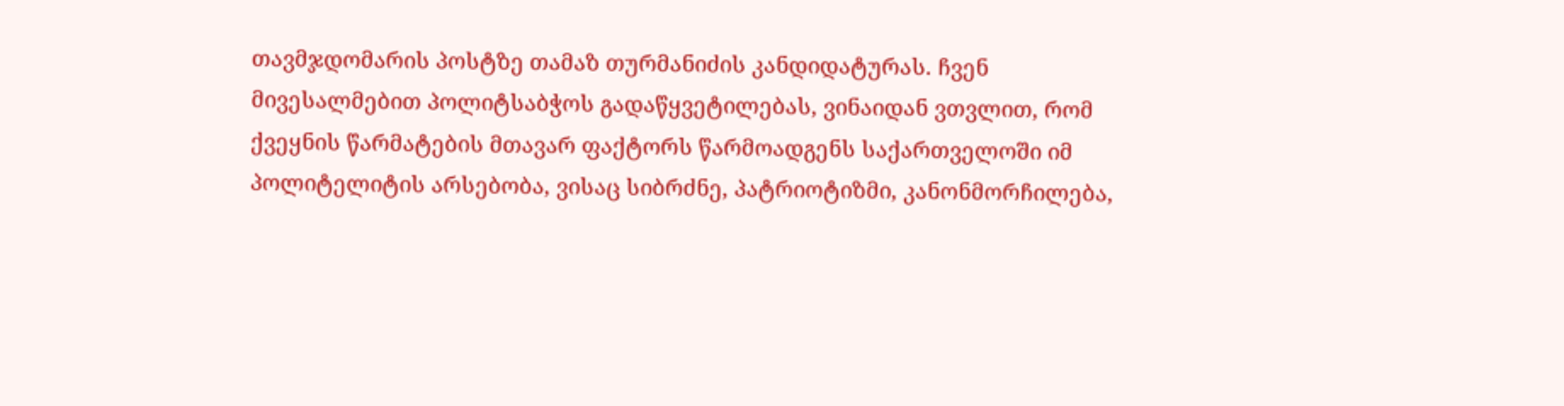თავმჯდომარის პოსტზე თამაზ თურმანიძის კანდიდატურას. ჩვენ მივესალმებით პოლიტსაბჭოს გადაწყვეტილებას, ვინაიდან ვთვლით, რომ ქვეყნის წარმატების მთავარ ფაქტორს წარმოადგენს საქართველოში იმ პოლიტელიტის არსებობა, ვისაც სიბრძნე, პატრიოტიზმი, კანონმორჩილება,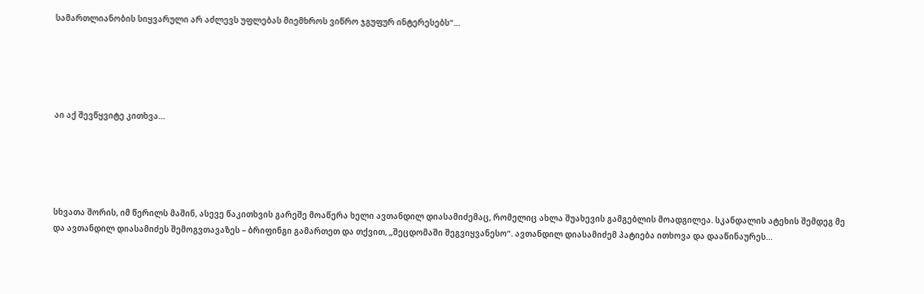სამართლიანობის სიყვარული არ აძლევს უფლებას მიემხროს ვიწრო ჯგუფურ ინტერესებს“…





აი აქ შევწყვიტე კითხვა…





სხვათა შორის, იმ წერილს მაშინ, ასევე წაკითხვის გარეშე მოაწერა ხელი ავთანდილ დიასამიძემაც, რომელიც ახლა შუახევის გამგებლის მოადგილეა. სკანდალის ატეხის შემდეგ მე და ავთანდილ დიასამიძეს შემოგვთავაზეს – ბრიფინგი გამართეთ და თქვით, „შეცდომაში შეგვიყვანესო“. ავთანდილ დიასამიძემ პატიება ითხოვა და დააწინაურეს…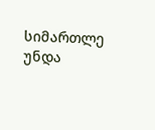სიმართლე უნდა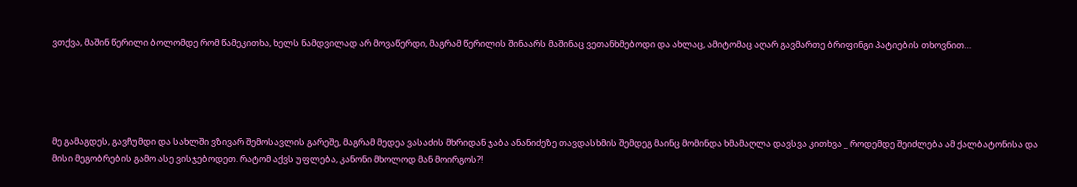ვთქვა, მაშინ წერილი ბოლომდე რომ წამეკითხა, ხელს ნამდვილად არ მოვაწერდი, მაგრამ წერილის შინაარს მაშინაც ვეთანხმებოდი და ახლაც, ამიტომაც აღარ გავმართე ბრიფინგი პატიების თხოვნით…





მე გამაგდეს, გავჩუმდი და სახლში ვზივარ შემოსავლის გარეშე, მაგრამ მედეა ვასაძის მხრიდან ჯაბა ანანიძეზე თავდასხმის შემდეგ მაინც მომინდა ხმამაღლა დავსვა კითხვა _ როდემდე შეიძლება ამ ქალბატონისა და მისი მეგობრების გამო ასე ვისჯებოდეთ. რატომ აქვს უფლება, კანონი მხოლოდ მან მოირგოს?!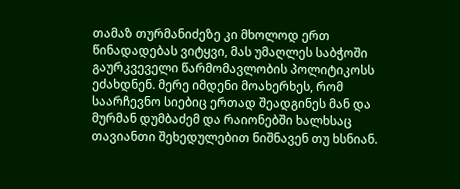თამაზ თურმანიძეზე კი მხოლოდ ერთ წინადადებას ვიტყვი, მას უმაღლეს საბჭოში გაურკვეველი წარმომავლობის პოლიტიკოსს ეძახდნენ. მერე იმდენი მოახერხეს, რომ საარჩევნო სიებიც ერთად შეადგინეს მან და მურმან დუმბაძემ და რაიონებში ხალხსაც თავიანთი შეხედულებით ნიშნავენ თუ ხსნიან.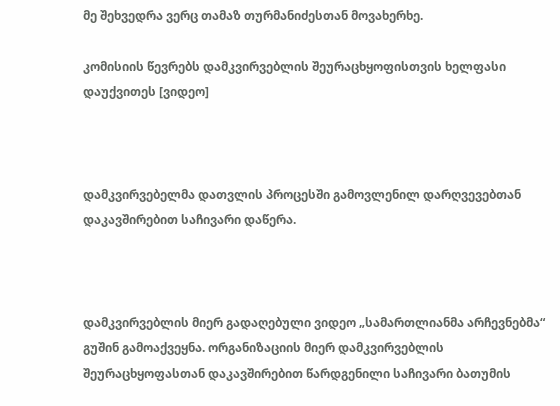მე შეხვედრა ვერც თამაზ თურმანიძესთან მოვახერხე.

კომისიის წევრებს დამკვირვებლის შეურაცხყოფისთვის ხელფასი დაუქვითეს [ვიდეო]



დამკვირვებელმა დათვლის პროცესში გამოვლენილ დარღვევებთან დაკავშირებით საჩივარი დაწერა.



დამკვირვებლის მიერ გადაღებული ვიდეო „სამართლიანმა არჩევნებმა“ გუშინ გამოაქვეყნა. ორგანიზაციის მიერ დამკვირვებლის შეურაცხყოფასთან დაკავშირებით წარდგენილი საჩივარი ბათუმის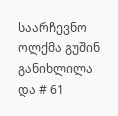საარჩევნო ოლქმა გუშინ განიხლილა და # 61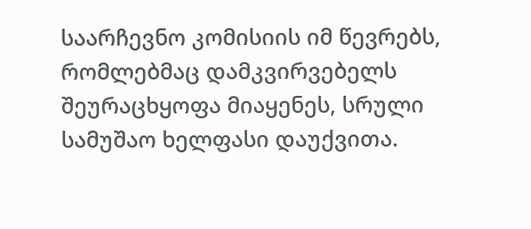საარჩევნო კომისიის იმ წევრებს, რომლებმაც დამკვირვებელს შეურაცხყოფა მიაყენეს, სრული სამუშაო ხელფასი დაუქვითა.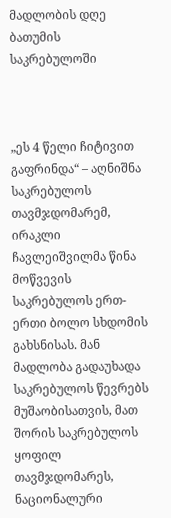მადლობის დღე ბათუმის საკრებულოში



„ეს 4 წელი ჩიტივით გაფრინდა“ – აღნიშნა საკრებულოს თავმჯდომარემ, ირაკლი ჩავლეიშვილმა წინა მოწვევის საკრებულოს ერთ-ერთი ბოლო სხდომის გახსნისას. მან მადლობა გადაუხადა საკრებულოს წევრებს მუშაობისათვის, მათ შორის საკრებულოს ყოფილ თავმჯდომარეს, ნაციონალური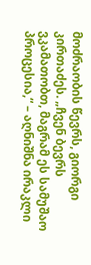მოძრაობის წევრს, გიორგი კირთაძეს. „ჩვენ ბევრს ვკამათობთ, მაგრამ ეს სამუშაო პროცესია,“ – აღნიშნა ირაკლი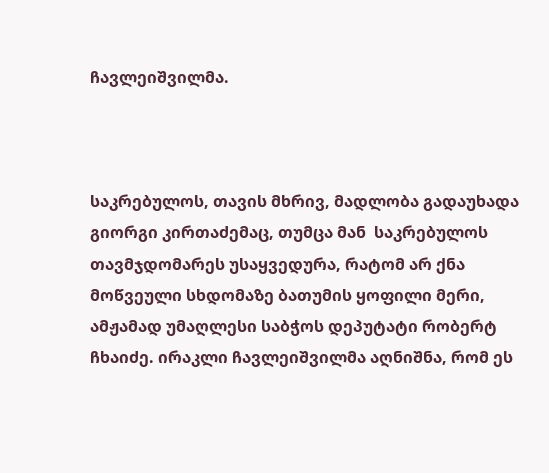ჩავლეიშვილმა.



საკრებულოს, თავის მხრივ, მადლობა გადაუხადა გიორგი კირთაძემაც, თუმცა მან  საკრებულოს თავმჯდომარეს უსაყვედურა, რატომ არ ქნა მოწვეული სხდომაზე ბათუმის ყოფილი მერი, ამჟამად უმაღლესი საბჭოს დეპუტატი რობერტ ჩხაიძე. ირაკლი ჩავლეიშვილმა აღნიშნა, რომ ეს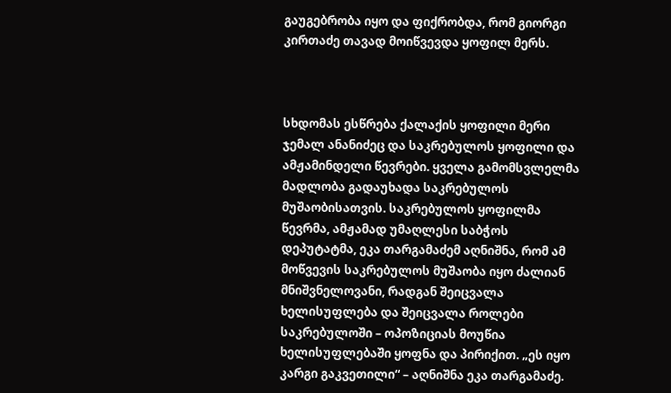გაუგებრობა იყო და ფიქრობდა, რომ გიორგი კირთაძე თავად მოიწვევდა ყოფილ მერს.



სხდომას ესწრება ქალაქის ყოფილი მერი ჯემალ ანანიძეც და საკრებულოს ყოფილი და ამჟამინდელი წევრები. ყველა გამომსვლელმა მადლობა გადაუხადა საკრებულოს მუშაობისათვის. საკრებულოს ყოფილმა წევრმა, ამჟამად უმაღლესი საბჭოს დეპუტატმა, ეკა თარგამაძემ აღნიშნა, რომ ამ მოწვევის საკრებულოს მუშაობა იყო ძალიან მნიშვნელოვანი, რადგან შეიცვალა ხელისუფლება და შეიცვალა როლები საკრებულოში – ოპოზიციას მოუწია ხელისუფლებაში ყოფნა და პირიქით. „ეს იყო კარგი გაკვეთილი“ – აღნიშნა ეკა თარგამაძე.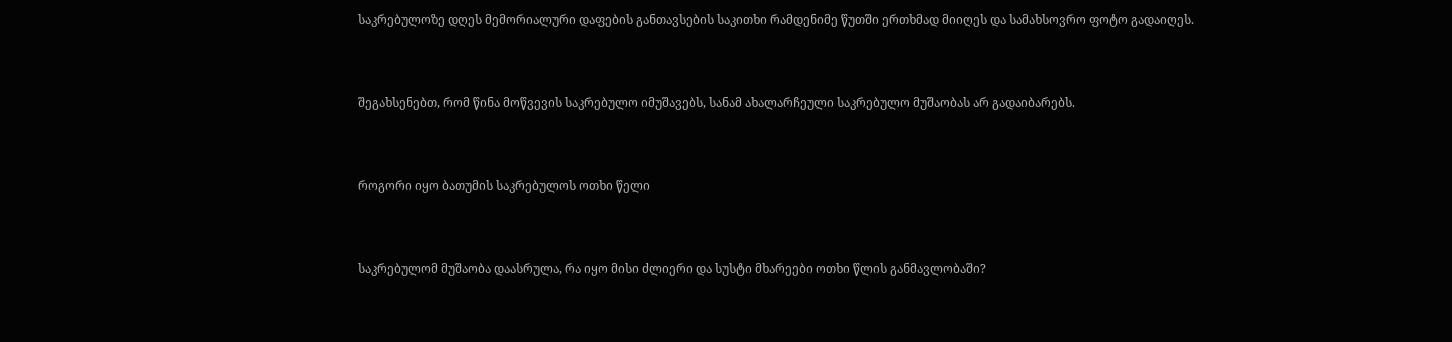საკრებულოზე დღეს მემორიალური დაფების განთავსების საკითხი რამდენიმე წუთში ერთხმად მიიღეს და სამახსოვრო ფოტო გადაიღეს.



შეგახსენებთ, რომ წინა მოწვევის საკრებულო იმუშავებს, სანამ ახალარჩეული საკრებულო მუშაობას არ გადაიბარებს.



როგორი იყო ბათუმის საკრებულოს ოთხი წელი



საკრებულომ მუშაობა დაასრულა, რა იყო მისი ძლიერი და სუსტი მხარეები ოთხი წლის განმავლობაში?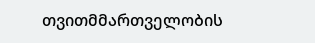თვითმმართველობის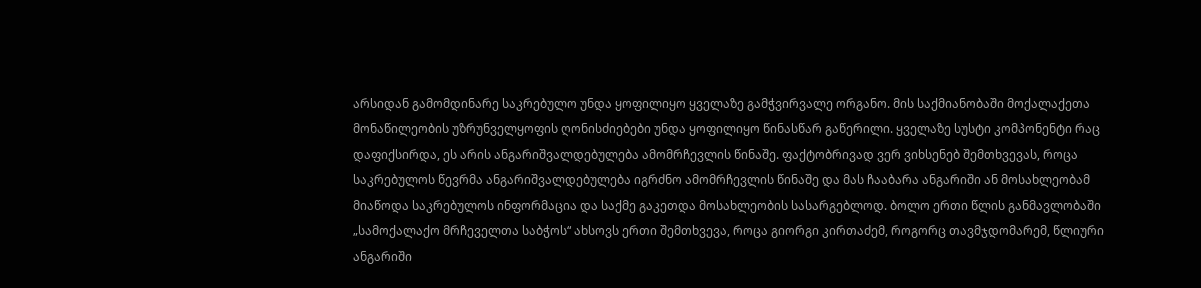არსიდან გამომდინარე საკრებულო უნდა ყოფილიყო ყველაზე გამჭვირვალე ორგანო. მის საქმიანობაში მოქალაქეთა მონაწილეობის უზრუნველყოფის ღონისძიებები უნდა ყოფილიყო წინასწარ გაწერილი. ყველაზე სუსტი კომპონენტი რაც დაფიქსირდა, ეს არის ანგარიშვალდებულება ამომრჩევლის წინაშე. ფაქტობრივად ვერ ვიხსენებ შემთხვევას, როცა საკრებულოს წევრმა ანგარიშვალდებულება იგრძნო ამომრჩევლის წინაშე და მას ჩააბარა ანგარიში ან მოსახლეობამ მიაწოდა საკრებულოს ინფორმაცია და საქმე გაკეთდა მოსახლეობის სასარგებლოდ. ბოლო ერთი წლის განმავლობაში „სამოქალაქო მრჩეველთა საბჭოს“ ახსოვს ერთი შემთხვევა, როცა გიორგი კირთაძემ, როგორც თავმჯდომარემ, წლიური ანგარიში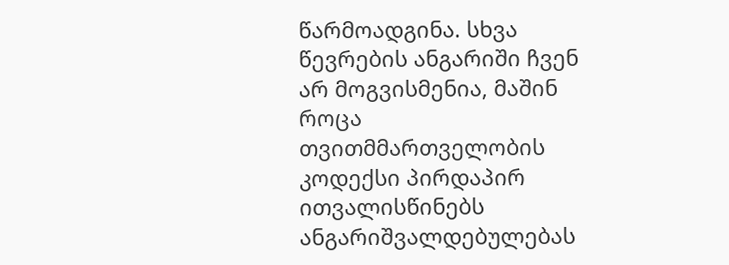წარმოადგინა. სხვა წევრების ანგარიში ჩვენ არ მოგვისმენია, მაშინ როცა თვითმმართველობის კოდექსი პირდაპირ ითვალისწინებს ანგარიშვალდებულებას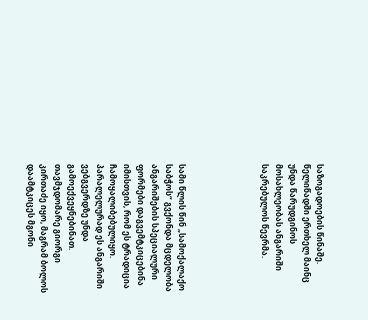საზოგადოების წინაშე. წელიწადში ერთხელ მაინც უნდა წარუდგინოს მოსახლეობას ანგარიში საკრებულოს წევრმა.





სამი წლის წინ „სამოქალაქო საბჭოს“ გვქონდა მცდელობა ანგარიშების სპეციალური ფორმები დაგვემტკიცებინა იმისთვის, რომ ეს ტრადიცია ჩამოყალიბებულიყო. პარალელურად ეს ანგარიში ვებგვერდზე უნდა გამოექვეყნებინათ. თავმჯდომარე გიორგი კირთაძე იყო, მაგრამ ბოლოს დაამტკიცეს მგონი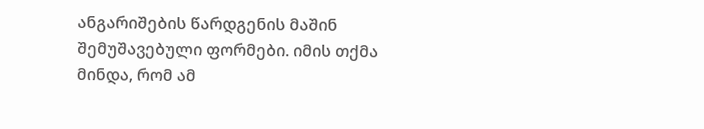ანგარიშების წარდგენის მაშინ შემუშავებული ფორმები. იმის თქმა მინდა, რომ ამ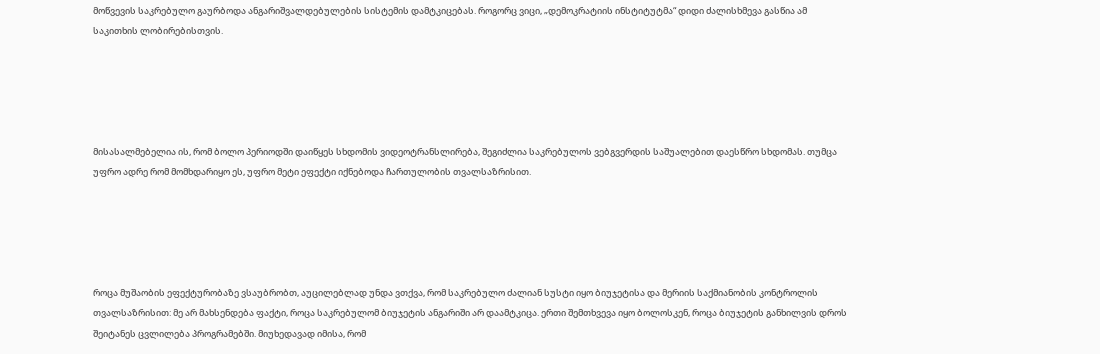მოწვევის საკრებულო გაურბოდა ანგარიშვალდებულების სისტემის დამტკიცებას. როგორც ვიცი, „დემოკრატიის ინსტიტუტმა“ დიდი ძალისხმევა გასწია ამ საკითხის ლობირებისთვის.





მისასალმებელია ის, რომ ბოლო პერიოდში დაიწყეს სხდომის ვიდეოტრანსლირება, შეგიძლია საკრებულოს ვებგვერდის საშუალებით დაესწრო სხდომას. თუმცა უფრო ადრე რომ მომხდარიყო ეს, უფრო მეტი ეფექტი იქნებოდა ჩართულობის თვალსაზრისით.





როცა მუშაობის ეფექტურობაზე ვსაუბრობთ, აუცილებლად უნდა ვთქვა, რომ საკრებულო ძალიან სუსტი იყო ბიუჯეტისა და მერიის საქმიანობის კონტროლის თვალსაზრისით: მე არ მახსენდება ფაქტი, როცა საკრებულომ ბიუჯეტის ანგარიში არ დაამტკიცა. ერთი შემთხვევა იყო ბოლოსკენ, როცა ბიუჯეტის განხილვის დროს შეიტანეს ცვლილება პროგრამებში. მიუხედავად იმისა, რომ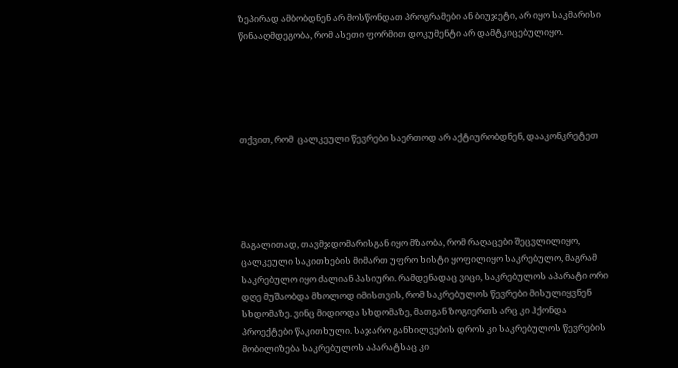ზეპირად ამბობდნენ არ მოსწონდათ პროგრამები ან ბიუჯეტი, არ იყო საკმარისი წინააღმდეგობა, რომ ასეთი ფორმით დოკუმენტი არ დამტკიცებულიყო.





თქვით, რომ  ცალკეული წევრები საერთოდ არ აქტიურობდნენ, დააკონკრეტეთ





მაგალითად, თავმჯდომარისგან იყო მზაობა, რომ რაღაცები შეცვლილიყო, ცალკეული საკითხების მიმართ უფრო ხისტი ყოფილიყო საკრებულო, მაგრამ საკრებულო იყო ძალიან პასიური. რამდენადაც ვიცი, საკრებულოს აპარატი ორი დღე მუშაობდა მხოლოდ იმისთვის, რომ საკრებულოს წევრები მისულიყვნენ სხდომაზე. ვინც მიდიოდა სხდომაზე, მათგან ზოგიერთს არც კი ჰქონდა პროექტები წაკითხული. საჯარო განხილვების დროს კი საკრებულოს წევრების მობილიზება საკრებულოს აპარატსაც კი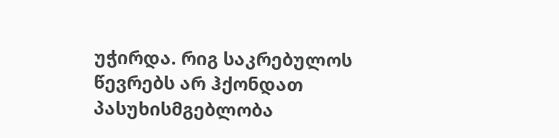უჭირდა. რიგ საკრებულოს წევრებს არ ჰქონდათ პასუხისმგებლობა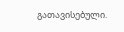გათავისებული.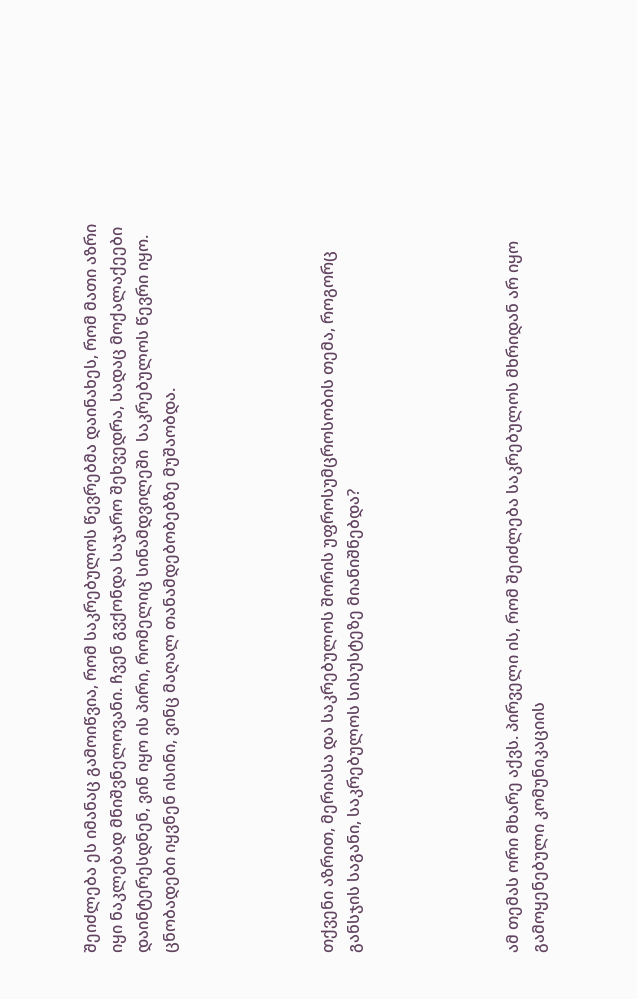შეიძლება ეს იმანაც გამოიწვია, რომ საკრებულოს წევრებმა დაინახეს, რომ მათი აზრი იყი ნაკლებად მნიშვნელოვანი. ჩვენ გვქონდა საჯარო შეხვედრა, სადაც მოქალაქეები დაინტერესდნენ, ვინ იყო ის პირი, რომელიც სინამდვილეში  საკრებულოს წევრი იყო. ცნობადები იყვნენ ისინი, ვინც მაღალ თანამდებობებზე მუშაობდა.





თქვენი აზრით, მერიასა და საკრებულოს შორის უფროსუმცროსობის თემა, როგორც განსჯის საგანი, საკრებულოს სისუსტეზე მიანიშნებდა?





ამ თემას ორი მხარე აქვს. პირველი ის, რომ შეიძლება საკრებულოს მხრიდან არ იყო გამოყენებული კომუნიკაციის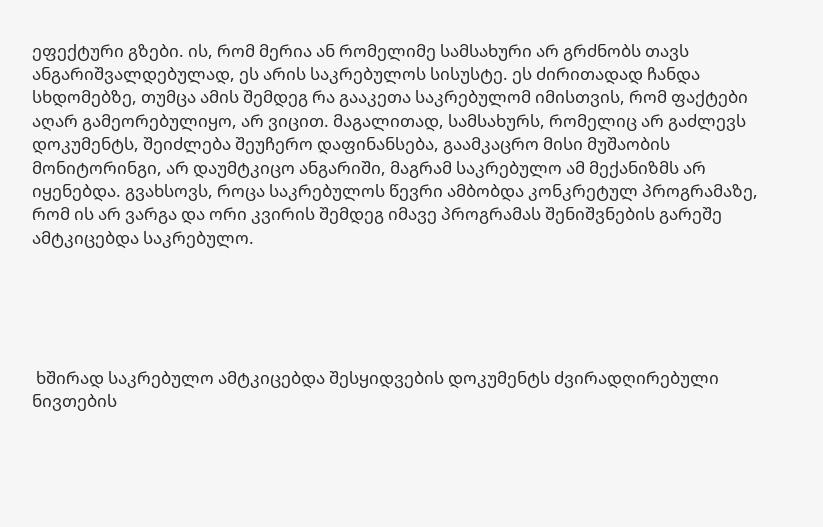ეფექტური გზები. ის, რომ მერია ან რომელიმე სამსახური არ გრძნობს თავს ანგარიშვალდებულად, ეს არის საკრებულოს სისუსტე. ეს ძირითადად ჩანდა სხდომებზე, თუმცა ამის შემდეგ რა გააკეთა საკრებულომ იმისთვის, რომ ფაქტები აღარ გამეორებულიყო, არ ვიცით. მაგალითად, სამსახურს, რომელიც არ გაძლევს დოკუმენტს, შეიძლება შეუჩერო დაფინანსება, გაამკაცრო მისი მუშაობის მონიტორინგი, არ დაუმტკიცო ანგარიში, მაგრამ საკრებულო ამ მექანიზმს არ იყენებდა. გვახსოვს, როცა საკრებულოს წევრი ამბობდა კონკრეტულ პროგრამაზე, რომ ის არ ვარგა და ორი კვირის შემდეგ იმავე პროგრამას შენიშვნების გარეშე ამტკიცებდა საკრებულო.





 ხშირად საკრებულო ამტკიცებდა შესყიდვების დოკუმენტს ძვირადღირებული ნივთების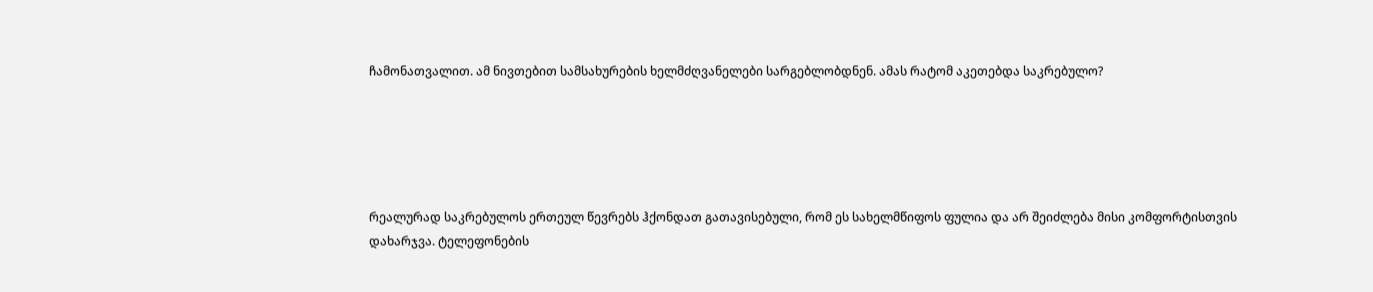ჩამონათვალით. ამ ნივთებით სამსახურების ხელმძღვანელები სარგებლობდნენ. ამას რატომ აკეთებდა საკრებულო?





რეალურად საკრებულოს ერთეულ წევრებს ჰქონდათ გათავისებული, რომ ეს სახელმწიფოს ფულია და არ შეიძლება მისი კომფორტისთვის დახარჯვა. ტელეფონების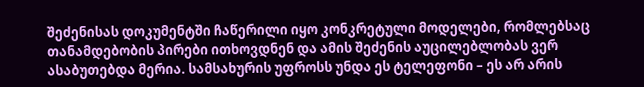შეძენისას დოკუმენტში ჩაწერილი იყო კონკრეტული მოდელები, რომლებსაც თანამდებობის პირები ითხოვდნენ და ამის შეძენის აუცილებლობას ვერ ასაბუთებდა მერია. სამსახურის უფროსს უნდა ეს ტელეფონი – ეს არ არის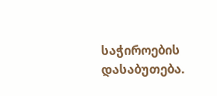საჭიროების დასაბუთება.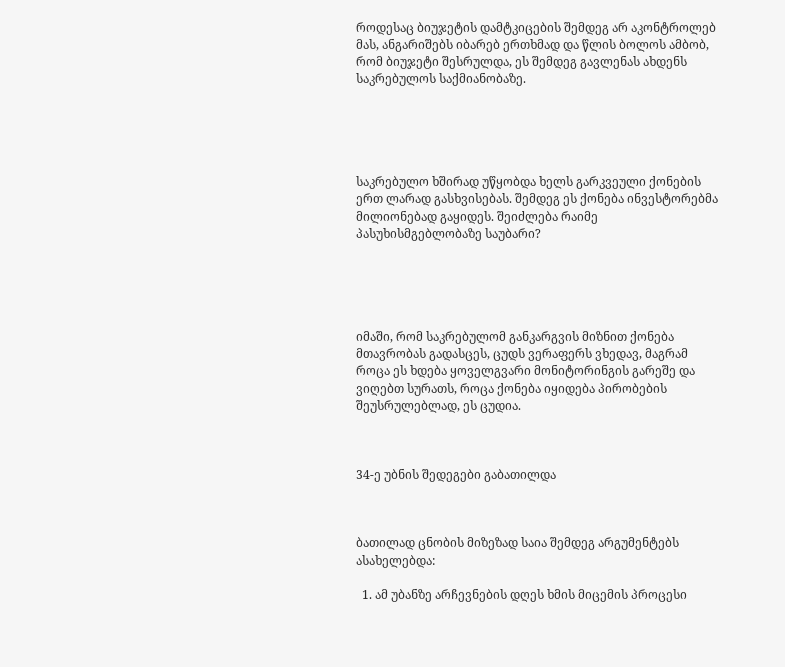როდესაც ბიუჯეტის დამტკიცების შემდეგ არ აკონტროლებ მას, ანგარიშებს იბარებ ერთხმად და წლის ბოლოს ამბობ, რომ ბიუჯეტი შესრულდა, ეს შემდეგ გავლენას ახდენს საკრებულოს საქმიანობაზე.





საკრებულო ხშირად უწყობდა ხელს გარკვეული ქონების ერთ ლარად გასხვისებას. შემდეგ ეს ქონება ინვესტორებმა მილიონებად გაყიდეს. შეიძლება რაიმე პასუხისმგებლობაზე საუბარი?





იმაში, რომ საკრებულომ განკარგვის მიზნით ქონება მთავრობას გადასცეს, ცუდს ვერაფერს ვხედავ, მაგრამ როცა ეს ხდება ყოველგვარი მონიტორინგის გარეშე და ვიღებთ სურათს, როცა ქონება იყიდება პირობების შეუსრულებლად, ეს ცუდია.



34-ე უბნის შედეგები გაბათილდა



ბათილად ცნობის მიზეზად საია შემდეგ არგუმენტებს ასახელებდა:

  1. ამ უბანზე არჩევნების დღეს ხმის მიცემის პროცესი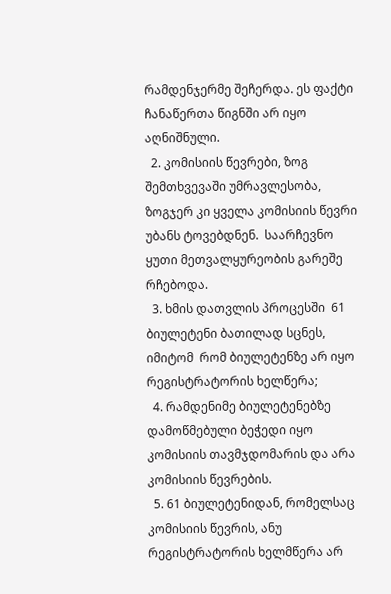რამდენჯერმე შეჩერდა. ეს ფაქტი ჩანაწერთა წიგნში არ იყო აღნიშნული.
  2. კომისიის წევრები, ზოგ შემთხვევაში უმრავლესობა, ზოგჯერ კი ყველა კომისიის წევრი უბანს ტოვებდნენ.  საარჩევნო ყუთი მეთვალყურეობის გარეშე რჩებოდა.
  3. ხმის დათვლის პროცესში  61 ბიულეტენი ბათილად სცნეს, იმიტომ  რომ ბიულეტენზე არ იყო რეგისტრატორის ხელწერა;
  4. რამდენიმე ბიულეტენებზე დამოწმებული ბეჭედი იყო კომისიის თავმჯდომარის და არა კომისიის წევრების.
  5. 61 ბიულეტენიდან, რომელსაც  კომისიის წევრის, ანუ რეგისტრატორის ხელმწერა არ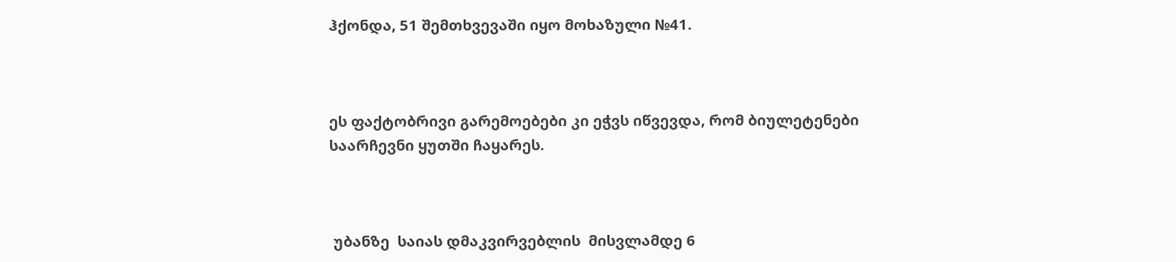ჰქონდა, 51 შემთხვევაში იყო მოხაზული №41.



ეს ფაქტობრივი გარემოებები კი ეჭვს იწვევდა, რომ ბიულეტენები საარჩევნი ყუთში ჩაყარეს.



 უბანზე  საიას დმაკვირვებლის  მისვლამდე 6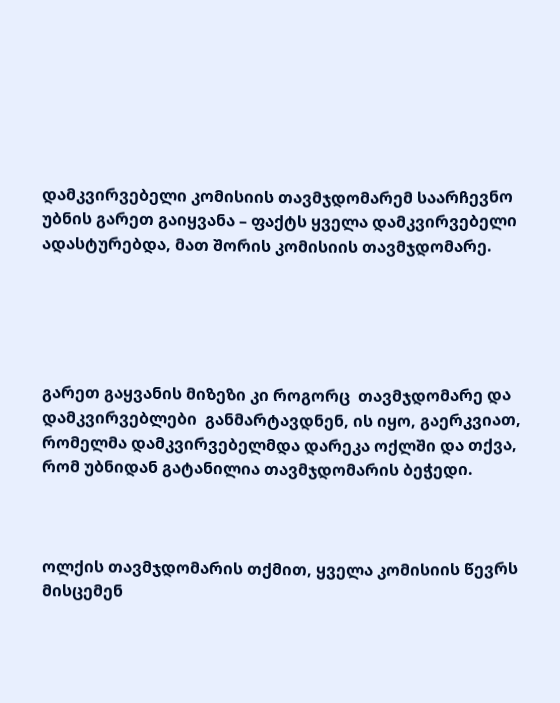დამკვირვებელი კომისიის თავმჯდომარემ საარჩევნო უბნის გარეთ გაიყვანა – ფაქტს ყველა დამკვირვებელი ადასტურებდა, მათ შორის კომისიის თავმჯდომარე.





გარეთ გაყვანის მიზეზი კი როგორც  თავმჯდომარე და დამკვირვებლები  განმარტავდნენ, ის იყო, გაერკვიათ, რომელმა დამკვირვებელმდა დარეკა ოქლში და თქვა, რომ უბნიდან გატანილია თავმჯდომარის ბეჭედი.



ოლქის თავმჯდომარის თქმით, ყველა კომისიის წევრს  მისცემენ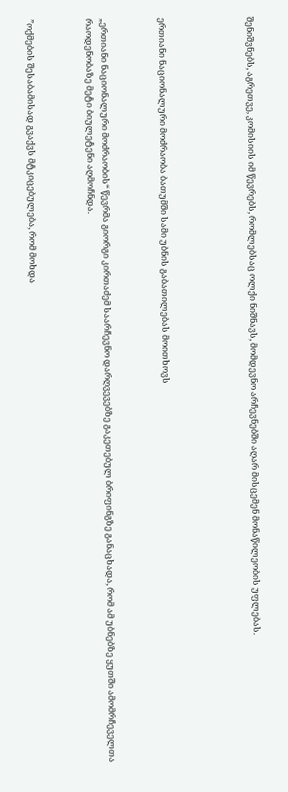შენიშვნებს, აგრეთვე, კომისიის იმ წევრებს, რომლებსაც ოლქი ნიშნავს, მომდევნო არჩევნებში აღარ მისცემენ მონაწილეობის უფლებას.





ერთიანი ნაციონალური მოძრაობა ბათუმში სამი უბნის გაბათილებას მოითხოვს



„ერთიანი ნაციონალური მოძრაობის“ წევრმა გიორგი კირთაძემ საარჩევნო დარღვევებზე გაკეთებულ ბრიფინგზე განაცხადა, რომ ამ უბნებზე ყუთში ამომრჩეველთა რაოდენობაზე მეტი ბიულეტენი აღმოჩნდა.



”ოქმების შესაბამისად გვაქვს მტკიცებულება, რომ მოხდა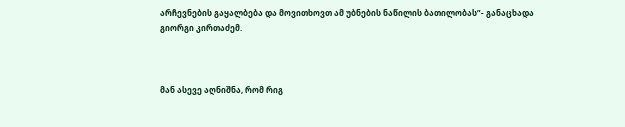არჩევნების გაყალბება და მოვითხოვთ ამ უბნების ნაწილის ბათილობას”- განაცხადა გიორგი კირთაძემ.



მან ასევე აღნიშნა, რომ რიგ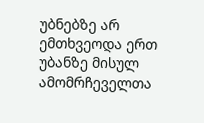უბნებზე არ ემთხვეოდა ერთ უბანზე მისულ ამომრჩეველთა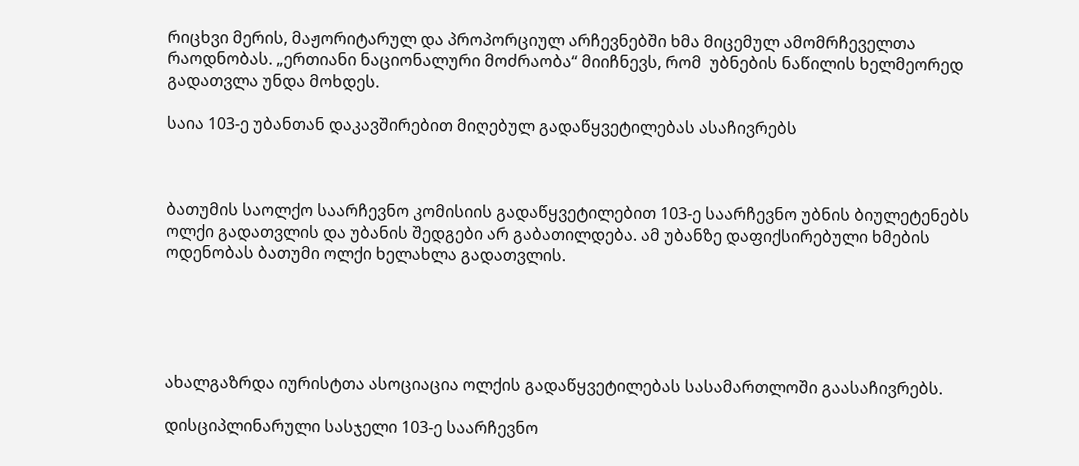რიცხვი მერის, მაჟორიტარულ და პროპორციულ არჩევნებში ხმა მიცემულ ამომრჩეველთა რაოდნობას. „ერთიანი ნაციონალური მოძრაობა“ მიიჩნევს, რომ  უბნების ნაწილის ხელმეორედ გადათვლა უნდა მოხდეს.

საია 103-ე უბანთან დაკავშირებით მიღებულ გადაწყვეტილებას ასაჩივრებს



ბათუმის საოლქო საარჩევნო კომისიის გადაწყვეტილებით 103-ე საარჩევნო უბნის ბიულეტენებს ოლქი გადათვლის და უბანის შედგები არ გაბათილდება. ამ უბანზე დაფიქსირებული ხმების ოდენობას ბათუმი ოლქი ხელახლა გადათვლის.





ახალგაზრდა იურისტთა ასოციაცია ოლქის გადაწყვეტილებას სასამართლოში გაასაჩივრებს.

დისციპლინარული სასჯელი 103-ე საარჩევნო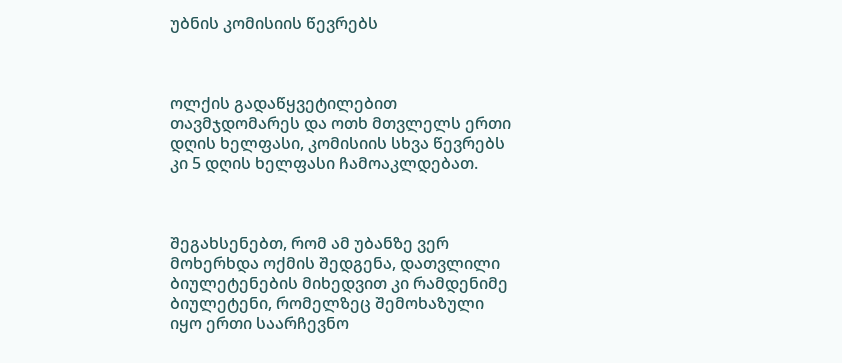უბნის კომისიის წევრებს



ოლქის გადაწყვეტილებით თავმჯდომარეს და ოთხ მთვლელს ერთი დღის ხელფასი, კომისიის სხვა წევრებს კი 5 დღის ხელფასი ჩამოაკლდებათ.



შეგახსენებთ, რომ ამ უბანზე ვერ მოხერხდა ოქმის შედგენა, დათვლილი ბიულეტენების მიხედვით კი რამდენიმე ბიულეტენი, რომელზეც შემოხაზული იყო ერთი საარჩევნო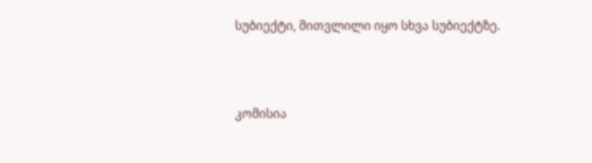სუბიექტი, მითვლილი იყო სხვა სუბიექტზე.



კომისია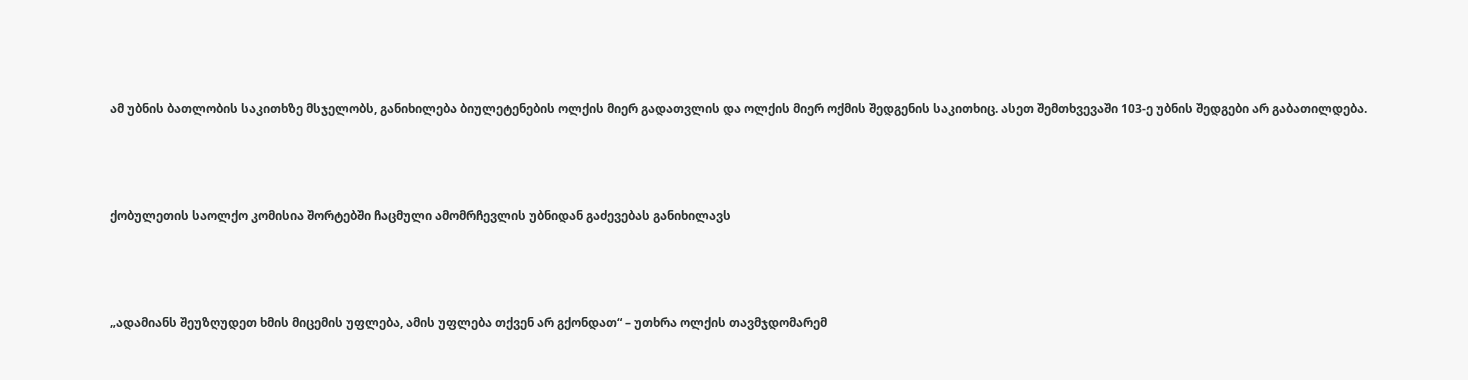ამ უბნის ბათლობის საკითხზე მსჯელობს, განიხილება ბიულეტენების ოლქის მიერ გადათვლის და ოლქის მიერ ოქმის შედგენის საკითხიც. ასეთ შემთხვევაში 103-ე უბნის შედგები არ გაბათილდება.



ქობულეთის საოლქო კომისია შორტებში ჩაცმული ამომრჩევლის უბნიდან გაძევებას განიხილავს



„ადამიანს შეუზღუდეთ ხმის მიცემის უფლება, ამის უფლება თქვენ არ გქონდათ“ – უთხრა ოლქის თავმჯდომარემ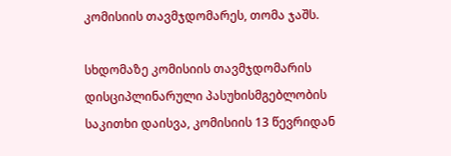კომისიის თავმჯდომარეს, თომა ჯაშს.

სხდომაზე კომისიის თავმჯდომარის დისციპლინარული პასუხისმგებლობის საკითხი დაისვა, კომისიის 13 წევრიდან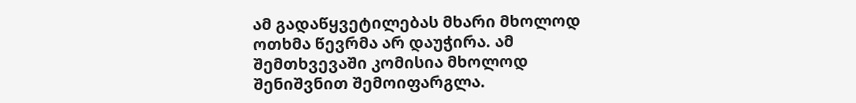ამ გადაწყვეტილებას მხარი მხოლოდ ოთხმა წევრმა არ დაუჭირა. ამ შემთხვევაში კომისია მხოლოდ შენიშვნით შემოიფარგლა.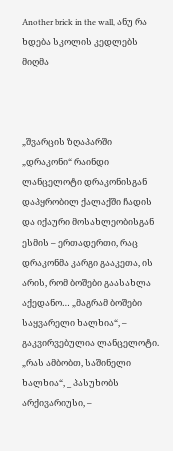Another brick in the wall, ანუ რა ხდება სკოლის კედლებს მიღმა



„შვარცის ზღაპარში „დრაკონი“ რაინდი ლანცელოტი დრაკონისგან დაპყრობილ ქალაქში ჩადის და იქაური მოსახლეობისგან ესმის – ერთადერთი, რაც დრაკონმა კარგი გააკეთა, ის არის, რომ ბოშები გაასახლა აქედანო… „მაგრამ ბოშები საყვარელი ხალხია“, – გაკვირვებულია ლანცელოტი. „რას ამბობთ, საშინელი ხალხია“, _ პასუხობს არქივარიუსი, –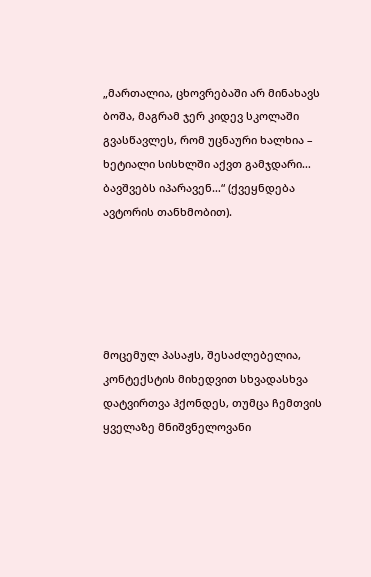„მართალია, ცხოვრებაში არ მინახავს ბოშა, მაგრამ ჯერ კიდევ სკოლაში გვასწავლეს, რომ უცნაური ხალხია – ხეტიალი სისხლში აქვთ გამჯდარი… ბავშვებს იპარავენ…“ (ქვეყნდება ავტორის თანხმობით).





მოცემულ პასაჟს, შესაძლებელია, კონტექსტის მიხედვით სხვადასხვა დატვირთვა ჰქონდეს, თუმცა ჩემთვის ყველაზე მნიშვნელოვანი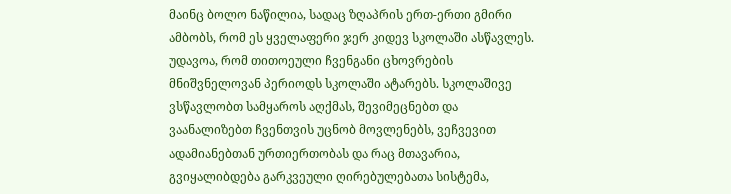მაინც ბოლო ნაწილია, სადაც ზღაპრის ერთ-ერთი გმირი ამბობს, რომ ეს ყველაფერი ჯერ კიდევ სკოლაში ასწავლეს. უდავოა, რომ თითოეული ჩვენგანი ცხოვრების მნიშვნელოვან პერიოდს სკოლაში ატარებს. სკოლაშივე ვსწავლობთ სამყაროს აღქმას, შევიმეცნებთ და ვაანალიზებთ ჩვენთვის უცნობ მოვლენებს, ვეჩვევით ადამიანებთან ურთიერთობას და რაც მთავარია, გვიყალიბდება გარკვეული ღირებულებათა სისტემა,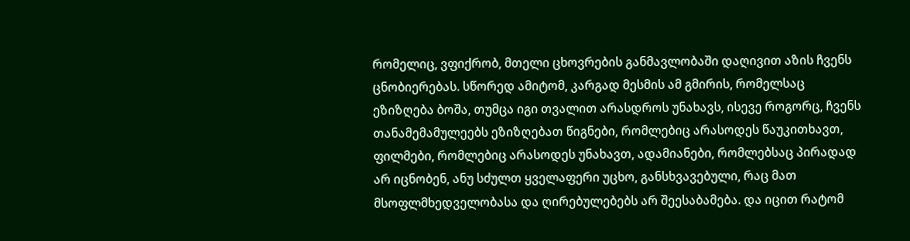რომელიც, ვფიქრობ, მთელი ცხოვრების განმავლობაში დაღივით აზის ჩვენს ცნობიერებას. სწორედ ამიტომ, კარგად მესმის ამ გმირის, რომელსაც ეზიზღება ბოშა, თუმცა იგი თვალით არასდროს უნახავს, ისევე როგორც, ჩვენს თანამემამულეებს ეზიზღებათ წიგნები, რომლებიც არასოდეს წაუკითხავთ, ფილმები, რომლებიც არასოდეს უნახავთ, ადამიანები, რომლებსაც პირადად არ იცნობენ, ანუ სძულთ ყველაფერი უცხო, განსხვავებული, რაც მათ მსოფლმხედველობასა და ღირებულებებს არ შეესაბამება. და იცით რატომ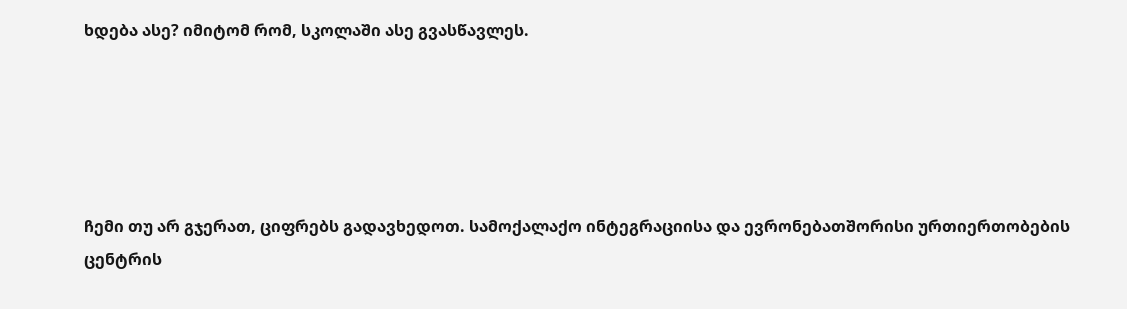ხდება ასე? იმიტომ რომ, სკოლაში ასე გვასწავლეს.





ჩემი თუ არ გჯერათ, ციფრებს გადავხედოთ. სამოქალაქო ინტეგრაციისა და ევრონებათშორისი ურთიერთობების ცენტრის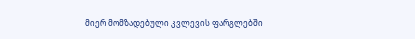მიერ მომზადებული კვლევის ფარგლებში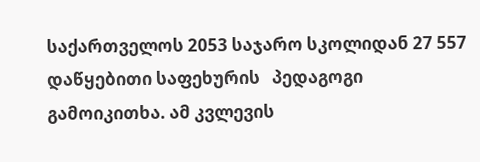საქართველოს 2053 საჯარო სკოლიდან 27 557 დაწყებითი საფეხურის   პედაგოგი გამოიკითხა. ამ კვლევის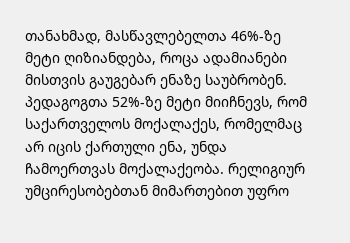თანახმად, მასწავლებელთა 46%-ზე მეტი ღიზიანდება, როცა ადამიანები მისთვის გაუგებარ ენაზე საუბრობენ. პედაგოგთა 52%-ზე მეტი მიიჩნევს, რომ საქართველოს მოქალაქეს, რომელმაც არ იცის ქართული ენა, უნდა ჩამოერთვას მოქალაქეობა. რელიგიურ უმცირესობებთან მიმართებით უფრო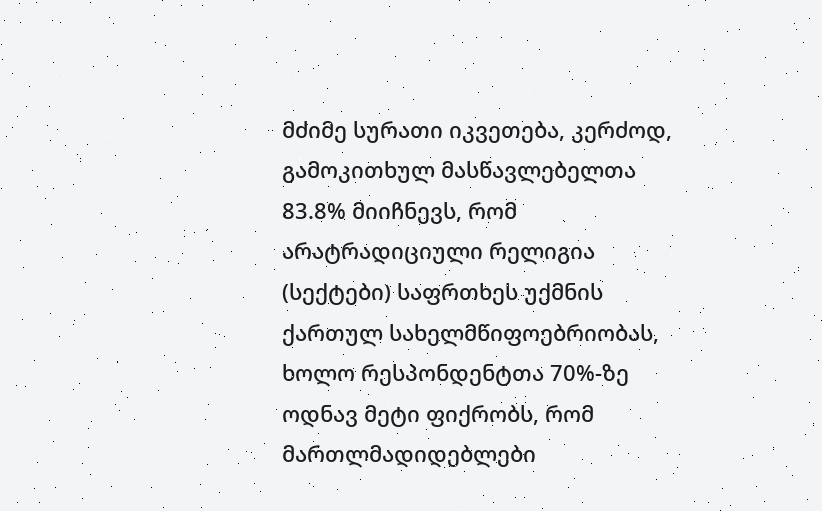მძიმე სურათი იკვეთება, კერძოდ, გამოკითხულ მასწავლებელთა 83.8% მიიჩნევს, რომ არატრადიციული რელიგია (სექტები) საფრთხეს უქმნის ქართულ სახელმწიფოებრიობას, ხოლო რესპონდენტთა 70%-ზე ოდნავ მეტი ფიქრობს, რომ მართლმადიდებლები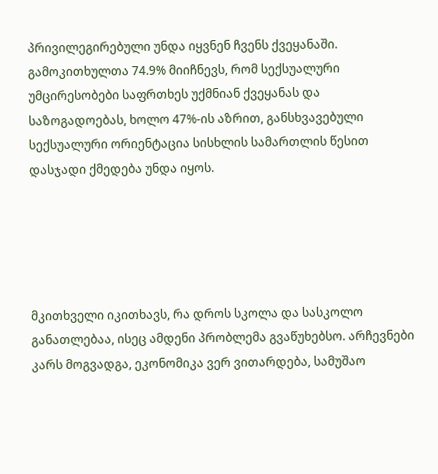პრივილეგირებული უნდა იყვნენ ჩვენს ქვეყანაში. გამოკითხულთა 74.9% მიიჩნევს, რომ სექსუალური უმცირესობები საფრთხეს უქმნიან ქვეყანას და საზოგადოებას, ხოლო 47%-ის აზრით, განსხვავებული სექსუალური ორიენტაცია სისხლის სამართლის წესით დასჯადი ქმედება უნდა იყოს.





მკითხველი იკითხავს, რა დროს სკოლა და სასკოლო განათლებაა, ისეც ამდენი პრობლემა გვაწუხებსო. არჩევნები კარს მოგვადგა, ეკონომიკა ვერ ვითარდება, სამუშაო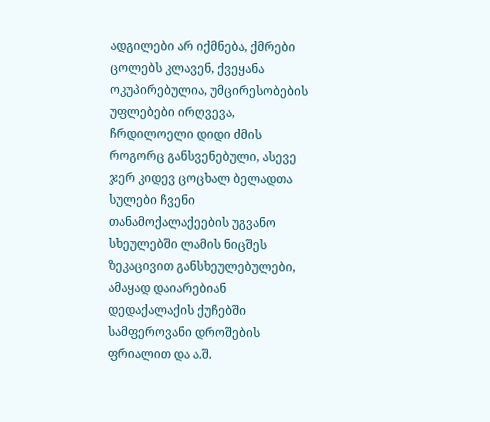ადგილები არ იქმნება, ქმრები ცოლებს კლავენ, ქვეყანა ოკუპირებულია, უმცირესობების უფლებები ირღვევა, ჩრდილოელი დიდი ძმის როგორც განსვენებული, ასევე ჯერ კიდევ ცოცხალ ბელადთა სულები ჩვენი თანამოქალაქეების უგვანო სხეულებში ლამის ნიცშეს ზეკაცივით განსხეულებულები, ამაყად დაიარებიან დედაქალაქის ქუჩებში სამფეროვანი დროშების ფრიალით და ა.შ.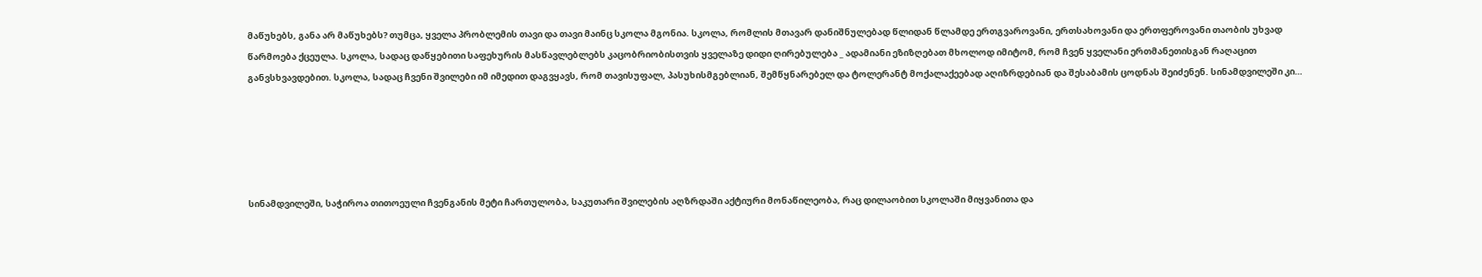მაწუხებს, განა არ მაწუხებს? თუმცა, ყველა პრობლემის თავი და თავი მაინც სკოლა მგონია. სკოლა, რომლის მთავარ დანიშნულებად წლიდან წლამდე ერთგვაროვანი, ერთსახოვანი და ერთფეროვანი თაობის უხვად წარმოება ქცეულა. სკოლა, სადაც დაწყებითი საფეხურის მასწავლებლებს კაცობრიობისთვის ყველაზე დიდი ღირებულება _ ადამიანი ეზიზღებათ მხოლოდ იმიტომ, რომ ჩვენ ყველანი ერთმანეთისგან რაღაცით განვსხვავდებით. სკოლა, სადაც ჩვენი შვილები იმ იმედით დაგვყავს, რომ თავისუფალ, პასუხისმგებლიან, შემწყნარებელ და ტოლერანტ მოქალაქეებად აღიზრდებიან და შესაბამის ცოდნას შეიძენენ. სინამდვილეში კი…





სინამდვილეში, საჭიროა თითოეული ჩვენგანის მეტი ჩართულობა, საკუთარი შვილების აღზრდაში აქტიური მონაწილეობა, რაც დილაობით სკოლაში მიყვანითა და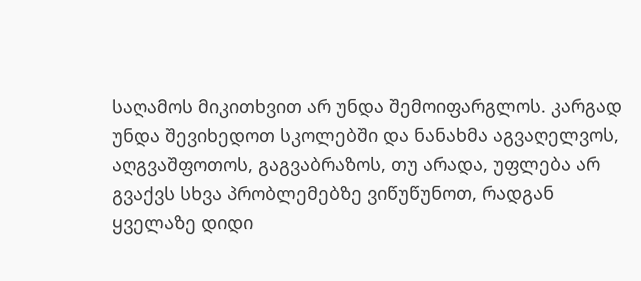საღამოს მიკითხვით არ უნდა შემოიფარგლოს. კარგად უნდა შევიხედოთ სკოლებში და ნანახმა აგვაღელვოს, აღგვაშფოთოს, გაგვაბრაზოს, თუ არადა, უფლება არ გვაქვს სხვა პრობლემებზე ვიწუწუნოთ, რადგან ყველაზე დიდი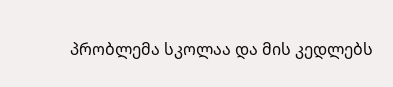პრობლემა სკოლაა და მის კედლებს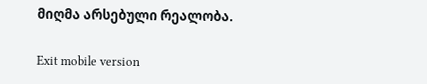მიღმა არსებული რეალობა.

Exit mobile version